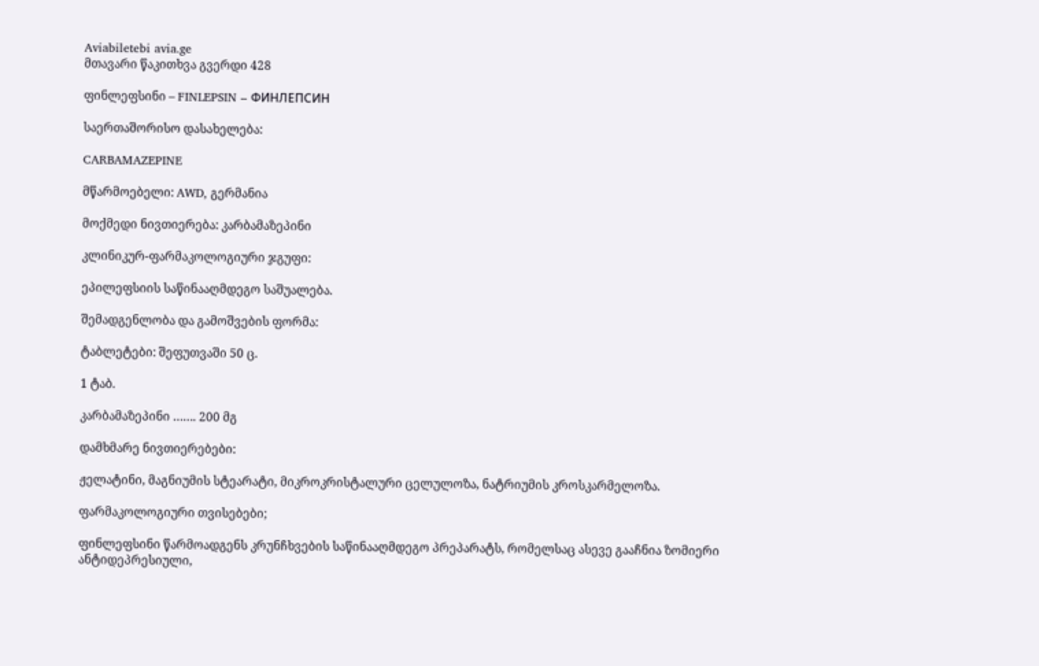Aviabiletebi avia.ge
მთავარი წაკითხვა გვერდი 428

ფინლეფსინი – FINLEPSIN – ФИНЛЕПСИН

საერთაშორისო დასახელება:

CARBAMAZEPINE

მწარმოებელი: AWD, გერმანია

მოქმედი ნივთიერება: კარბამაზეპინი

კლინიკურ-ფარმაკოლოგიური ჯგუფი:

ეპილეფსიის საწინააღმდეგო საშუალება.

შემადგენლობა და გამოშვების ფორმა:

ტაბლეტები: შეფუთვაში 50 ც.

1 ტაბ.

კარბამაზეპინი ……. 200 მგ

დამხმარე ნივთიერებები:

ჟელატინი, მაგნიუმის სტეარატი, მიკროკრისტალური ცელულოზა, ნატრიუმის კროსკარმელოზა.

ფარმაკოლოგიური თვისებები;

ფინლეფსინი წარმოადგენს კრუნჩხვების საწინააღმდეგო პრეპარატს, რომელსაც ასევე გააჩნია ზომიერი ანტიდეპრესიული,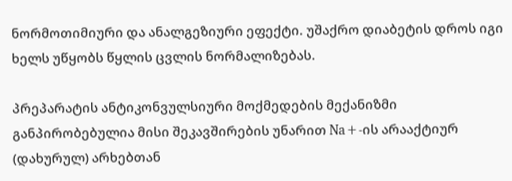ნორმოთიმიური და ანალგეზიური ეფექტი. უშაქრო დიაბეტის დროს იგი ხელს უწყობს წყლის ცვლის ნორმალიზებას.

პრეპარატის ანტიკონვულსიური მოქმედების მექანიზმი განპირობებულია მისი შეკავშირების უნარით Na+-ის არააქტიურ (დახურულ) არხებთან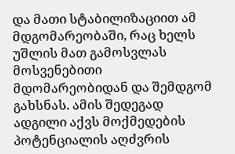და მათი სტაბილიზაციით ამ მდგომარეობაში, რაც ხელს უშლის მათ გამოსვლას მოსვენებითი მდომარეობიდან და შემდგომ გახსნას. ამის შედეგად ადგილი აქვს მოქმედების პოტენციალის აღძვრის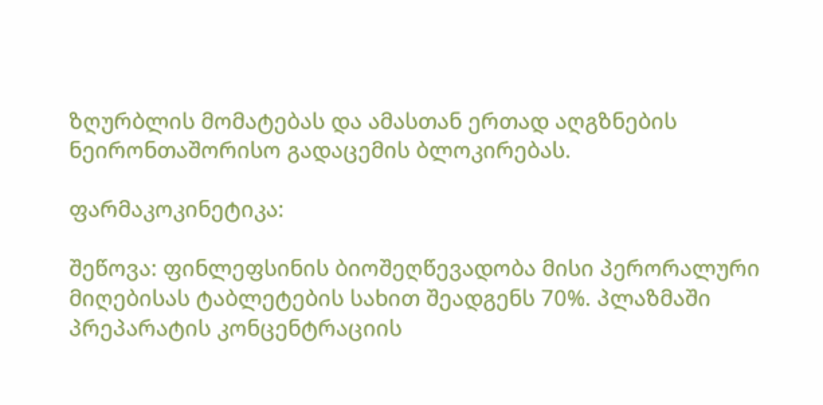ზღურბლის მომატებას და ამასთან ერთად აღგზნების ნეირონთაშორისო გადაცემის ბლოკირებას.

ფარმაკოკინეტიკა:

შეწოვა: ფინლეფსინის ბიოშეღწევადობა მისი პერორალური მიღებისას ტაბლეტების სახით შეადგენს 70%. პლაზმაში პრეპარატის კონცენტრაციის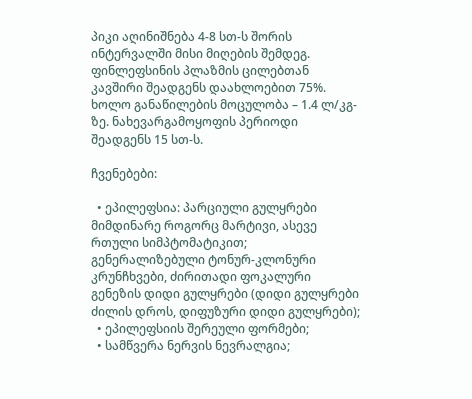პიკი აღინიშნება 4-8 სთ-ს შორის ინტერვალში მისი მიღების შემდეგ. ფინლეფსინის პლაზმის ცილებთან კავშირი შეადგენს დაახლოებით 75%. ხოლო განაწილების მოცულობა – 1.4 ლ/კგ-ზე. ნახევარგამოყოფის პერიოდი შეადგენს 15 სთ-ს.

ჩვენებები:

  • ეპილეფსია: პარციული გულყრები მიმდინარე როგორც მარტივი, ასევე რთული სიმპტომატიკით; გენერალიზებული ტონურ-კლონური კრუნჩხვები, ძირითადი ფოკალური გენეზის დიდი გულყრები (დიდი გულყრები ძილის დროს, დიფუზური დიდი გულყრები);
  • ეპილეფსიის შერეული ფორმები;
  • სამწვერა ნერვის ნევრალგია;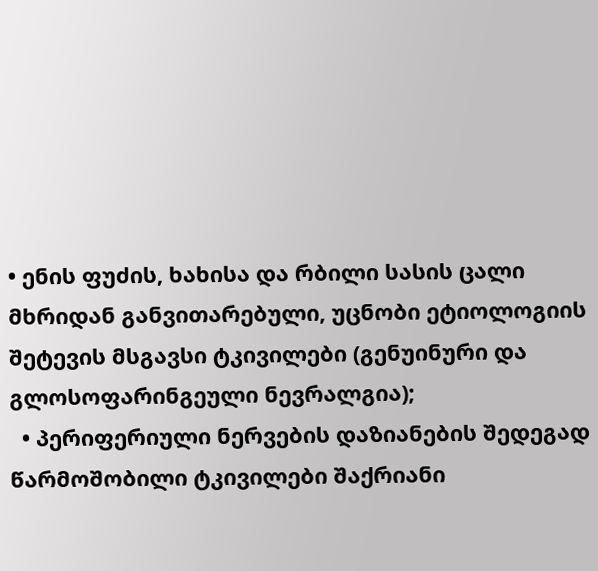• ენის ფუძის, ხახისა და რბილი სასის ცალი მხრიდან განვითარებული, უცნობი ეტიოლოგიის შეტევის მსგავსი ტკივილები (გენუინური და გლოსოფარინგეული ნევრალგია);
  • პერიფერიული ნერვების დაზიანების შედეგად წარმოშობილი ტკივილები შაქრიანი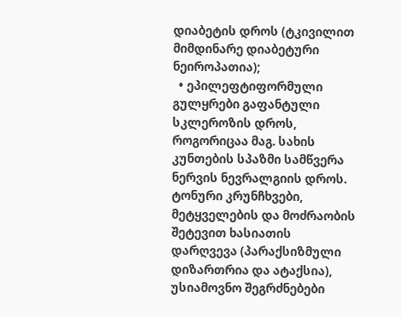დიაბეტის დროს (ტკივილით მიმდინარე დიაბეტური ნეიროპათია);
  • ეპილეფტიფორმული გულყრები გაფანტული სკლეროზის დროს, როგორიცაა მაგ. სახის კუნთების სპაზმი სამწვერა ნერვის ნევრალგიის დროს. ტონური კრუნჩხვები, მეტყველების და მოძრაობის შეტევით ხასიათის დარღვევა (პარაქსიზმული დიზართრია და ატაქსია), უსიამოვნო შეგრძნებები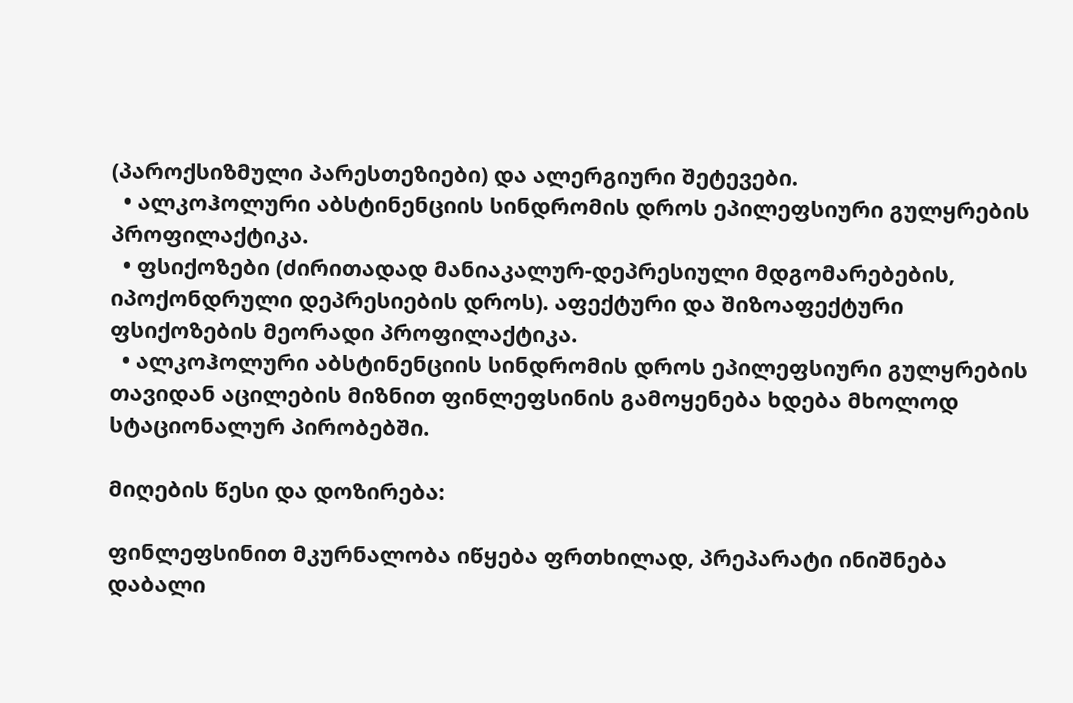(პაროქსიზმული პარესთეზიები) და ალერგიური შეტევები.
  • ალკოჰოლური აბსტინენციის სინდრომის დროს ეპილეფსიური გულყრების პროფილაქტიკა.
  • ფსიქოზები (ძირითადად მანიაკალურ-დეპრესიული მდგომარებების, იპოქონდრული დეპრესიების დროს). აფექტური და შიზოაფექტური ფსიქოზების მეორადი პროფილაქტიკა.
  • ალკოჰოლური აბსტინენციის სინდრომის დროს ეპილეფსიური გულყრების თავიდან აცილების მიზნით ფინლეფსინის გამოყენება ხდება მხოლოდ სტაციონალურ პირობებში.

მიღების წესი და დოზირება:

ფინლეფსინით მკურნალობა იწყება ფრთხილად, პრეპარატი ინიშნება დაბალი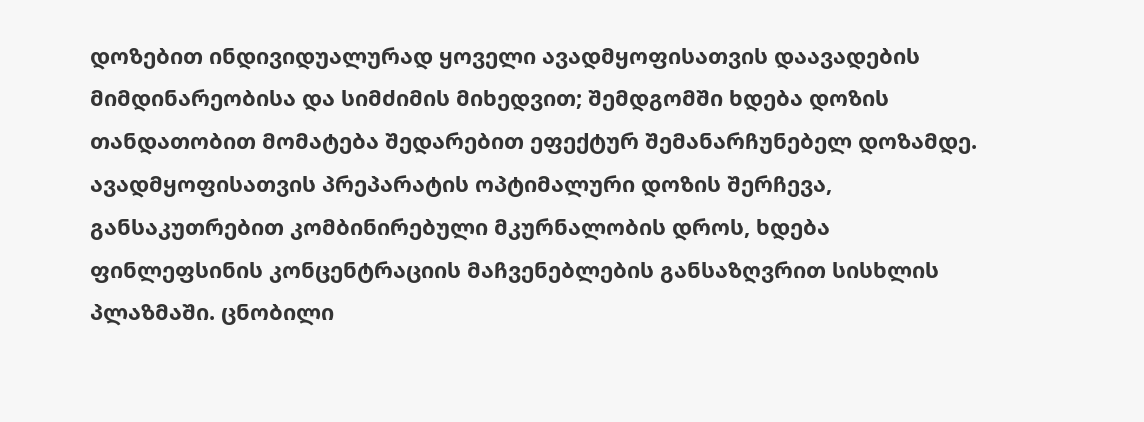დოზებით ინდივიდუალურად ყოველი ავადმყოფისათვის დაავადების მიმდინარეობისა და სიმძიმის მიხედვით; შემდგომში ხდება დოზის თანდათობით მომატება შედარებით ეფექტურ შემანარჩუნებელ დოზამდე. ავადმყოფისათვის პრეპარატის ოპტიმალური დოზის შერჩევა, განსაკუთრებით კომბინირებული მკურნალობის დროს, ხდება ფინლეფსინის კონცენტრაციის მაჩვენებლების განსაზღვრით სისხლის პლაზმაში. ცნობილი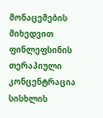მონაცემების მიხედვით ფინლეფსინის თერაპიული კონცენტრაცია სისხლის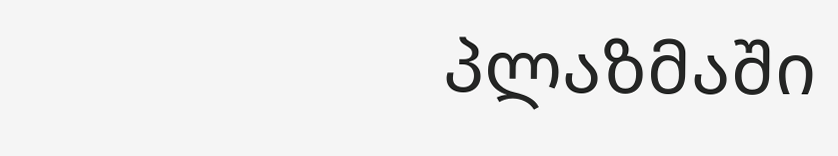პლაზმაში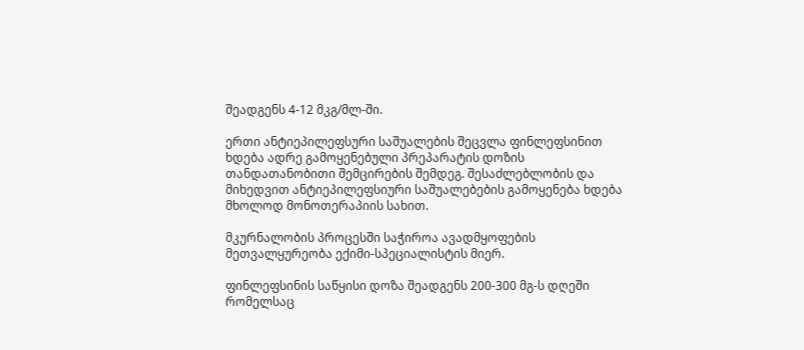შეადგენს 4-12 მკგ/მლ-ში.

ერთი ანტიეპილეფსური საშუალების შეცვლა ფინლეფსინით ხდება ადრე გამოყენებული პრეპარატის დოზის თანდათანობითი შემცირების შემდეგ. შესაძლებლობის და მიხედვით ანტიეპილეფსიური საშუალებების გამოყენება ხდება მხოლოდ მონოთერაპიის სახით.

მკურნალობის პროცესში საჭიროა ავადმყოფების მეთვალყურეობა ექიმი-სპეციალისტის მიერ.

ფინლეფსინის საწყისი დოზა შეადგენს 200-300 მგ-ს დღეში რომელსაც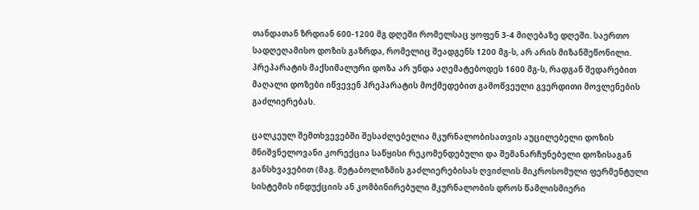თანდათან ზრდიან 600-1200 მგ დღეში რომელსაც ყოფენ 3-4 მიღებაზე დღეში. საერთო სადღეღამისო დოზის გაზრდა, რომელიც შეადგენს 1200 მგ-ს, არ არის მიზანშეწონილი. პრეპარატის მაქსიმალური დოზა არ უნდა აღემატებოდეს 1600 მგ-ს, რადგან შედარებით მაღალი დოზები იწვევენ პრეპარატის მოქმედებით გამოწვეული გვერდითი მოვლენების გაძლიერებას.

ცალკეულ შემთხვევებში შესაძლებელია მკურნალობისათვის აუცილებელი დოზის მნიშვნელოვანი კორექცია საწყისი რეკომენდებული და შემანარჩუნებელი დოზისაგან განსხვავებით (მაგ. მეტაბოლიზმის გაძლიერებისას ღვიძლის მიკროსომული ფერმენტული სისტემის ინდუქციის ან კომბინირებული მკურნალობის დროს წამლისმიერი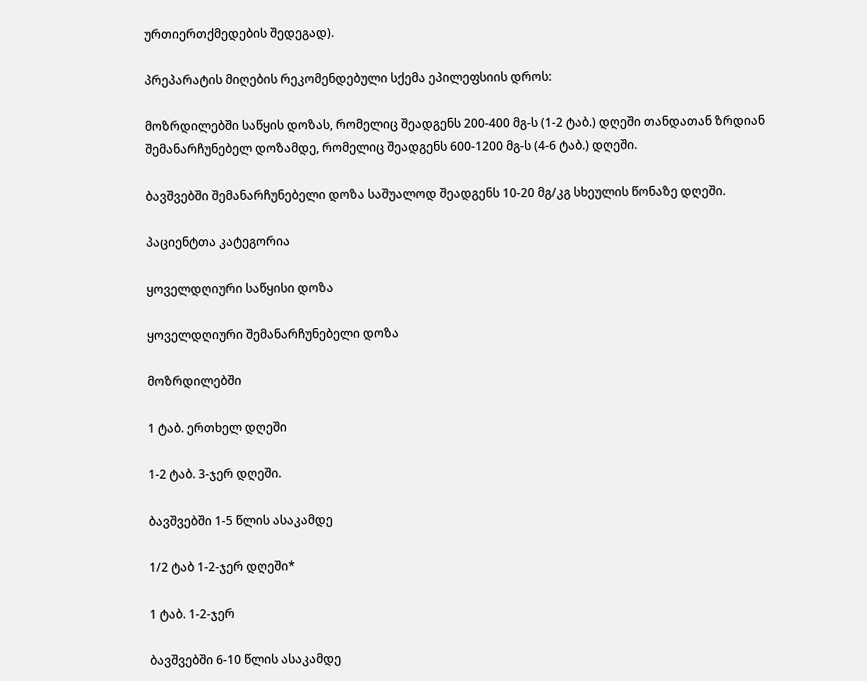ურთიერთქმედების შედეგად).

პრეპარატის მიღების რეკომენდებული სქემა ეპილეფსიის დროს:

მოზრდილებში საწყის დოზას, რომელიც შეადგენს 200-400 მგ-ს (1-2 ტაბ.) დღეში თანდათან ზრდიან შემანარჩუნებელ დოზამდე, რომელიც შეადგენს 600-1200 მგ-ს (4-6 ტაბ.) დღეში.

ბავშვებში შემანარჩუნებელი დოზა საშუალოდ შეადგენს 10-20 მგ/კგ სხეულის წონაზე დღეში.

პაციენტთა კატეგორია

ყოველდღიური საწყისი დოზა

ყოველდღიური შემანარჩუნებელი დოზა

მოზრდილებში

1 ტაბ. ერთხელ დღეში

1-2 ტაბ. 3-ჯერ დღეში.

ბავშვებში 1-5 წლის ასაკამდე

1/2 ტაბ 1-2-ჯერ დღეში*

1 ტაბ. 1-2-ჯერ

ბავშვებში 6-10 წლის ასაკამდე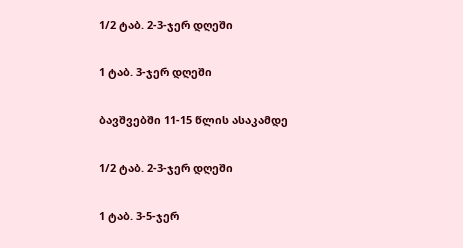1/2 ტაბ. 2-3-ჯერ დღეში

1 ტაბ. 3-ჯერ დღეში

ბავშვებში 11-15 წლის ასაკამდე

1/2 ტაბ. 2-3-ჯერ დღეში

1 ტაბ. 3-5-ჯერ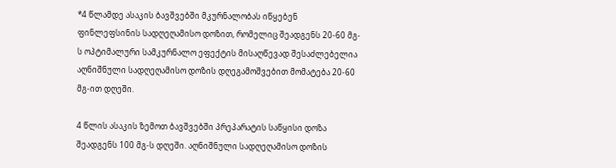*4 წლამდე ასაკის ბავშვებში მკურნალობას იწყებენ ფინლეფსინის სადღეღამისო დოზით, რომელიც შეადგენს 20-60 მგ-ს ოპტიმალური სამკურნალო ეფექტის მისაღწევად შესაძლებელია აღნიშნული სადღეღამისო დოზის დღეგამოშვებით მომატება 20-60 მგ-ით დღეში.

4 წლის ასაკის ზემოთ ბავშვებში პრეპარატის საწყისი დოზა შეადგენს 100 მგ-ს დღეში. აღნიშნული სადღეღამისო დოზის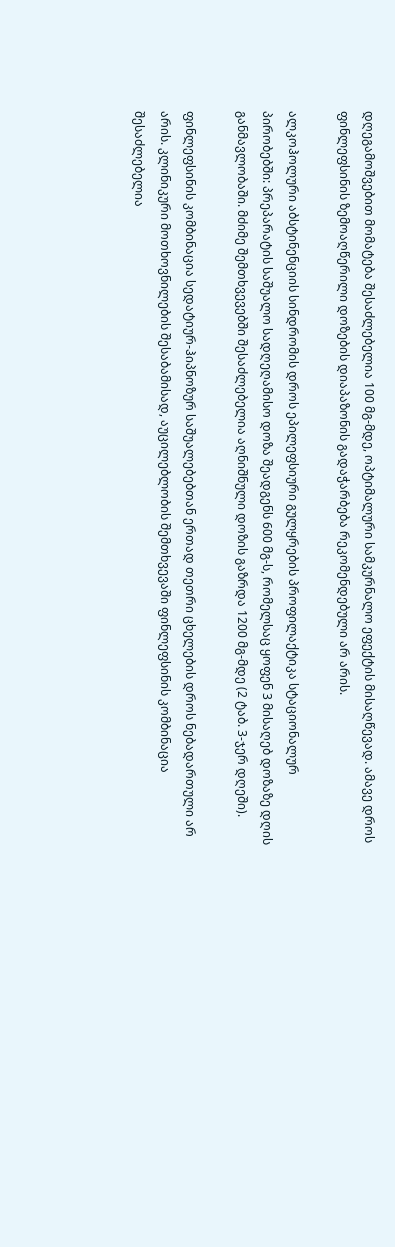დღეგამოშვებით მომატება შესაძლებელია 100 მგ-მდე, ოპტიმალური სამკურნალო ეფექტის მისაღწევად. ამავე დროს ფინლეფსინის ზემოაღწერილი დოზების დიაპაზონის გადაჭარბება რეკომენდებული არ არის.

ალკოჰოლური აბსტინენციის სინდრომის დროს ეპილეფსიური გულყრების პროფილაქტიკა სტაციონალურ პირობებში: პრეპარატის საშუალო სადღეღამისო დოზა შეადგენს 600 მგ-ს, რომელსაც ყოფენ 3 მისაღებ დოზაზე დღის განმავლობაში. მძიმე შემთხვევებში შესაძლებელია აღნიშნული დოზის გაზრდა 1200 მგ-მდე (2 ტაბ. 3-ჯერ დღეში).

ფინლეფსინის კომბინაცია სედატიურ-ჰიპნოზურ საშუალებებთან ერთად თეთრი ცხელების დროს ნებადართული არ არის. კლინიკური მოთხოვნილების შესაბამისად, აუცილებლობის შემთხვევაში ფინლეფსინის კომბინაცია შესაძლებელია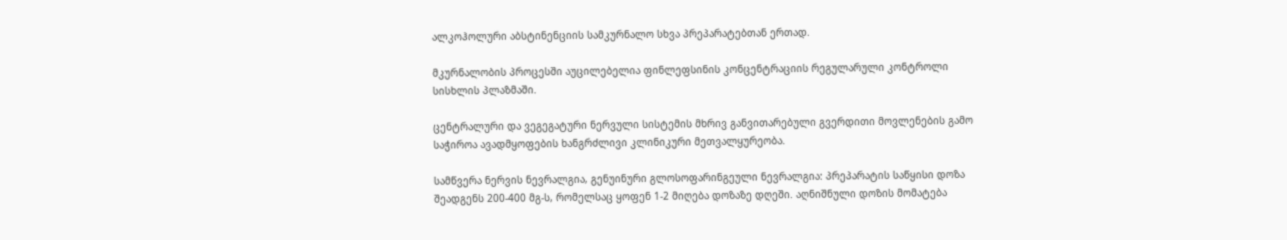ალკოჰოლური აბსტინენციის სამკურნალო სხვა პრეპარატებთან ერთად.

მკურნალობის პროცესში აუცილებელია ფინლეფსინის კონცენტრაციის რეგულარული კონტროლი სისხლის პლაზმაში.

ცენტრალური და ვეგეგატური ნერვული სისტემის მხრივ განვითარებული გვერდითი მოვლენების გამო საჭიროა ავადმყოფების ხანგრძლივი კლინიკური მეთვალყურეობა.

სამწვერა ნერვის ნევრალგია, გენუინური გლოსოფარინგეული ნევრალგია: პრეპარატის საწყისი დოზა შეადგენს 200-400 მგ-ს, რომელსაც ყოფენ 1-2 მიღება დოზაზე დღეში. აღნიშნული დოზის მომატება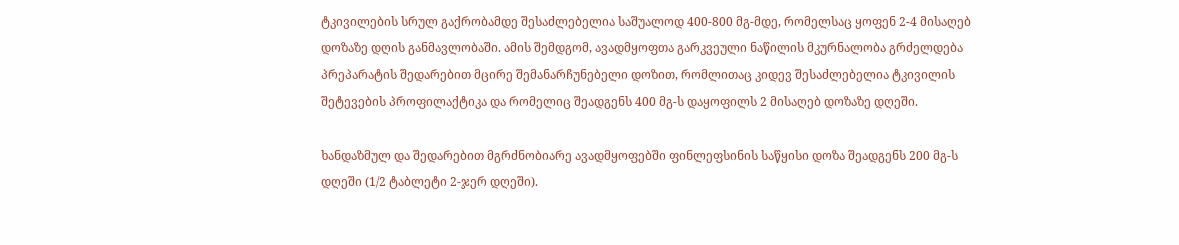ტკივილების სრულ გაქრობამდე შესაძლებელია საშუალოდ 400-800 მგ-მდე, რომელსაც ყოფენ 2-4 მისაღებ დოზაზე დღის განმავლობაში. ამის შემდგომ, ავადმყოფთა გარკვეული ნაწილის მკურნალობა გრძელდება პრეპარატის შედარებით მცირე შემანარჩუნებელი დოზით, რომლითაც კიდევ შესაძლებელია ტკივილის შეტევების პროფილაქტიკა და რომელიც შეადგენს 400 მგ-ს დაყოფილს 2 მისაღებ დოზაზე დღეში.

ხანდაზმულ და შედარებით მგრძნობიარე ავადმყოფებში ფინლეფსინის საწყისი დოზა შეადგენს 200 მგ-ს დღეში (1/2 ტაბლეტი 2-ჯერ დღეში).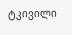ტკივილი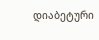დიაბეტური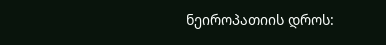ნეიროპათიის დროს: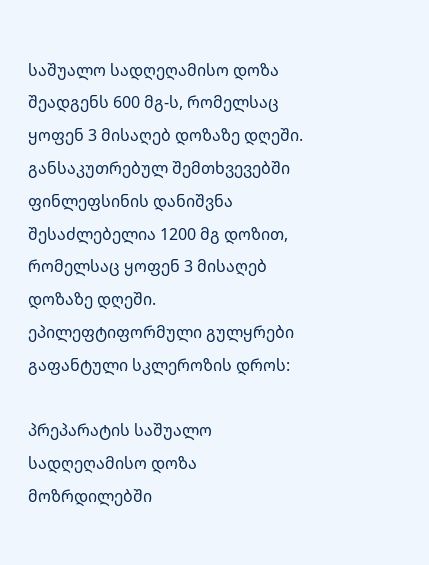საშუალო სადღეღამისო დოზა შეადგენს 600 მგ-ს, რომელსაც ყოფენ 3 მისაღებ დოზაზე დღეში. განსაკუთრებულ შემთხვევებში ფინლეფსინის დანიშვნა შესაძლებელია 1200 მგ დოზით, რომელსაც ყოფენ 3 მისაღებ დოზაზე დღეში. ეპილეფტიფორმული გულყრები გაფანტული სკლეროზის დროს:

პრეპარატის საშუალო სადღეღამისო დოზა მოზრდილებში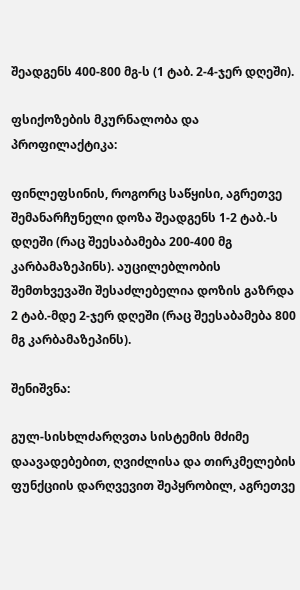შეადგენს 400-800 მგ-ს (1 ტაბ. 2-4-ჯერ დღეში).

ფსიქოზების მკურნალობა და პროფილაქტიკა:

ფინლეფსინის, როგორც საწყისი, აგრეთვე შემანარჩუნელი დოზა შეადგენს 1-2 ტაბ.-ს დღეში (რაც შეესაბამება 200-400 მგ კარბამაზეპინს). აუცილებლობის შემთხვევაში შესაძლებელია დოზის გაზრდა 2 ტაბ.-მდე 2-ჯერ დღეში (რაც შეესაბამება 800 მგ კარბამაზეპინს).

შენიშვნა:

გულ-სისხლძარღვთა სისტემის მძიმე დაავადებებით, ღვიძლისა და თირკმელების ფუნქციის დარღვევით შეპყრობილ, აგრეთვე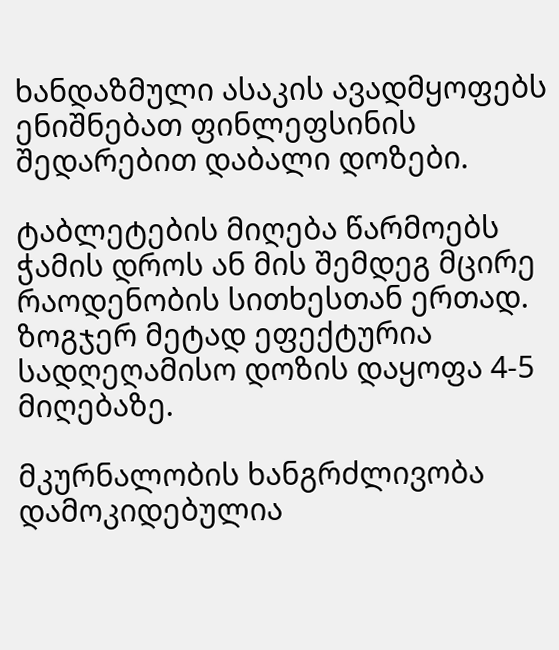ხანდაზმული ასაკის ავადმყოფებს ენიშნებათ ფინლეფსინის შედარებით დაბალი დოზები.

ტაბლეტების მიღება წარმოებს ჭამის დროს ან მის შემდეგ მცირე რაოდენობის სითხესთან ერთად. ზოგჯერ მეტად ეფექტურია სადღეღამისო დოზის დაყოფა 4-5 მიღებაზე.

მკურნალობის ხანგრძლივობა დამოკიდებულია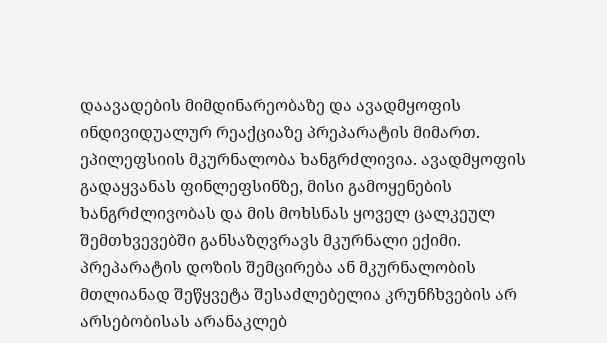დაავადების მიმდინარეობაზე და ავადმყოფის ინდივიდუალურ რეაქციაზე პრეპარატის მიმართ. ეპილეფსიის მკურნალობა ხანგრძლივია. ავადმყოფის გადაყვანას ფინლეფსინზე, მისი გამოყენების ხანგრძლივობას და მის მოხსნას ყოველ ცალკეულ შემთხვევებში განსაზღვრავს მკურნალი ექიმი. პრეპარატის დოზის შემცირება ან მკურნალობის მთლიანად შეწყვეტა შესაძლებელია კრუნჩხვების არ არსებობისას არანაკლებ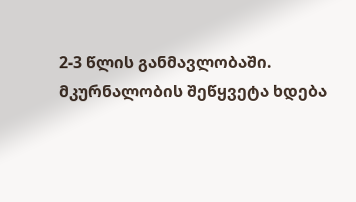2-3 წლის განმავლობაში. მკურნალობის შეწყვეტა ხდება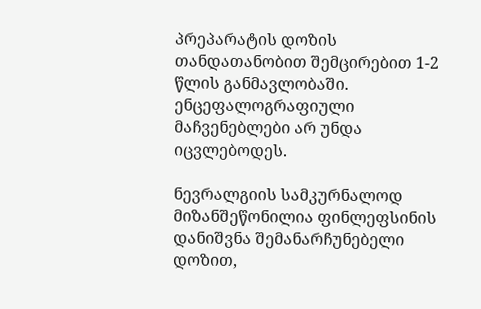პრეპარატის დოზის თანდათანობით შემცირებით 1-2 წლის განმავლობაში. ენცეფალოგრაფიული მაჩვენებლები არ უნდა იცვლებოდეს.

ნევრალგიის სამკურნალოდ მიზანშეწონილია ფინლეფსინის დანიშვნა შემანარჩუნებელი დოზით,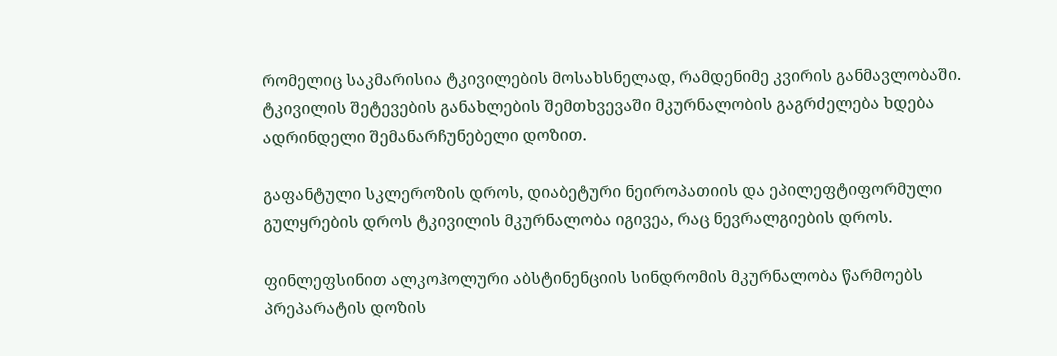რომელიც საკმარისია ტკივილების მოსახსნელად, რამდენიმე კვირის განმავლობაში. ტკივილის შეტევების განახლების შემთხვევაში მკურნალობის გაგრძელება ხდება ადრინდელი შემანარჩუნებელი დოზით.

გაფანტული სკლეროზის დროს, დიაბეტური ნეიროპათიის და ეპილეფტიფორმული გულყრების დროს ტკივილის მკურნალობა იგივეა, რაც ნევრალგიების დროს.

ფინლეფსინით ალკოჰოლური აბსტინენციის სინდრომის მკურნალობა წარმოებს პრეპარატის დოზის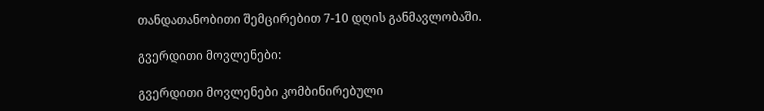თანდათანობითი შემცირებით 7-10 დღის განმავლობაში.

გვერდითი მოვლენები:

გვერდითი მოვლენები კომბინირებული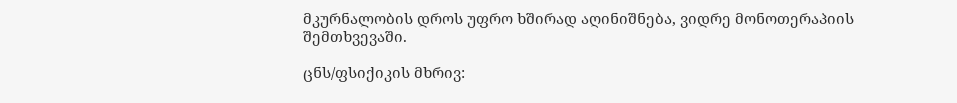მკურნალობის დროს უფრო ხშირად აღინიშნება, ვიდრე მონოთერაპიის შემთხვევაში.

ცნს/ფსიქიკის მხრივ: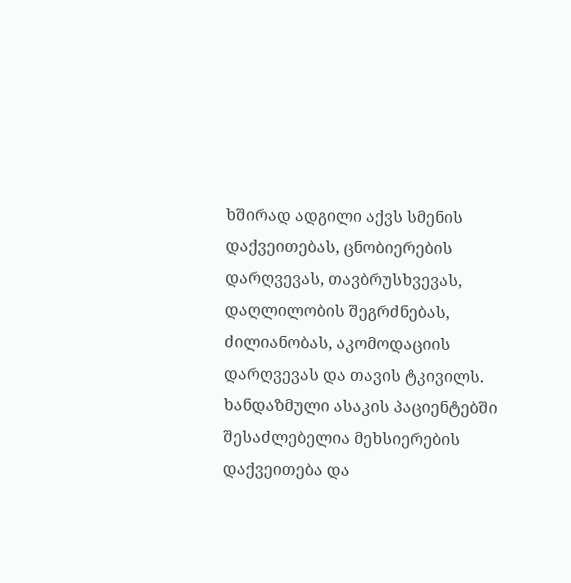ხშირად ადგილი აქვს სმენის დაქვეითებას, ცნობიერების დარღვევას, თავბრუსხვევას, დაღლილობის შეგრძნებას, ძილიანობას, აკომოდაციის დარღვევას და თავის ტკივილს. ხანდაზმული ასაკის პაციენტებში შესაძლებელია მეხსიერების დაქვეითება და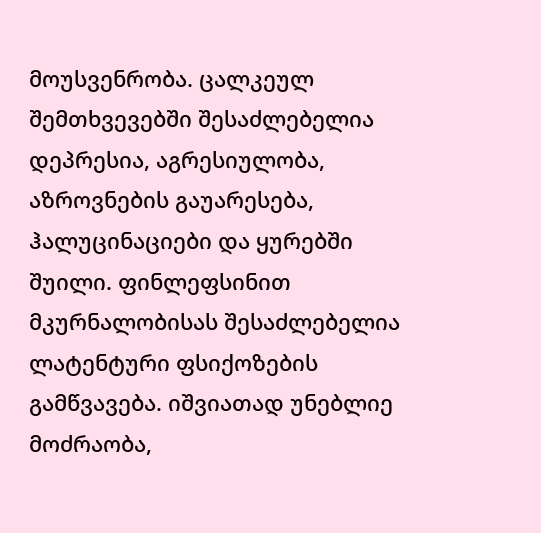მოუსვენრობა. ცალკეულ შემთხვევებში შესაძლებელია დეპრესია, აგრესიულობა, აზროვნების გაუარესება, ჰალუცინაციები და ყურებში შუილი. ფინლეფსინით მკურნალობისას შესაძლებელია ლატენტური ფსიქოზების გამწვავება. იშვიათად უნებლიე მოძრაობა,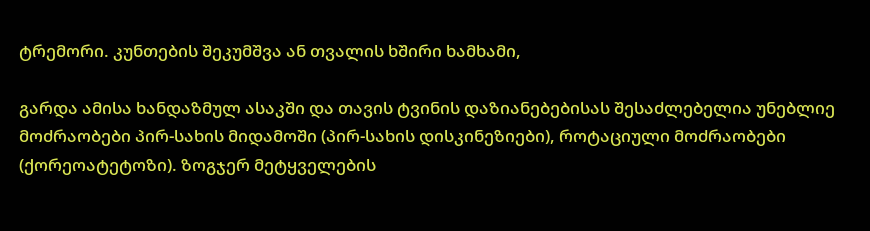ტრემორი. კუნთების შეკუმშვა ან თვალის ხშირი ხამხამი,

გარდა ამისა ხანდაზმულ ასაკში და თავის ტვინის დაზიანებებისას შესაძლებელია უნებლიე მოძრაობები პირ-სახის მიდამოში (პირ-სახის დისკინეზიები), როტაციული მოძრაობები (ქორეოატეტოზი). ზოგჯერ მეტყველების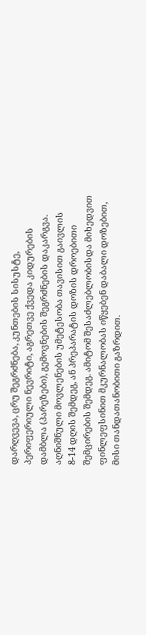დარღვევა, ცრუ შეგრძნება, კუნთების სისუსტე, პერიფერიული ნევრიტი, აგრეთვე ქვედა კიდურების დამბლა (პარეზები), გემოვნების შეგრძნების დაკარგვა. აღნიშნული მოვლენების უმეტესობა თავისით გაივლის 8-14 დღის შემდეგ, ან პრეპარატის დოზის დროებითი შემცირების შემდეგ. ამიტომ შესაძლებლობისდა მიხედვით ფინლეფსინით მკურნალობას იწყებენ დაბალი დოზებით, მისი თანდათანობითი გაზრდით.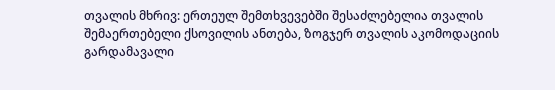თვალის მხრივ: ერთეულ შემთხვევებში შესაძლებელია თვალის შემაერთებელი ქსოვილის ანთება, ზოგჯერ თვალის აკომოდაციის გარდამავალი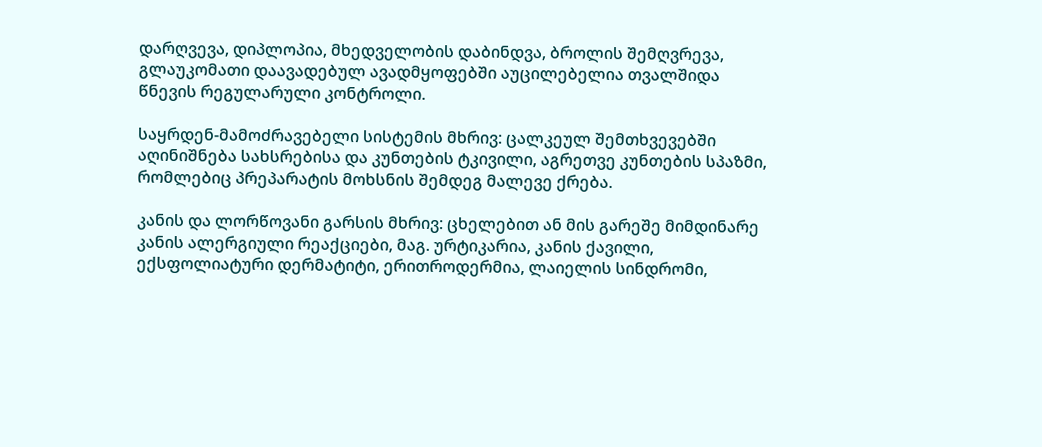დარღვევა, დიპლოპია, მხედველობის დაბინდვა, ბროლის შემღვრევა, გლაუკომათი დაავადებულ ავადმყოფებში აუცილებელია თვალშიდა წნევის რეგულარული კონტროლი.

საყრდენ-მამოძრავებელი სისტემის მხრივ: ცალკეულ შემთხვევებში აღინიშნება სახსრებისა და კუნთების ტკივილი, აგრეთვე კუნთების სპაზმი, რომლებიც პრეპარატის მოხსნის შემდეგ მალევე ქრება.

კანის და ლორწოვანი გარსის მხრივ: ცხელებით ან მის გარეშე მიმდინარე კანის ალერგიული რეაქციები, მაგ. ურტიკარია, კანის ქავილი, ექსფოლიატური დერმატიტი, ერითროდერმია, ლაიელის სინდრომი,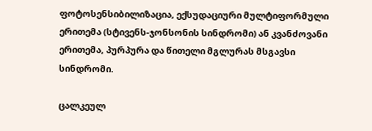ფოტოსენსიბილიზაცია, ექსუდაციური მულტიფორმული ერითემა (სტივენს-ჯონსონის სინდრომი) ან კვანძოვანი ერითემა, პურპურა და წითელი მგლურას მსგავსი სინდრომი.

ცალკეულ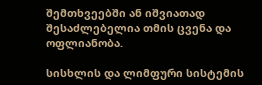შემთხვეებში ან იშვიათად შესაძლებელია თმის ცვენა და ოფლიანობა.

სისხლის და ლიმფური სისტემის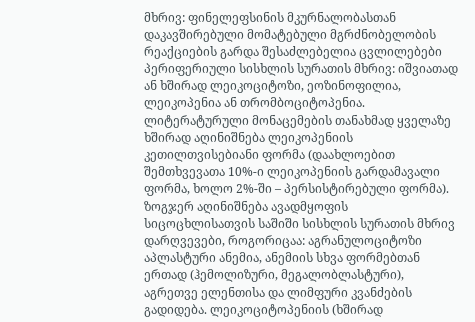მხრივ: ფინელეფსინის მკურნალობასთან დაკავშირებული მომატებული მგრძნობელობის რეაქციების გარდა შესაძლებელია ცვლილებები პერიფერიული სისხლის სურათის მხრივ: იშვიათად ან ხშირად ლეიკოციტოზი, ეოზინოფილია, ლეიკოპენია ან თრომბოციტოპენია. ლიტერატურული მონაცემების თანახმად ყველაზე ხშირად აღინიშნება ლეიკოპენიის კეთილთვისებიანი ფორმა (დაახლოებით შემთხვევათა 10%-ი ლეიკოპენიის გარდამავალი ფორმა, ხოლო 2%-ში – პერსისტირებული ფორმა). ზოგჯერ აღინიშნება ავადმყოფის სიცოცხლისათვის საშიში სისხლის სურათის მხრივ დარღვევები, როგორიცაა: აგრანულოციტოზი აპლასტური ანემია, ანემიის სხვა ფორმებთან ერთად (ჰემოლიზური, მეგალობლასტური), აგრეთვე ელენთისა და ლიმფური კვანძების გადიდება. ლეიკოციტოპენიის (ხშირად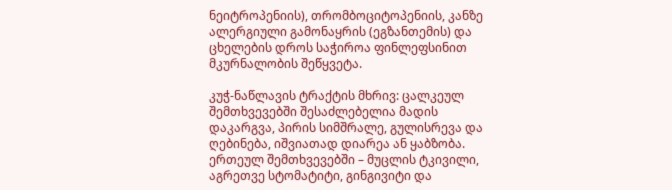ნეიტროპენიის), თრომბოციტოპენიის, კანზე ალერგიული გამონაყრის (ეგზანთემის) და ცხელების დროს საჭიროა ფინლეფსინით მკურნალობის შეწყვეტა.

კუჭ-ნაწლავის ტრაქტის მხრივ: ცალკეულ შემთხვევებში შესაძლებელია მადის დაკარგვა, პირის სიმშრალე, გულისრევა და ღებინება, იშვიათად დიარეა ან ყაბზობა. ერთეულ შემთხვევებში – მუცლის ტკივილი, აგრეთვე სტომატიტი, გინგივიტი და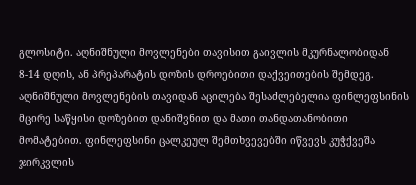გლოსიტი. აღნიშნული მოვლენები თავისით გაივლის მკურნალობიდან 8-14 დღის, ან პრეპარატის დოზის დროებითი დაქვეითების შემდეგ. აღნიშნული მოვლენების თავიდან აცილება შესაძლებელია ფინლეფსინის მცირე საწყისი დოზებით დანიშვნით და მათი თანდათანობითი მომატებით. ფინლეფსინი ცალკეულ შემთხვევებში იწვევს კუჭქვეშა ჯირკვლის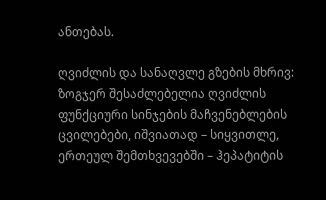ანთებას.

ღვიძლის და სანაღვლე გზების მხრივ: ზოგჯერ შესაძლებელია ღვიძლის ფუნქციური სინჯების მაჩვენებლების ცვილებები, იშვიათად – სიყვითლე, ერთეულ შემთხვევებში – ჰეპატიტის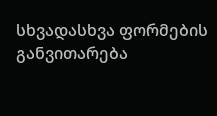სხვადასხვა ფორმების განვითარება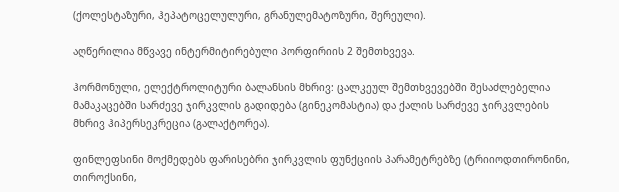(ქოლესტაზური, ჰეპატოცელულური, გრანულემატოზური, შერეული).

აღწერილია მწვავე ინტერმიტირებული პორფირიის 2 შემთხვევა.

ჰორმონული, ელექტროლიტური ბალანსის მხრივ: ცალკეულ შემთხვევებში შესაძლებელია მამაკაცებში სარძევე ჯირკვლის გადიდება (გინეკომასტია) და ქალის სარძევე ჯირკვლების მხრივ ჰიპერსეკრეცია (გალაქტორეა).

ფინლეფსინი მოქმედებს ფარისებრი ჯირკვლის ფუნქციის პარამეტრებზე (ტრიიოდთირონინი, თიროქსინი,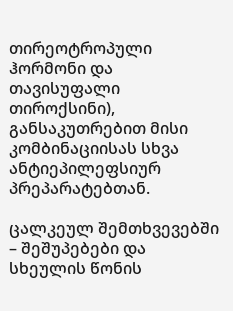თირეოტროპული ჰორმონი და თავისუფალი თიროქსინი), განსაკუთრებით მისი კომბინაციისას სხვა ანტიეპილეფსიურ პრეპარატებთან.

ცალკეულ შემთხვევებში – შეშუპებები და სხეულის წონის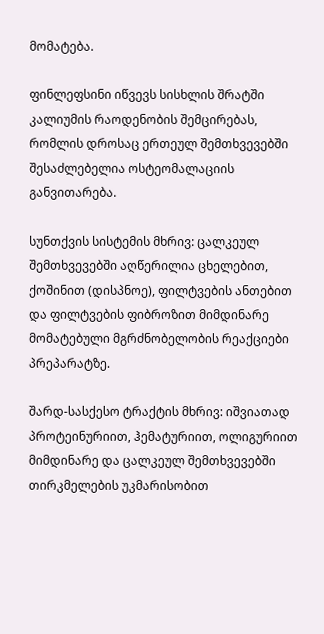მომატება.

ფინლეფსინი იწვევს სისხლის შრატში კალიუმის რაოდენობის შემცირებას, რომლის დროსაც ერთეულ შემთხვევებში შესაძლებელია ოსტეომალაციის განვითარება.

სუნთქვის სისტემის მხრივ: ცალკეულ შემთხვევებში აღწერილია ცხელებით, ქოშინით (დისპნოე), ფილტვების ანთებით და ფილტვების ფიბროზით მიმდინარე მომატებული მგრძნობელობის რეაქციები პრეპარატზე.

შარდ-სასქესო ტრაქტის მხრივ: იშვიათად პროტეინურიით, ჰემატურიით, ოლიგურიით მიმდინარე და ცალკეულ შემთხვევებში თირკმელების უკმარისობით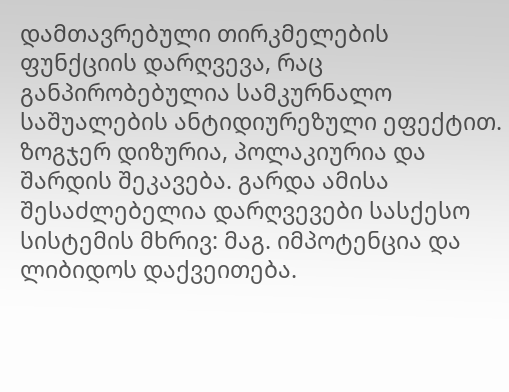დამთავრებული თირკმელების ფუნქციის დარღვევა, რაც განპირობებულია სამკურნალო საშუალების ანტიდიურეზული ეფექტით. ზოგჯერ დიზურია, პოლაკიურია და შარდის შეკავება. გარდა ამისა შესაძლებელია დარღვევები სასქესო სისტემის მხრივ: მაგ. იმპოტენცია და ლიბიდოს დაქვეითება.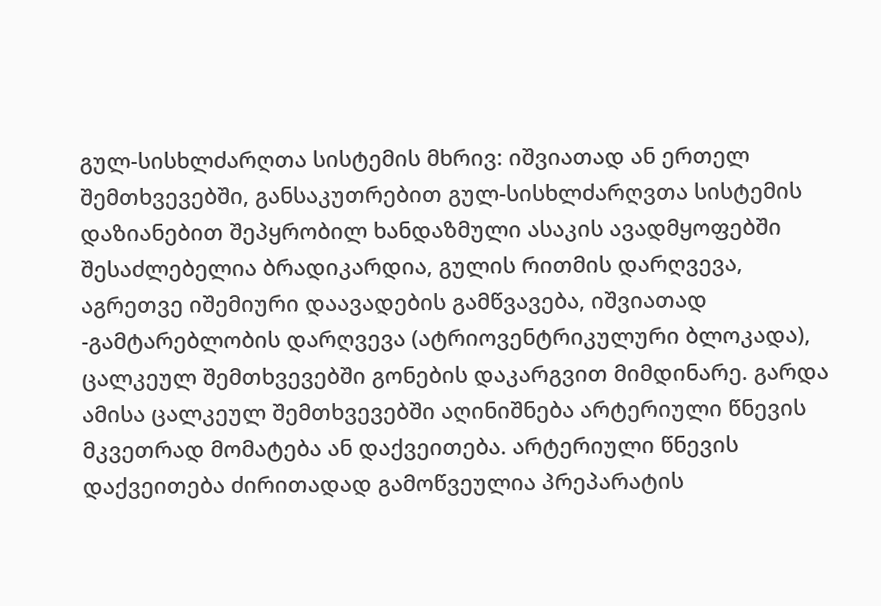გულ-სისხლძარღთა სისტემის მხრივ: იშვიათად ან ერთელ შემთხვევებში, განსაკუთრებით გულ-სისხლძარღვთა სისტემის დაზიანებით შეპყრობილ ხანდაზმული ასაკის ავადმყოფებში შესაძლებელია ბრადიკარდია, გულის რითმის დარღვევა, აგრეთვე იშემიური დაავადების გამწვავება, იშვიათად -გამტარებლობის დარღვევა (ატრიოვენტრიკულური ბლოკადა), ცალკეულ შემთხვევებში გონების დაკარგვით მიმდინარე. გარდა ამისა ცალკეულ შემთხვევებში აღინიშნება არტერიული წნევის მკვეთრად მომატება ან დაქვეითება. არტერიული წნევის დაქვეითება ძირითადად გამოწვეულია პრეპარატის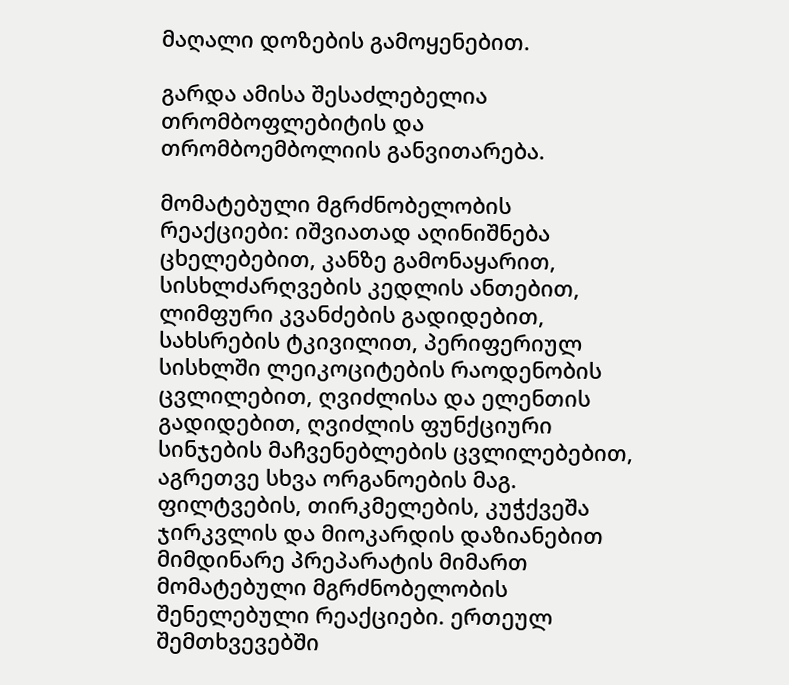მაღალი დოზების გამოყენებით.

გარდა ამისა შესაძლებელია თრომბოფლებიტის და თრომბოემბოლიის განვითარება.

მომატებული მგრძნობელობის რეაქციები: იშვიათად აღინიშნება ცხელებებით, კანზე გამონაყარით, სისხლძარღვების კედლის ანთებით, ლიმფური კვანძების გადიდებით, სახსრების ტკივილით, პერიფერიულ სისხლში ლეიკოციტების რაოდენობის ცვლილებით, ღვიძლისა და ელენთის გადიდებით, ღვიძლის ფუნქციური სინჯების მაჩვენებლების ცვლილებებით, აგრეთვე სხვა ორგანოების მაგ. ფილტვების, თირკმელების, კუჭქვეშა ჯირკვლის და მიოკარდის დაზიანებით მიმდინარე პრეპარატის მიმართ მომატებული მგრძნობელობის შენელებული რეაქციები. ერთეულ შემთხვევებში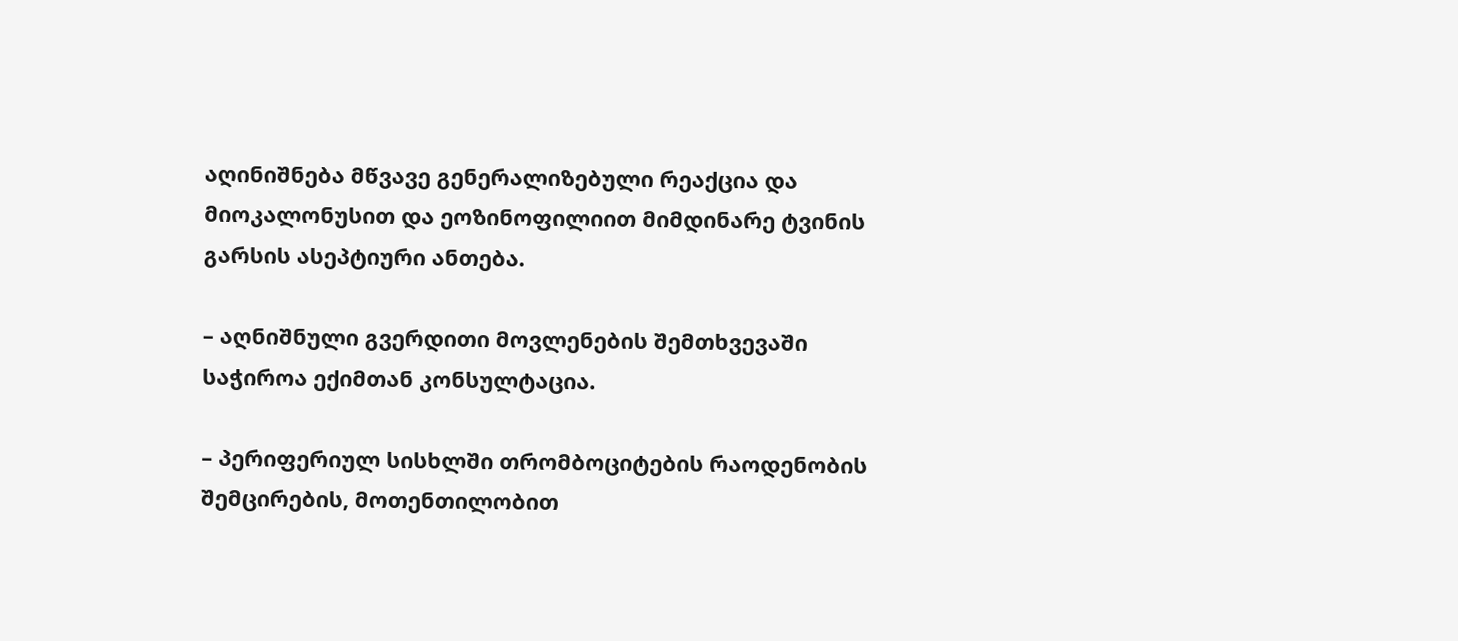აღინიშნება მწვავე გენერალიზებული რეაქცია და მიოკალონუსით და ეოზინოფილიით მიმდინარე ტვინის გარსის ასეპტიური ანთება.

– აღნიშნული გვერდითი მოვლენების შემთხვევაში საჭიროა ექიმთან კონსულტაცია.

– პერიფერიულ სისხლში თრომბოციტების რაოდენობის შემცირების, მოთენთილობით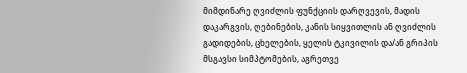მიმდინარე ღვიძლის ფუნქციის დარღვევის, მადის დაკარგვის, ღებინების, კანის სიყვითლის ან ღვიძლის გადიდების, ცხელების, ყელის ტკივილის და/ან გრიპის მსგავსი სიმპტომების, აგრეთვე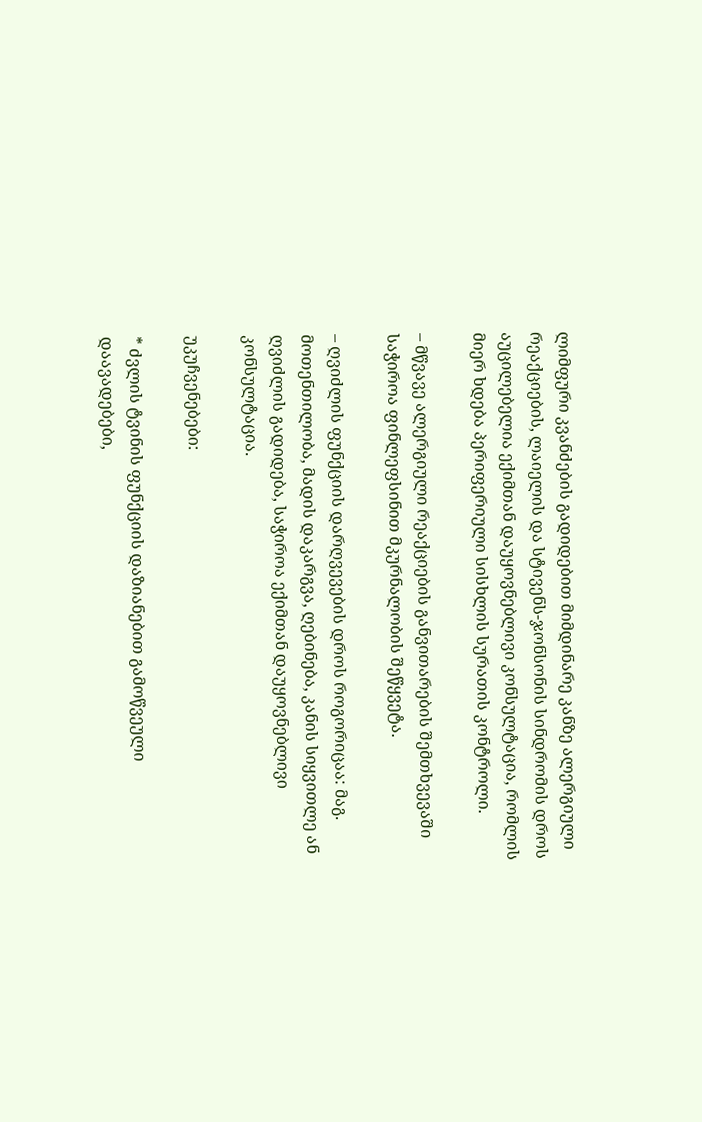ლიმფური კვანძების გადიდებით მიმდინარე კანზე ალერგიული რეაქციების, ლაიელის და სტივენს-ჯონსონის სინდრომის დროს აუცილებელია ექიმთან დაუყოვნებლივი კონსულტაცია, რომლის მიერ ხდება პერიფერიული სისხლის სურათის კონტროლი.

– მწვავე ალერგიული რეაქციების განვითარების შემთხვევაში საჭიროა ფინლეფსინით მკურნალობის შეწყვეტა.

– ღვიძლის ფუნქციის დარღვევების დროს როგორიცაა: მაგ. მოთენთილობა, მადის დაკარგვა, ღებინება, კანის სიყვითლე ან ღვიძლის გადიდება, საჭიროა ექიმთან დაუყოვნებლივი კონსულტაცია.

უკუჩვენებები:

* ძვლის ტვინის ფუნქციის დაზიანებით გამოწვეული დაავადებები,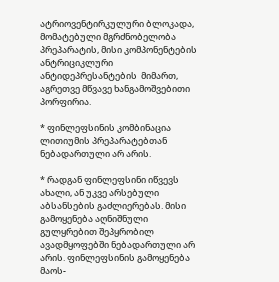ატრიოვენტირკულური ბლოკადა, მომატებული მგრძნობელობა პრეპარატის, მისი კომპონენტების ანტრიციკლური ანტიდეპრესანტების  მიმართ, აგრეთვე მწვავე ხანგამოშვებითი პორფირია.

* ფინლეფსინის კომბინაცია ლითიუმის პრეპარატებთან ნებადართული არ არის.

* რადგან ფინლეფსინი იწვევს ახალი, ან უკვე არსებული აბსანსების გაძლიერებას. მისი გამოყენება აღნიშნული გულყრებით შეპყრობილ ავადმყოფებში ნებადართული არ არის. ფინლეფსინის გამოყენება მაოს-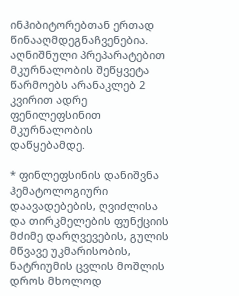ინჰიბიტორებთან ერთად წინააღმდეგნაჩვენებია. აღნიშნული პრეპარატებით მკურნალობის შეწყვეტა წარმოებს არანაკლებ 2 კვირით ადრე ფენილეფსინით მკურნალობის დაწყებამდე.

* ფინლეფსინის დანიშვნა ჰემატოლოგიური დაავადებების, ღვიძლისა და თირკმელების ფუნქციის მძიმე დარღვევების, გულის მწვავე უკმარისობის, ნატრიუმის ცვლის მოშლის დროს მხოლოდ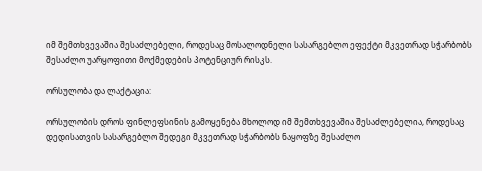იმ შემთხვევაშია შესაძლებელი, როდესაც მოსალოდნელი სასარგებლო ეფექტი მკვეთრად სჭარბობს შესაძლო უარყოფითი მოქმედების პოტენციურ რისკს.

ორსულობა და ლაქტაცია:

ორსულობის დროს ფინლეფსინის გამოყენება მხოლოდ იმ შემთხვევაშია შესაძლებელია, როდესაც დედისათვის სასარგებლო შედეგი მკვეთრად სჭარბობს ნაყოფზე შესაძლო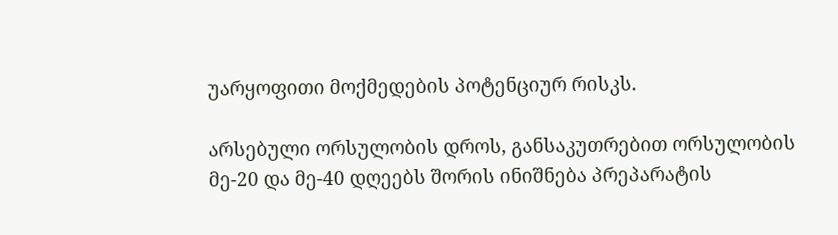უარყოფითი მოქმედების პოტენციურ რისკს.

არსებული ორსულობის დროს, განსაკუთრებით ორსულობის მე-20 და მე-40 დღეებს შორის ინიშნება პრეპარატის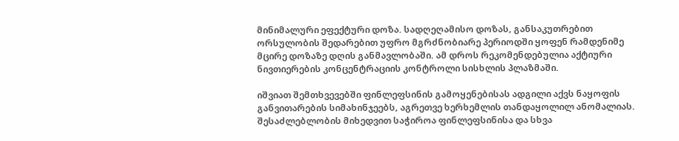მინიმალური ეფექტური დოზა. სადღეღამისო დოზას, განსაკუთრებით ორსულობის შედარებით უფრო მგრძნობიარე პერიოდში ყოფენ რამდენიმე მცირე დოზაზე დღის განმავლობაში. ამ დროს რეკომენდებულია აქტიური ნივთიერების კონცენტრაციის კონტროლი სისხლის პლაზმაში.

იშვიათ შემთხვევებში ფინლეფსინის გამოყენებისას ადგილი აქვს ნაყოფის განვითარების სიმახინჯეებს, აგრეთვე ხერხემლის თანდაყოლილ ანომალიას. შესაძლებლობის მიხედვით საჭიროა ფინლეფსინისა და სხვა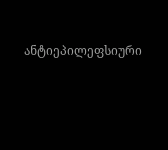ანტიეპილეფსიური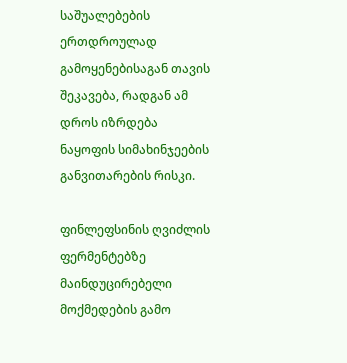საშუალებების ერთდროულად გამოყენებისაგან თავის შეკავება, რადგან ამ დროს იზრდება ნაყოფის სიმახინჯეების განვითარების რისკი.

ფინლეფსინის ღვიძლის ფერმენტებზე მაინდუცირებელი მოქმედების გამო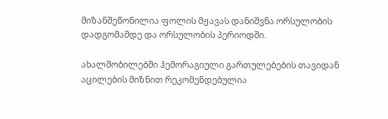მიზანშეწონილია ფოლის მჟავას დანიშვნა ორსულობის დადგომამდე და ორსულობის პერიოდში.

ახალშობილებში ჰემორაგიული გართულებების თავიდან აცილების მიზნით რეკომენდებულია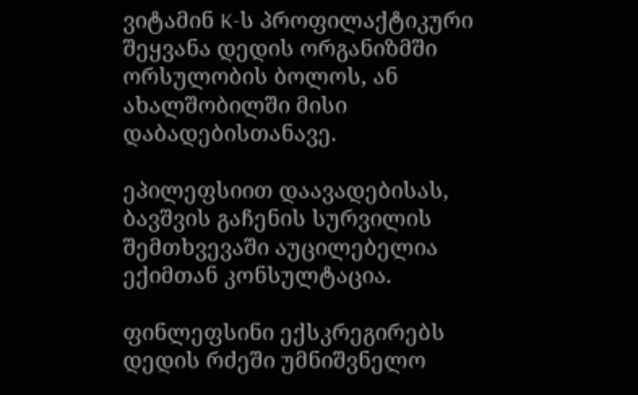ვიტამინ K-ს პროფილაქტიკური შეყვანა დედის ორგანიზმში ორსულობის ბოლოს, ან ახალშობილში მისი დაბადებისთანავე.

ეპილეფსიით დაავადებისას, ბავშვის გაჩენის სურვილის შემთხვევაში აუცილებელია ექიმთან კონსულტაცია.

ფინლეფსინი ექსკრეგირებს დედის რძეში უმნიშვნელო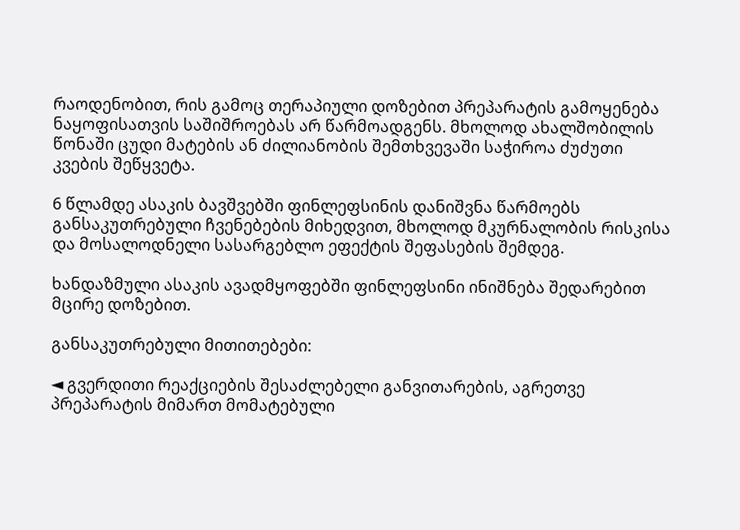რაოდენობით, რის გამოც თერაპიული დოზებით პრეპარატის გამოყენება ნაყოფისათვის საშიშროებას არ წარმოადგენს. მხოლოდ ახალშობილის წონაში ცუდი მატების ან ძილიანობის შემთხვევაში საჭიროა ძუძუთი კვების შეწყვეტა.

6 წლამდე ასაკის ბავშვებში ფინლეფსინის დანიშვნა წარმოებს განსაკუთრებული ჩვენებების მიხედვით, მხოლოდ მკურნალობის რისკისა და მოსალოდნელი სასარგებლო ეფექტის შეფასების შემდეგ.

ხანდაზმული ასაკის ავადმყოფებში ფინლეფსინი ინიშნება შედარებით მცირე დოზებით.

განსაკუთრებული მითითებები:

◄ გვერდითი რეაქციების შესაძლებელი განვითარების, აგრეთვე პრეპარატის მიმართ მომატებული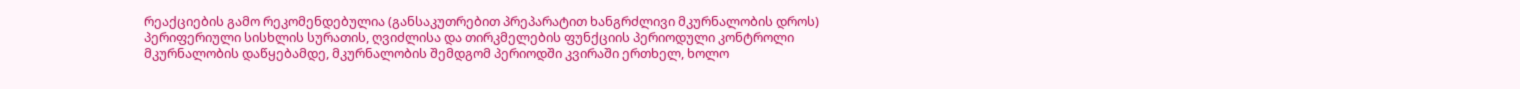რეაქციების გამო რეკომენდებულია (განსაკუთრებით პრეპარატით ხანგრძლივი მკურნალობის დროს) პერიფერიული სისხლის სურათის, ღვიძლისა და თირკმელების ფუნქციის პერიოდული კონტროლი მკურნალობის დაწყებამდე, მკურნალობის შემდგომ პერიოდში კვირაში ერთხელ, ხოლო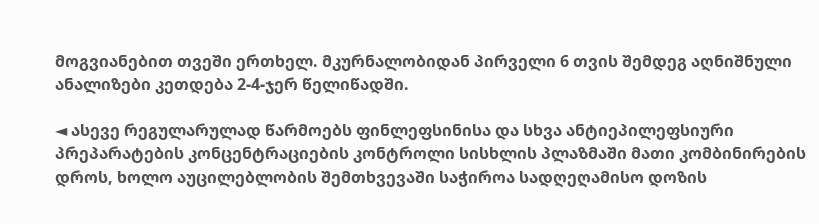მოგვიანებით თვეში ერთხელ. მკურნალობიდან პირველი 6 თვის შემდეგ აღნიშნული ანალიზები კეთდება 2-4-ჯერ წელიწადში.

◄ ასევე რეგულარულად წარმოებს ფინლეფსინისა და სხვა ანტიეპილეფსიური პრეპარატების კონცენტრაციების კონტროლი სისხლის პლაზმაში მათი კომბინირების დროს, ხოლო აუცილებლობის შემთხვევაში საჭიროა სადღეღამისო დოზის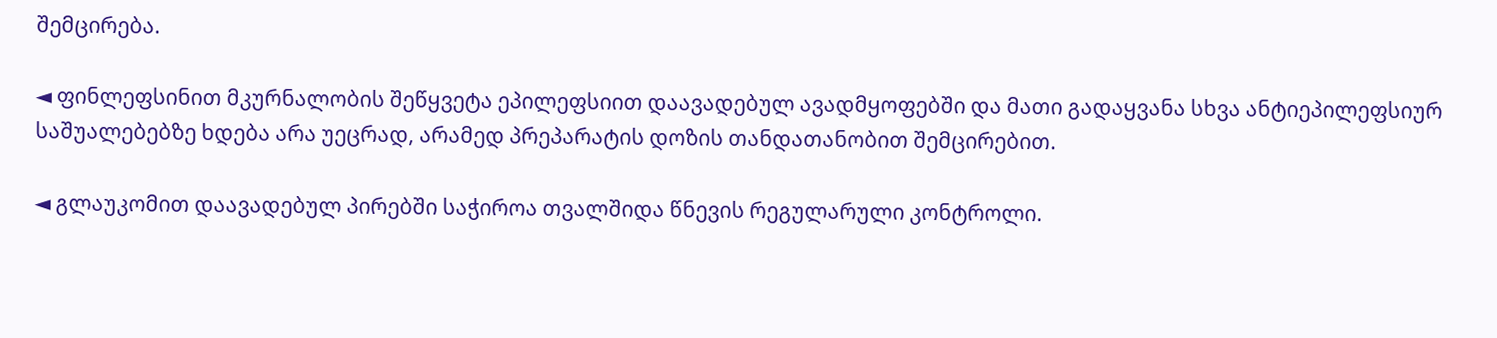შემცირება.

◄ ფინლეფსინით მკურნალობის შეწყვეტა ეპილეფსიით დაავადებულ ავადმყოფებში და მათი გადაყვანა სხვა ანტიეპილეფსიურ საშუალებებზე ხდება არა უეცრად, არამედ პრეპარატის დოზის თანდათანობით შემცირებით.

◄ გლაუკომით დაავადებულ პირებში საჭიროა თვალშიდა წნევის რეგულარული კონტროლი.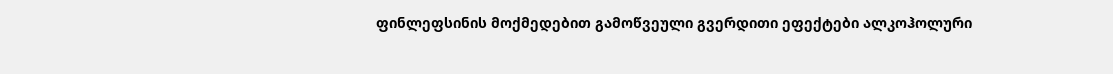ფინლეფსინის მოქმედებით გამოწვეული გვერდითი ეფექტები ალკოჰოლური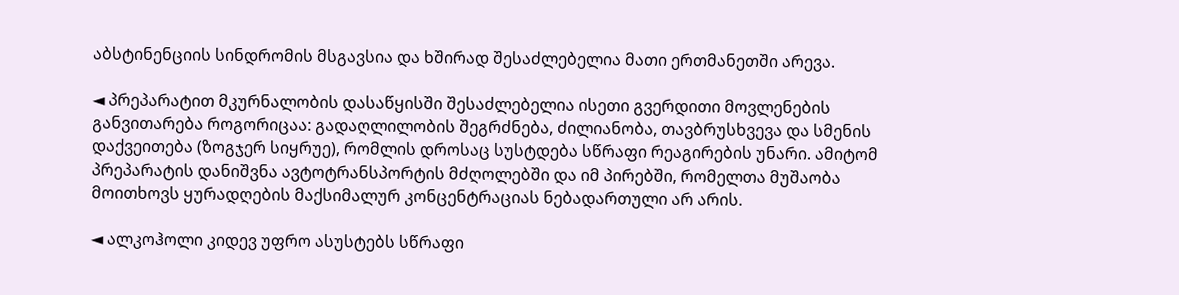აბსტინენციის სინდრომის მსგავსია და ხშირად შესაძლებელია მათი ერთმანეთში არევა.

◄ პრეპარატით მკურნალობის დასაწყისში შესაძლებელია ისეთი გვერდითი მოვლენების განვითარება როგორიცაა: გადაღლილობის შეგრძნება, ძილიანობა, თავბრუსხვევა და სმენის დაქვეითება (ზოგჯერ სიყრუე), რომლის დროსაც სუსტდება სწრაფი რეაგირების უნარი. ამიტომ პრეპარატის დანიშვნა ავტოტრანსპორტის მძღოლებში და იმ პირებში, რომელთა მუშაობა მოითხოვს ყურადღების მაქსიმალურ კონცენტრაციას ნებადართული არ არის.

◄ ალკოჰოლი კიდევ უფრო ასუსტებს სწრაფი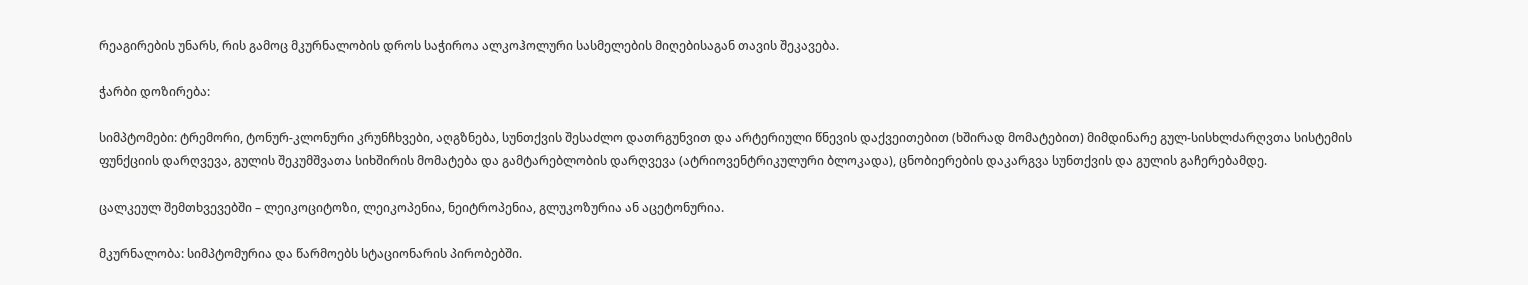რეაგირების უნარს, რის გამოც მკურნალობის დროს საჭიროა ალკოჰოლური სასმელების მიღებისაგან თავის შეკავება.

ჭარბი დოზირება:

სიმპტომები: ტრემორი, ტონურ-კლონური კრუნჩხვები, აღგზნება, სუნთქვის შესაძლო დათრგუნვით და არტერიული წნევის დაქვეითებით (ხშირად მომატებით) მიმდინარე გულ-სისხლძარღვთა სისტემის ფუნქციის დარღვევა, გულის შეკუმშვათა სიხშირის მომატება და გამტარებლობის დარღვევა (ატრიოვენტრიკულური ბლოკადა), ცნობიერების დაკარგვა სუნთქვის და გულის გაჩერებამდე.

ცალკეულ შემთხვევებში – ლეიკოციტოზი, ლეიკოპენია, ნეიტროპენია, გლუკოზურია ან აცეტონურია.

მკურნალობა: სიმპტომურია და წარმოებს სტაციონარის პირობებში.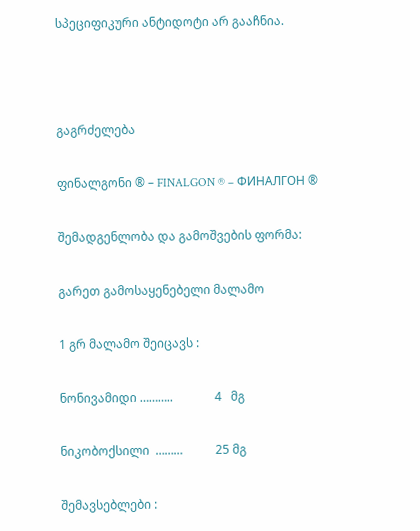სპეციფიკური ანტიდოტი არ გააჩნია.



გაგრძელება

ფინალგონი ® – FINALGON ® – ФИНАЛГОН ®

შემადგენლობა და გამოშვების ფორმა:

გარეთ გამოსაყენებელი მალამო

1 გრ მალამო შეიცავს :

ნონივამიდი ………..              4   მგ

ნიკობოქსილი  ………           25 მგ

შემავსებლები :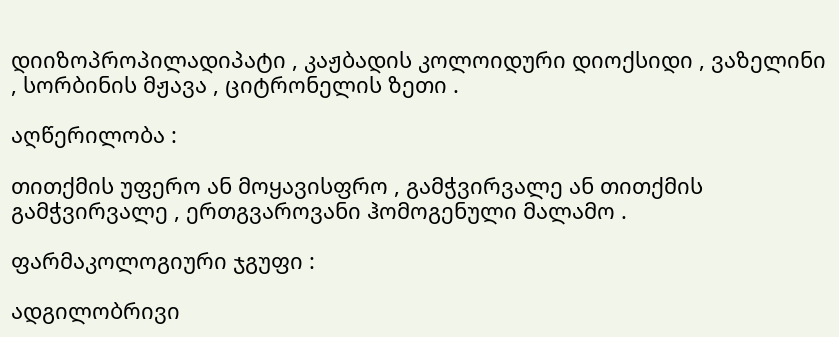დიიზოპროპილადიპატი , კაჟბადის კოლოიდური დიოქსიდი , ვაზელინი , სორბინის მჟავა , ციტრონელის ზეთი .

აღწერილობა :

თითქმის უფერო ან მოყავისფრო , გამჭვირვალე ან თითქმის გამჭვირვალე , ერთგვაროვანი ჰომოგენული მალამო .

ფარმაკოლოგიური ჯგუფი :

ადგილობრივი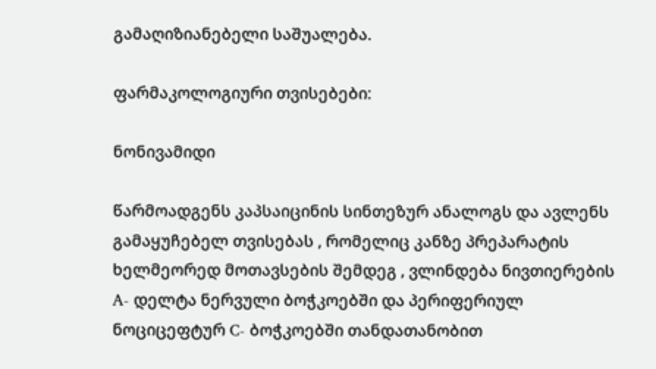გამაღიზიანებელი საშუალება.

ფარმაკოლოგიური თვისებები:

ნონივამიდი

წარმოადგენს კაპსაიცინის სინთეზურ ანალოგს და ავლენს გამაყუჩებელ თვისებას , რომელიც კანზე პრეპარატის ხელმეორედ მოთავსების შემდეგ , ვლინდება ნივთიერების A- დელტა ნერვული ბოჭკოებში და პერიფერიულ ნოციცეფტურ C- ბოჭკოებში თანდათანობით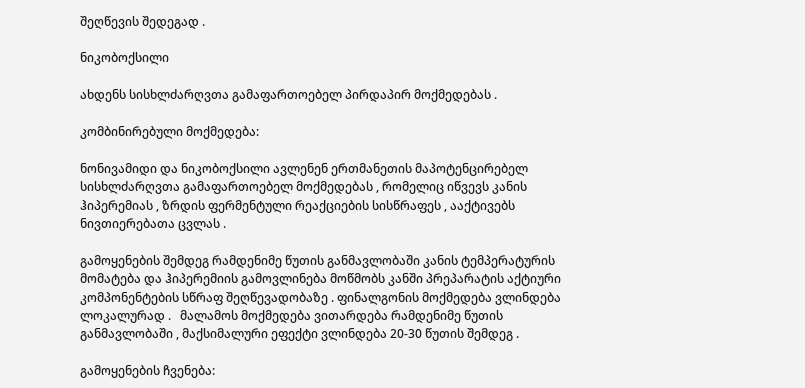შეღწევის შედეგად .

ნიკობოქსილი

ახდენს სისხლძარღვთა გამაფართოებელ პირდაპირ მოქმედებას .

კომბინირებული მოქმედება:

ნონივამიდი და ნიკობოქსილი ავლენენ ერთმანეთის მაპოტენცირებელ სისხლძარღვთა გამაფართოებელ მოქმედებას , რომელიც იწვევს კანის ჰიპერემიას , ზრდის ფერმენტული რეაქციების სისწრაფეს , ააქტივებს ნივთიერებათა ცვლას .

გამოყენების შემდეგ რამდენიმე წუთის განმავლობაში კანის ტემპერატურის მომატება და ჰიპერემიის გამოვლინება მოწმობს კანში პრეპარატის აქტიური კომპონენტების სწრაფ შეღწევადობაზე . ფინალგონის მოქმედება ვლინდება ლოკალურად .   მალამოს მოქმედება ვითარდება რამდენიმე წუთის განმავლობაში , მაქსიმალური ეფექტი ვლინდება 20-30 წუთის შემდეგ .

გამოყენების ჩვენება: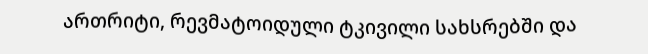ართრიტი, რევმატოიდული ტკივილი სახსრებში და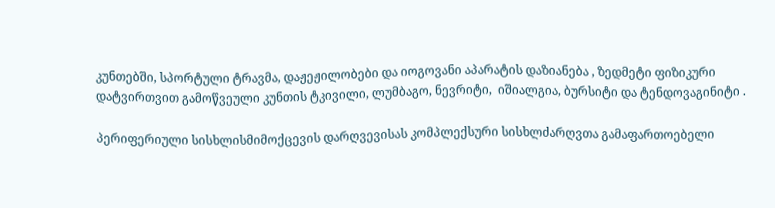კუნთებში, სპორტული ტრავმა, დაჟეჟილობები და იოგოვანი აპარატის დაზიანება , ზედმეტი ფიზიკური დატვირთვით გამოწვეული კუნთის ტკივილი, ლუმბაგო, ნევრიტი,  იშიალგია, ბურსიტი და ტენდოვაგინიტი .

პერიფერიული სისხლისმიმოქცევის დარღვევისას კომპლექსური სისხლძარღვთა გამაფართოებელი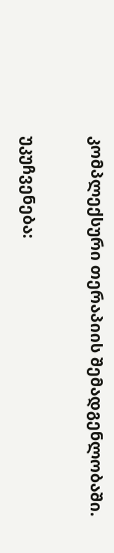კომპლექსური თერაპიის შემადგენლობაში.

უკუჩვენება: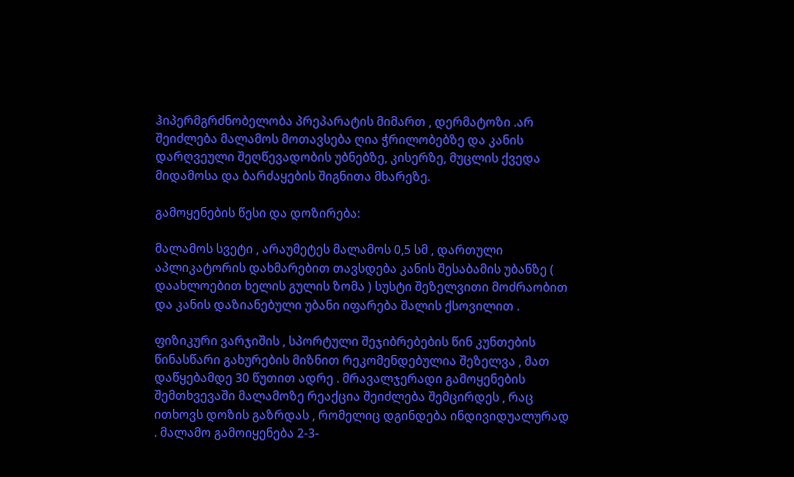ჰიპერმგრძნობელობა პრეპარატის მიმართ , დერმატოზი .არ შეიძლება მალამოს მოთავსება ღია ჭრილობებზე და კანის დარღვეული შეღწევადობის უბნებზე, კისერზე, მუცლის ქვედა მიდამოსა და ბარძაყების შიგნითა მხარეზე.

გამოყენების წესი და დოზირება:

მალამოს სვეტი , არაუმეტეს მალამოს 0,5 სმ , დართული აპლიკატორის დახმარებით თავსდება კანის შესაბამის უბანზე ( დაახლოებით ხელის გულის ზომა ) სუსტი შეზელვითი მოძრაობით და კანის დაზიანებული უბანი იფარება შალის ქსოვილით .

ფიზიკური ვარჯიშის , სპორტული შეჯიბრებების წინ კუნთების წინასწარი გახურების მიზნით რეკომენდებულია შეზელვა , მათ დაწყებამდე 30 წუთით ადრე . მრავალჯერადი გამოყენების შემთხვევაში მალამოზე რეაქცია შეიძლება შემცირდეს , რაც ითხოვს დოზის გაზრდას , რომელიც დგინდება ინდივიდუალურად . მალამო გამოიყენება 2-3-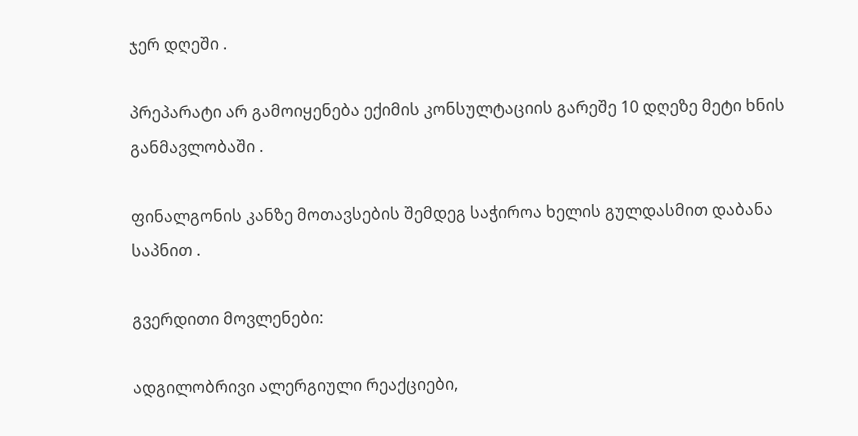ჯერ დღეში .

პრეპარატი არ გამოიყენება ექიმის კონსულტაციის გარეშე 10 დღეზე მეტი ხნის განმავლობაში .

ფინალგონის კანზე მოთავსების შემდეგ საჭიროა ხელის გულდასმით დაბანა საპნით .

გვერდითი მოვლენები:

ადგილობრივი ალერგიული რეაქციები,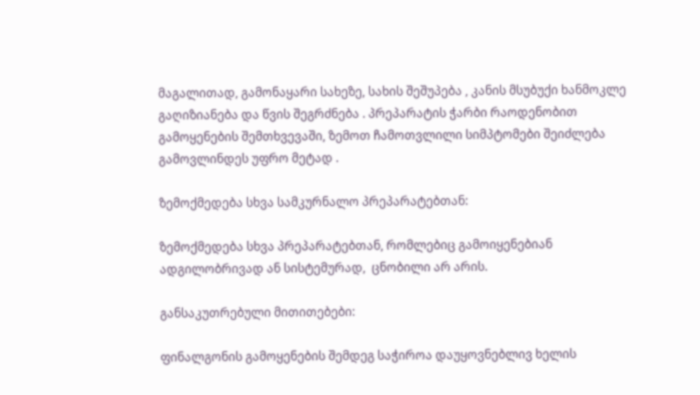მაგალითად, გამონაყარი სახეზე, სახის შეშუპება , კანის მსუბუქი ხანმოკლე გაღიზიანება და წვის შეგრძნება . პრეპარატის ჭარბი რაოდენობით გამოყენების შემთხვევაში, ზემოთ ჩამოთვლილი სიმპტომები შეიძლება გამოვლინდეს უფრო მეტად .

ზემოქმედება სხვა სამკურნალო პრეპარატებთან:

ზემოქმედება სხვა პრეპარატებთან, რომლებიც გამოიყენებიან ადგილობრივად ან სისტემურად,  ცნობილი არ არის.

განსაკუთრებული მითითებები:

ფინალგონის გამოყენების შემდეგ საჭიროა დაუყოვნებლივ ხელის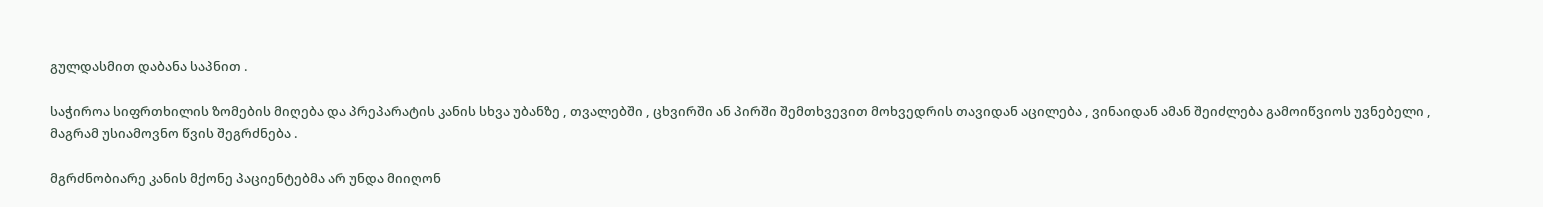გულდასმით დაბანა საპნით .

საჭიროა სიფრთხილის ზომების მიღება და პრეპარატის კანის სხვა უბანზე , თვალებში , ცხვირში ან პირში შემთხვევით მოხვედრის თავიდან აცილება , ვინაიდან ამან შეიძლება გამოიწვიოს უვნებელი , მაგრამ უსიამოვნო წვის შეგრძნება .

მგრძნობიარე კანის მქონე პაციენტებმა არ უნდა მიიღონ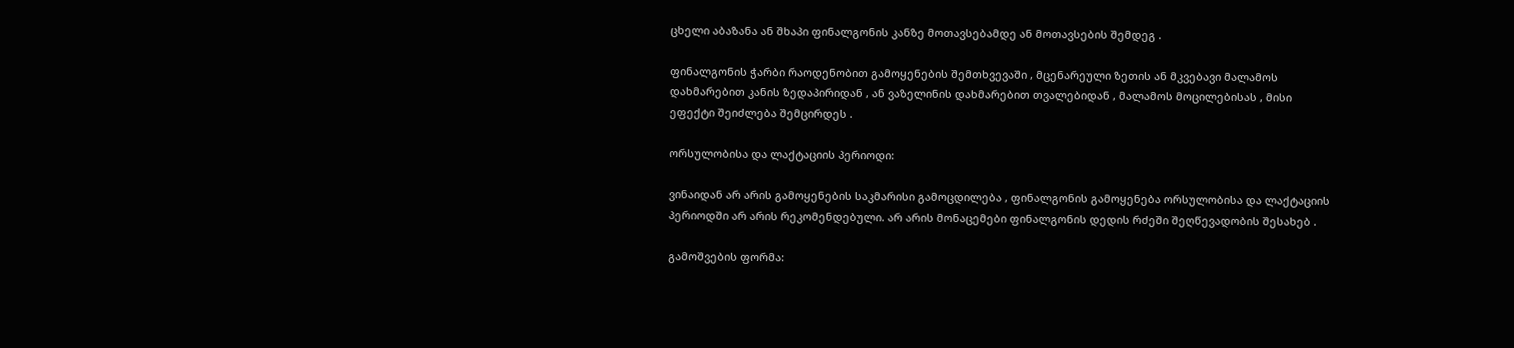ცხელი აბაზანა ან შხაპი ფინალგონის კანზე მოთავსებამდე ან მოთავსების შემდეგ .

ფინალგონის ჭარბი რაოდენობით გამოყენების შემთხვევაში , მცენარეული ზეთის ან მკვებავი მალამოს დახმარებით კანის ზედაპირიდან , ან ვაზელინის დახმარებით თვალებიდან , მალამოს მოცილებისას , მისი ეფექტი შეიძლება შემცირდეს .

ორსულობისა და ლაქტაციის პერიოდი:

ვინაიდან არ არის გამოყენების საკმარისი გამოცდილება , ფინალგონის გამოყენება ორსულობისა და ლაქტაციის პერიოდში არ არის რეკომენდებული. არ არის მონაცემები ფინალგონის დედის რძეში შეღწევადობის შესახებ .

გამოშვების ფორმა: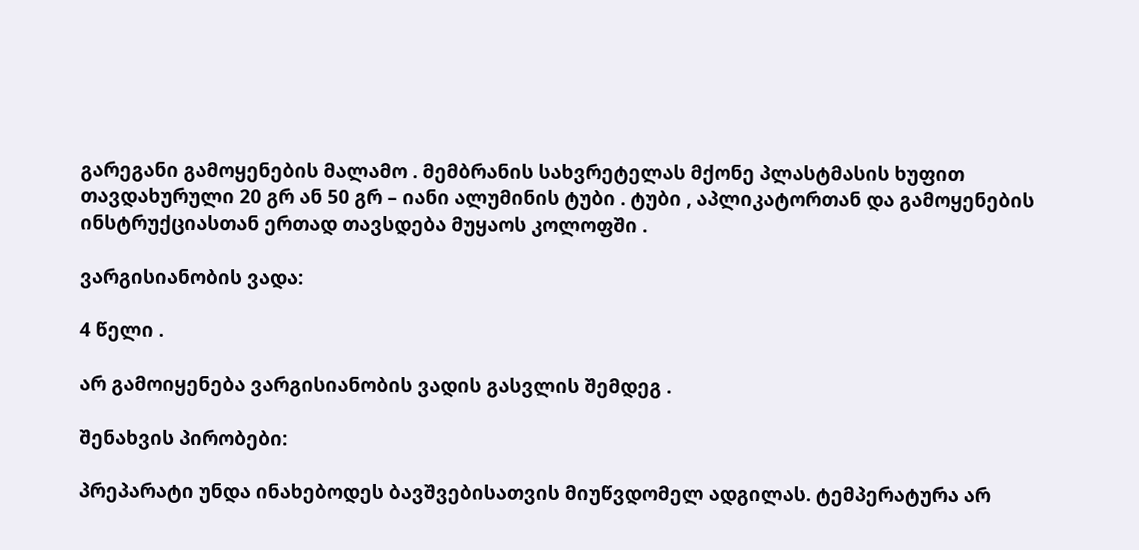გარეგანი გამოყენების მალამო . მემბრანის სახვრეტელას მქონე პლასტმასის ხუფით თავდახურული 20 გრ ან 50 გრ – იანი ალუმინის ტუბი . ტუბი , აპლიკატორთან და გამოყენების ინსტრუქციასთან ერთად თავსდება მუყაოს კოლოფში .

ვარგისიანობის ვადა:

4 წელი .

არ გამოიყენება ვარგისიანობის ვადის გასვლის შემდეგ .

შენახვის პირობები:

პრეპარატი უნდა ინახებოდეს ბავშვებისათვის მიუწვდომელ ადგილას. ტემპერატურა არ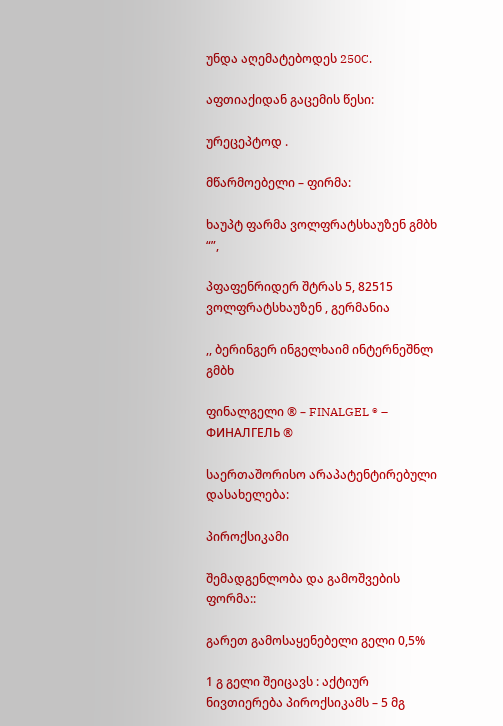უნდა აღემატებოდეს 250C.

აფთიაქიდან გაცემის წესი:

ურეცეპტოდ .

მწარმოებელი – ფირმა:

ხაუპტ ფარმა ვოლფრატსხაუზენ გმბხ “”,

პფაფენრიდერ შტრას 5, 82515 ვოლფრატსხაუზენ , გერმანია

,, ბერინგერ ინგელხაიმ ინტერნეშნლ გმბხ

ფინალგელი ® – FINALGEL ® – ФИНАЛГЕЛЬ ®

საერთაშორისო არაპატენტირებული დასახელება:

პიროქსიკამი

შემადგენლობა და გამოშვების ფორმა::

გარეთ გამოსაყენებელი გელი 0,5%

1 გ გელი შეიცავს : აქტიურ ნივთიერება პიროქსიკამს – 5 მგ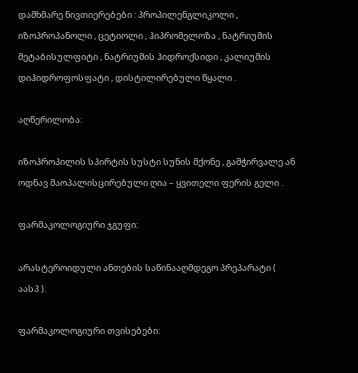დამხმარე ნივთიერებები : პროპილენგლიკოლი , იზოპროპანოლი , ცეტიოლი , ჰიპრომელოზა , ნატრიუმის მეტაბისულფიტი , ნატრიუმის ჰიდროქსიდი , კალიუმის დიჰიდროფოსფატი , დისტილირებული წყალი .

აღწერილობა:

იზოპროპილის სპირტის სუსტი სუნის მქონე , გამჭირვალე ან ოდნავ მაოპალისცირებული ღია – ყვითელი ფერის გელი .

ფარმაკოლოგიური ჯგუფი:

არასტეროიდული ანთების საწინააღმდეგო პრეპარატი ( აასპ ).

ფარმაკოლოგიური თვისებები: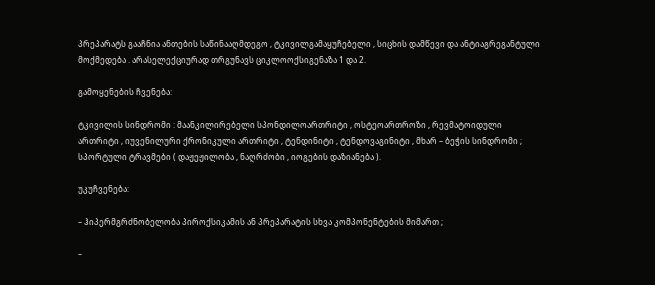პრეპარატს გააჩნია ანთების საწინააღმდეგო , ტკივილგამაყუჩებელი , სიცხის დამწევი და ანტიაგრეგანტული მოქმედება . არასელექციურად თრგუნავს ციკლოოქსიგენაზა 1 და 2.

გამოყენების ჩვენება:

ტკივილის სინდრომი : მაანკილირებელი სპონდილოართრიტი , ოსტეოართროზი , რევმატოიდული ართრიტი , იუვენილური ქრონიკული ართრიტი , ტენდინიტი , ტენდოვაგინიტი , მხარ – ბეჭის სინდრომი ; სპორტული ტრავმები ( დაჟეჟილობა , ნაღრძობი , იოგების დაზიანება ).

უკუჩვენება:

– ჰიპერმგრძნობელობა პიროქსიკამის ან პრეპარატის სხვა კომპონენტების მიმართ ;

–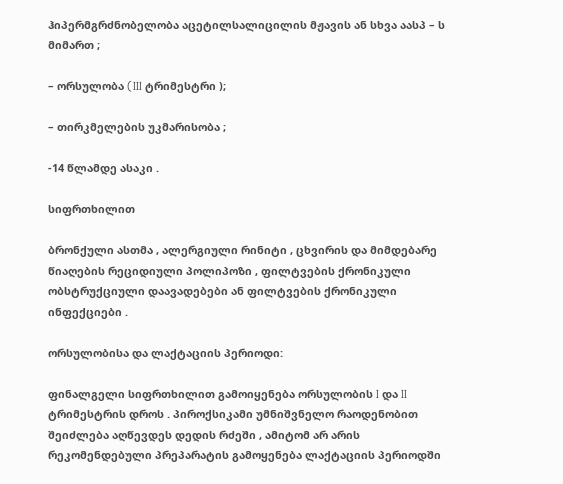ჰიპერმგრძნობელობა აცეტილსალიცილის მჟავის ან სხვა აასპ – ს მიმართ ;

– ორსულობა (III ტრიმესტრი );

– თირკმელების უკმარისობა ;

-14 წლამდე ასაკი .

სიფრთხილით

ბრონქული ასთმა , ალერგიული რინიტი , ცხვირის და მიმდებარე წიაღების რეციდიული პოლიპოზი , ფილტვების ქრონიკული ობსტრუქციული დაავადებები ან ფილტვების ქრონიკული ინფექციები .

ორსულობისა და ლაქტაციის პერიოდი:

ფინალგელი სიფრთხილით გამოიყენება ორსულობის I და II ტრიმესტრის დროს . პიროქსიკამი უმნიშვნელო რაოდენობით შეიძლება აღწევდეს დედის რძეში , ამიტომ არ არის რეკომენდებული პრეპარატის გამოყენება ლაქტაციის პერიოდში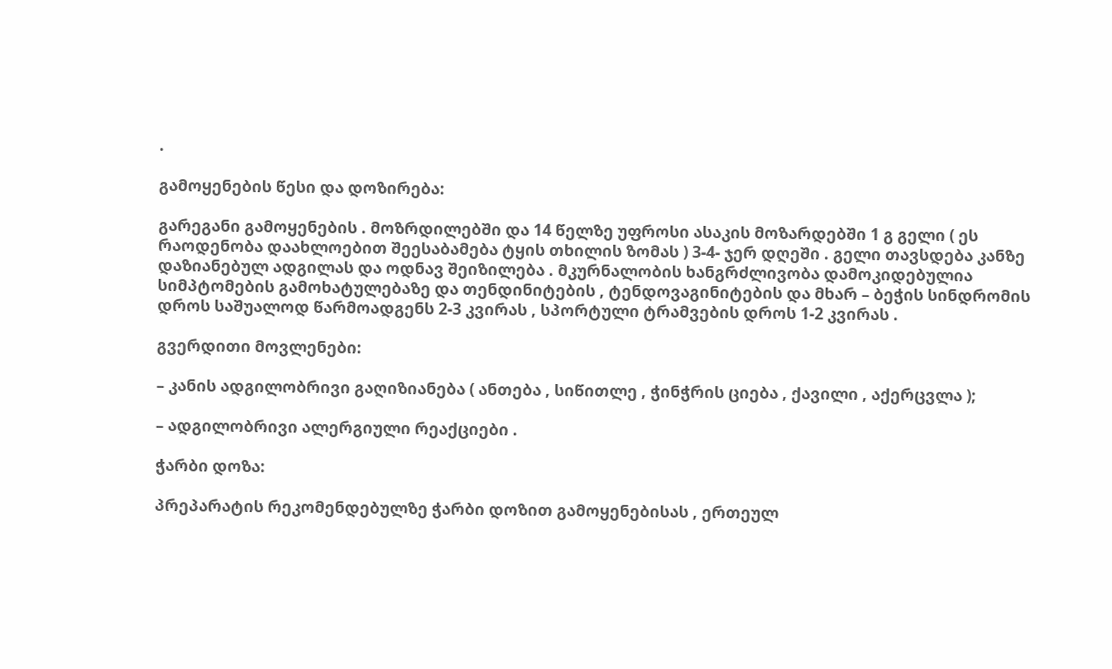.

გამოყენების წესი და დოზირება:

გარეგანი გამოყენების . მოზრდილებში და 14 წელზე უფროსი ასაკის მოზარდებში 1 გ გელი ( ეს რაოდენობა დაახლოებით შეესაბამება ტყის თხილის ზომას ) 3-4- ჯერ დღეში . გელი თავსდება კანზე დაზიანებულ ადგილას და ოდნავ შეიზილება . მკურნალობის ხანგრძლივობა დამოკიდებულია სიმპტომების გამოხატულებაზე და თენდინიტების , ტენდოვაგინიტების და მხარ – ბეჭის სინდრომის დროს საშუალოდ წარმოადგენს 2-3 კვირას , სპორტული ტრამვების დროს 1-2 კვირას .

გვერდითი მოვლენები:

– კანის ადგილობრივი გაღიზიანება ( ანთება , სიწითლე , ჭინჭრის ციება , ქავილი , აქერცვლა );

– ადგილობრივი ალერგიული რეაქციები .

ჭარბი დოზა:

პრეპარატის რეკომენდებულზე ჭარბი დოზით გამოყენებისას , ერთეულ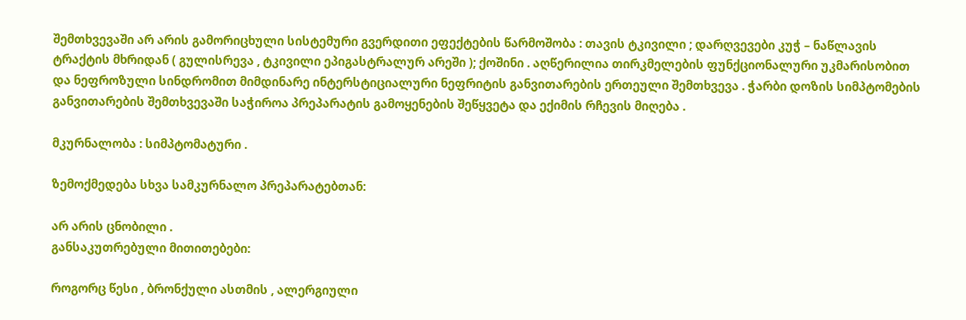შემთხვევაში არ არის გამორიცხული სისტემური გვერდითი ეფექტების წარმოშობა : თავის ტკივილი ; დარღვევები კუჭ – ნაწლავის ტრაქტის მხრიდან ( გულისრევა , ტკივილი ეპიგასტრალურ არეში ); ქოშინი . აღწერილია თირკმელების ფუნქციონალური უკმარისობით და ნეფროზული სინდრომით მიმდინარე ინტერსტიციალური ნეფრიტის განვითარების ერთეული შემთხვევა . ჭარბი დოზის სიმპტომების განვითარების შემთხვევაში საჭიროა პრეპარატის გამოყენების შეწყვეტა და ექიმის რჩევის მიღება .

მკურნალობა : სიმპტომატური .

ზემოქმედება სხვა სამკურნალო პრეპარატებთან:

არ არის ცნობილი .
განსაკუთრებული მითითებები:

როგორც წესი , ბრონქული ასთმის , ალერგიული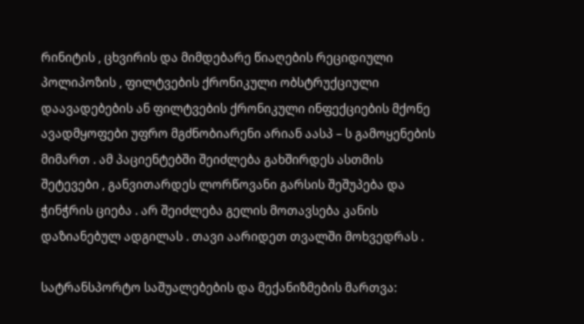რინიტის , ცხვირის და მიმდებარე წიაღების რეციდიული პოლიპოზის , ფილტვების ქრონიკული ობსტრუქციული დაავადებების ან ფილტვების ქრონიკული ინფექციების მქონე ავადმყოფები უფრო მგძნობიარენი არიან აასპ – ს გამოყენების მიმართ . ამ პაციენტებში შეიძლება გახშირდეს ასთმის შეტევები , განვითარდეს ლორწოვანი გარსის შეშუპება და ჭინჭრის ციება . არ შეიძლება გელის მოთავსება კანის დაზიანებულ ადგილას . თავი აარიდეთ თვალში მოხვედრას .

სატრანსპორტო საშუალებების და მექანიზმების მართვა: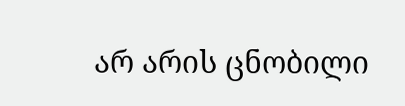არ არის ცნობილი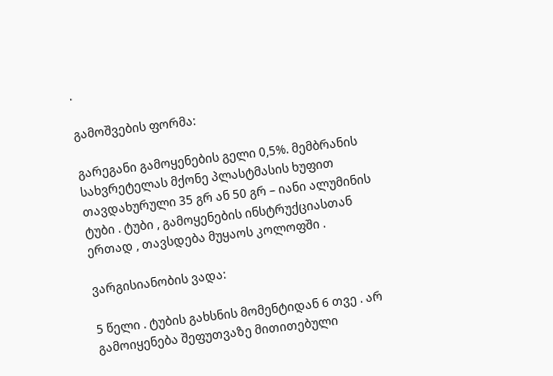.

გამოშვების ფორმა:

გარეგანი გამოყენების გელი 0,5%. მემბრანის სახვრეტელას მქონე პლასტმასის ხუფით თავდახურული 35 გრ ან 50 გრ – იანი ალუმინის ტუბი . ტუბი , გამოყენების ინსტრუქციასთან ერთად , თავსდება მუყაოს კოლოფში .

ვარგისიანობის ვადა:

5 წელი . ტუბის გახსნის მომენტიდან 6 თვე . არ გამოიყენება შეფუთვაზე მითითებული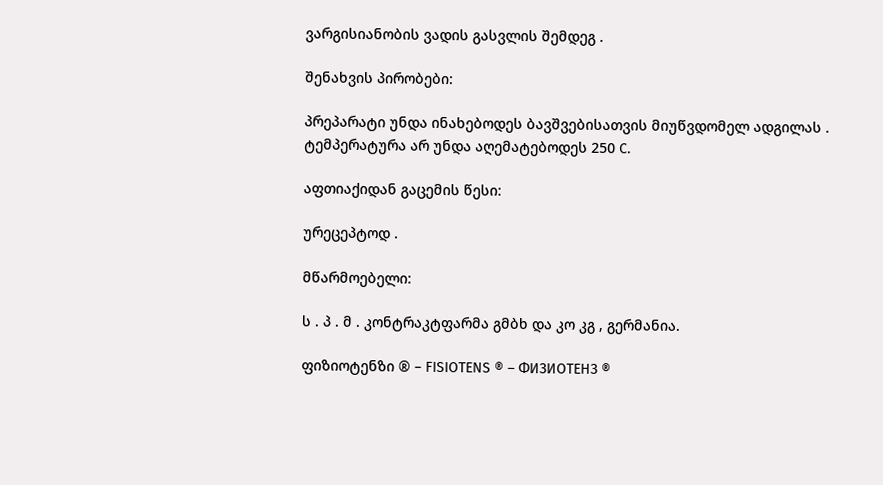ვარგისიანობის ვადის გასვლის შემდეგ .

შენახვის პირობები:

პრეპარატი უნდა ინახებოდეს ბავშვებისათვის მიუწვდომელ ადგილას . ტემპერატურა არ უნდა აღემატებოდეს 250 C.

აფთიაქიდან გაცემის წესი:

ურეცეპტოდ .

მწარმოებელი:

ს . პ . მ . კონტრაკტფარმა გმბხ და კო კგ , გერმანია.

ფიზიოტენზი ® – FISIOTENS ® – ФИЗИОТЕНЗ ®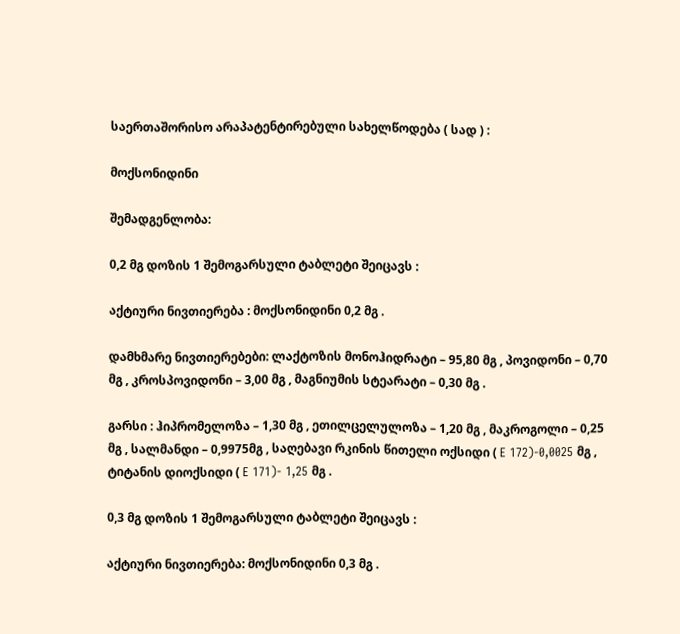საერთაშორისო არაპატენტირებული სახელწოდება ( სად ) :

მოქსონიდინი

შემადგენლობა:

0,2 მგ დოზის 1 შემოგარსული ტაბლეტი შეიცავს :

აქტიური ნივთიერება : მოქსონიდინი 0,2 მგ .

დამხმარე ნივთიერებები: ლაქტოზის მონოჰიდრატი – 95,80 მგ , პოვიდონი – 0,70 მგ , კროსპოვიდონი – 3,00 მგ , მაგნიუმის სტეარატი – 0,30 მგ .

გარსი : ჰიპრომელოზა – 1,30 მგ , ეთილცელულოზა – 1,20 მგ , მაკროგოლი – 0,25 მგ , სალმანდი – 0,9975მგ , საღებავი რკინის წითელი ოქსიდი ( E 172)-0,0025 მგ , ტიტანის დიოქსიდი ( E 171)- 1,25 მგ .

0,3 მგ დოზის 1 შემოგარსული ტაბლეტი შეიცავს :

აქტიური ნივთიერება: მოქსონიდინი 0,3 მგ .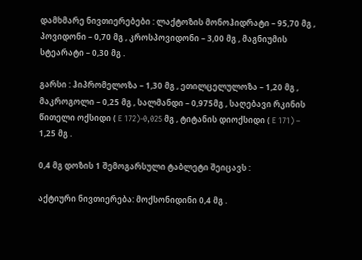დამხმარე ნივთიერებები : ლაქტოზის მონოჰიდრატი – 95,70 მგ , პოვიდონი – 0,70 მგ , კროსპოვიდონი – 3,00 მგ , მაგნიუმის სტეარატი – 0,30 მგ .

გარსი : ჰიპრომელოზა – 1,30 მგ , ეთილცელულოზა – 1,20 მგ , მაკროგოლი – 0,25 მგ , სალმანდი – 0,975მგ , საღებავი რკინის წითელი ოქსიდი ( E 172)-0,025 მგ , ტიტანის დიოქსიდი ( E 171) – 1,25 მგ .

0,4 მგ დოზის 1 შემოგარსული ტაბლეტი შეიცავს :

აქტიური ნივთიერება: მოქსონიდინი 0,4 მგ .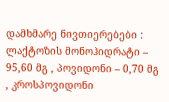დამხმარე ნივთიერებები : ლაქტოზის მონოჰიდრატი – 95,60 მგ , პოვიდონი – 0,70 მგ , კროსპოვიდონი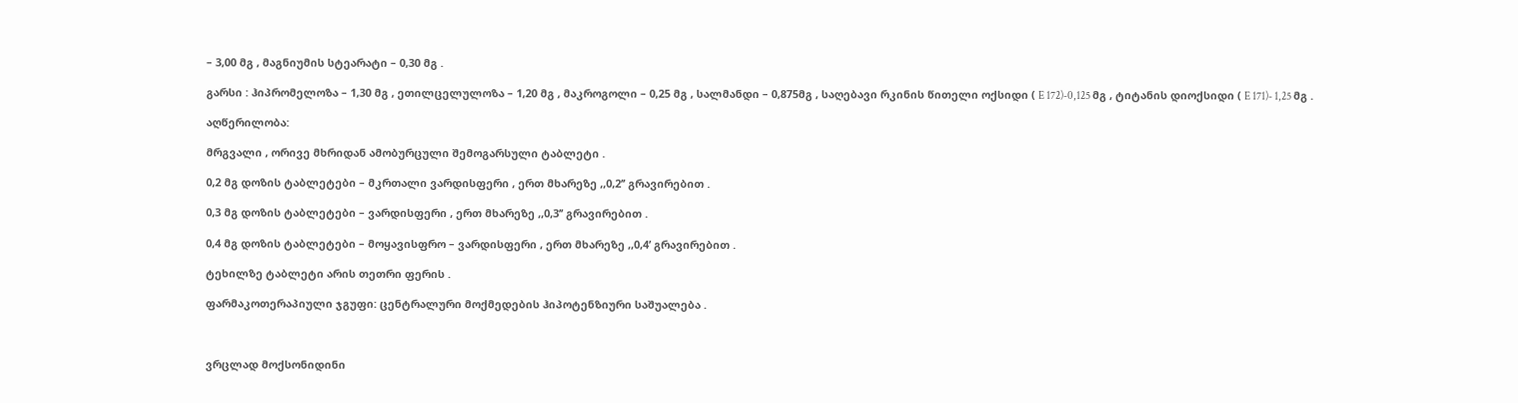– 3,00 მგ , მაგნიუმის სტეარატი – 0,30 მგ .

გარსი : ჰიპრომელოზა – 1,30 მგ , ეთილცელულოზა – 1,20 მგ , მაკროგოლი – 0,25 მგ , სალმანდი – 0,875მგ , საღებავი რკინის წითელი ოქსიდი ( E 172)-0,125 მგ , ტიტანის დიოქსიდი ( E 171)- 1,25 მგ .

აღწერილობა:

მრგვალი , ორივე მხრიდან ამობურცული შემოგარსული ტაბლეტი .

0,2 მგ დოზის ტაბლეტები – მკრთალი ვარდისფერი , ერთ მხარეზე ,,0,2’’ გრავირებით .

0,3 მგ დოზის ტაბლეტები – ვარდისფერი , ერთ მხარეზე ,,0,3’’ გრავირებით .

0,4 მგ დოზის ტაბლეტები – მოყავისფრო – ვარდისფერი , ერთ მხარეზე ,,0,4’ გრავირებით .

ტეხილზე ტაბლეტი არის თეთრი ფერის .

ფარმაკოთერაპიული ჯგუფი: ცენტრალური მოქმედების ჰიპოტენზიური საშუალება .



ვრცლად მოქსონიდინი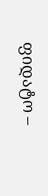ფიდატო –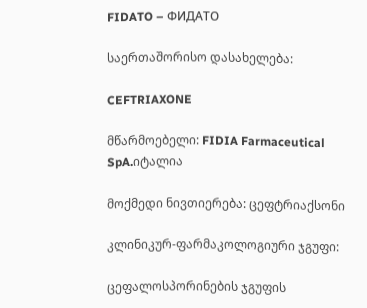FIDATO – ФИДАТО

საერთაშორისო დასახელება:

CEFTRIAXONE

მწარმოებელი: FIDIA Farmaceutical SpA.იტალია

მოქმედი ნივთიერება: ცეფტრიაქსონი

კლინიკურ-ფარმაკოლოგიური ჯგუფი:

ცეფალოსპორინების ჯგუფის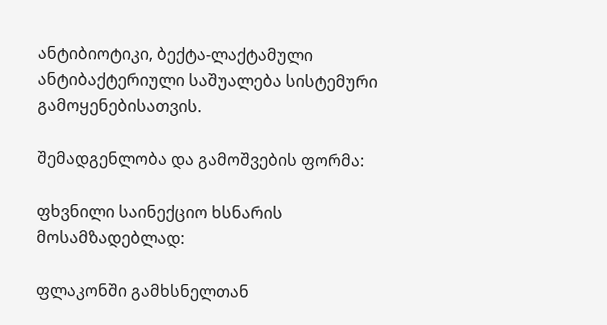ანტიბიოტიკი, ბექტა-ლაქტამული ანტიბაქტერიული საშუალება სისტემური გამოყენებისათვის.

შემადგენლობა და გამოშვების ფორმა:

ფხვნილი საინექციო ხსნარის მოსამზადებლად:

ფლაკონში გამხსნელთან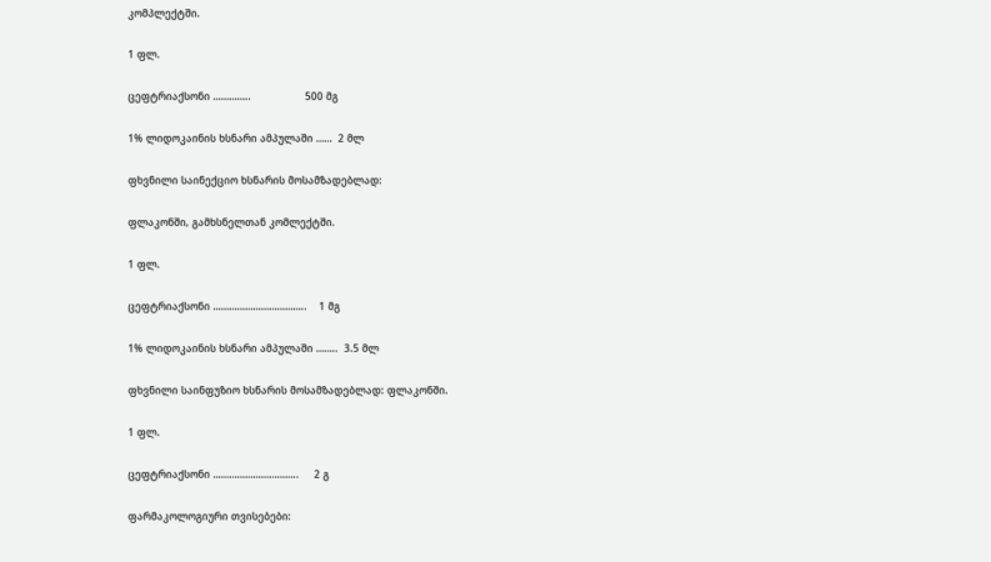კომპლექტში.

1 ფლ.

ცეფტრიაქსონი …………..                  500 მგ

1% ლიდოკაინის ხსნარი ამპულაში ……  2 მლ

ფხვნილი საინექციო ხსნარის მოსამზადებლად:

ფლაკონში, გამხსნელთან კომლექტში.

1 ფლ.

ცეფტრიაქსონი ……………………………..    1 მგ

1% ლიდოკაინის ხსნარი ამპულაში ……..  3.5 მლ

ფხვნილი საინფუზიო ხსნარის მოსამზადებლად: ფლაკონში.

1 ფლ.

ცეფტრიაქსონი …………………………..     2 გ

ფარმაკოლოგიური თვისებები: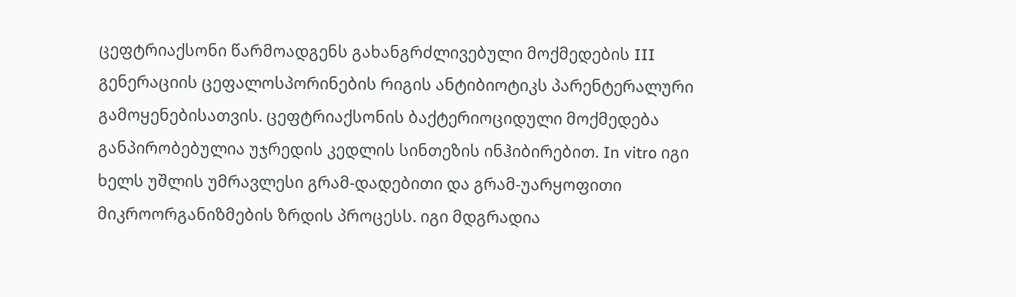ცეფტრიაქსონი წარმოადგენს გახანგრძლივებული მოქმედების III გენერაციის ცეფალოსპორინების რიგის ანტიბიოტიკს პარენტერალური გამოყენებისათვის. ცეფტრიაქსონის ბაქტერიოციდული მოქმედება განპირობებულია უჯრედის კედლის სინთეზის ინჰიბირებით. In vitro იგი ხელს უშლის უმრავლესი გრამ-დადებითი და გრამ-უარყოფითი მიკროორგანიზმების ზრდის პროცესს. იგი მდგრადია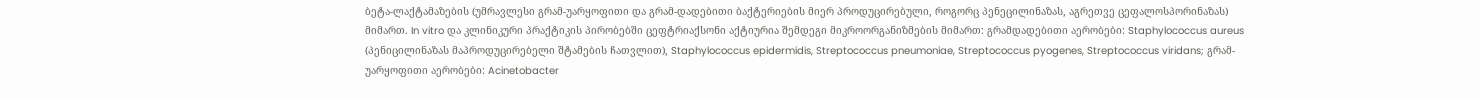ბეტა-ლაქტამაზების (უმრავლესი გრამ-უარყოფითი და გრამ-დადებითი ბაქტერიების მიერ პროდუცირებული, როგორც პენეცილინაზას, აგრეთვე ცეფალოსპორინაზას) მიმართ. In vitro და კლინიკური პრაქტიკის პირობებში ცეფტრიაქსონი აქტიურია შემდეგი მიკროორგანიზმების მიმართ: გრამდადებითი აერობები: Staphylococcus aureus (პენიცილინაზას მაპროდუცირებელი შტამების ჩათვლით), Staphylococcus epidermidis, Streptococcus pneumoniae, Streptococcus pyogenes, Streptococcus viridans; გრამ-უარყოფითი აერობები: Acinetobacter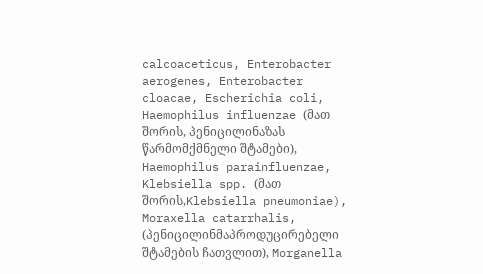calcoaceticus, Enterobacter aerogenes, Enterobacter cloacae, Escherichia coli, Haemophilus influenzae (მათ შორის, პენიცილინაზას წარმომქმნელი შტამები), Haemophilus parainfluenzae, Klebsiella spp. (მათ შორის,Klebsiella pneumoniae), Moraxella catarrhalis, (პენიცილინმაპროდუცირებელი შტამების ჩათვლით), Morganella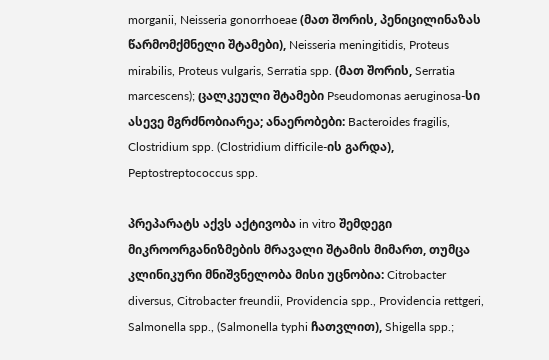morganii, Neisseria gonorrhoeae (მათ შორის, პენიცილინაზას წარმომქმნელი შტამები), Neisseria meningitidis, Proteus mirabilis, Proteus vulgaris, Serratia spp. (მათ შორის, Serratia marcescens); ცალკეული შტამები Pseudomonas aeruginosa-სი ასევე მგრძნობიარეა; ანაერობები: Bacteroides fragilis, Clostridium spp. (Clostridium difficile-ის გარდა), Peptostreptococcus spp.

პრეპარატს აქვს აქტივობა in vitro შემდეგი მიკროორგანიზმების მრავალი შტამის მიმართ, თუმცა კლინიკური მნიშვნელობა მისი უცნობია: Citrobacter diversus, Citrobacter freundii, Providencia spp., Providencia rettgeri, Salmonella spp., (Salmonella typhi ჩათვლით), Shigella spp.;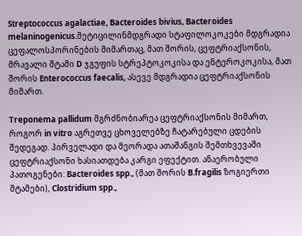Streptococcus agalactiae, Bacteroides bivius, Bacteroides melaninogenicus.მეტიცილინმდგრადი სტაფილოკოკები მდგრადია ცეფალოსპორინების მიმართაც, მათ შორის, ცეფტრიაქსონის, მრავალი შტამი D ჯგუფის სტრეპტოკოკისა და ენტეროკოკისა, მათ შორის Enterococcus faecalis, ასევე მდგრადია ცეფტრიაქსონის მიმართ.

Treponema pallidum მგრძნობიარეა ცეფტრიაქსონის მიმართ, როგორ in vitro აგრეთვე ცხოველებზე ჩატარებული ცდების შედეგად. პირველადი და მეორადა ათაშანგის შემთხვევაში ცეფტრიაქსონი ხასიათდება კარგი ეფექტით. ანაერობული პათოგენები: Bacteroides spp., (მათ შორის B.fragilis ზოგიერთი შტამები), Clostridium spp.,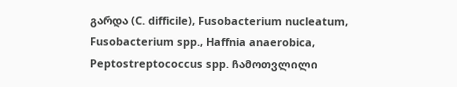გარდა (C. difficile), Fusobacterium nucleatum, Fusobacterium spp., Haffnia anaerobica, Peptostreptococcus spp. ჩამოთვლილი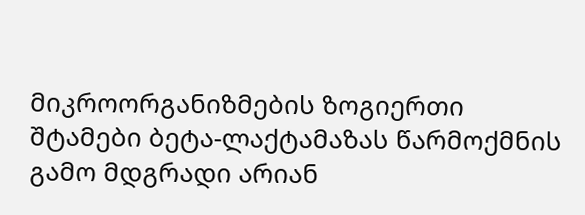მიკროორგანიზმების ზოგიერთი შტამები ბეტა-ლაქტამაზას წარმოქმნის გამო მდგრადი არიან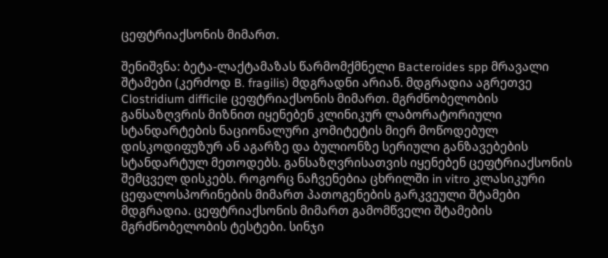ცეფტრიაქსონის მიმართ.

შენიშვნა: ბეტა-ლაქტამაზას წარმომქმნელი Bacteroides spp მრავალი შტამები (კერძოდ B. fragilis) მდგრადნი არიან. მდგრადია აგრეთვე Clostridium difficile ცეფტრიაქსონის მიმართ. მგრძნობელობის განსაზღვრის მიზნით იყენებენ კლინიკურ ლაბორატორიული სტანდარტების ნაციონალური კომიტეტის მიერ მოწოდებულ დისკოდიფუზურ ან აგარზე და ბულიონზე სერიული განზავებების სტანდარტულ მეთოდებს. განსაზღვრისათვის იყენებენ ცეფტრიაქსონის შემცველ დისკებს. როგორც ნაჩვენებია ცხრილში in vitro კლასიკური ცეფალოსპორინების მიმართ პათოგენების გარკვეული შტამები მდგრადია. ცეფტრიაქსონის მიმართ გამომწველი შტამების მგრძნობელობის ტესტები. სინჯი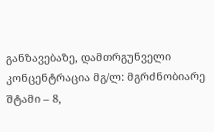განზავებაზე, დამთრგუნველი კონცენტრაცია მგ/ლ: მგრძნობიარე შტამი – 8,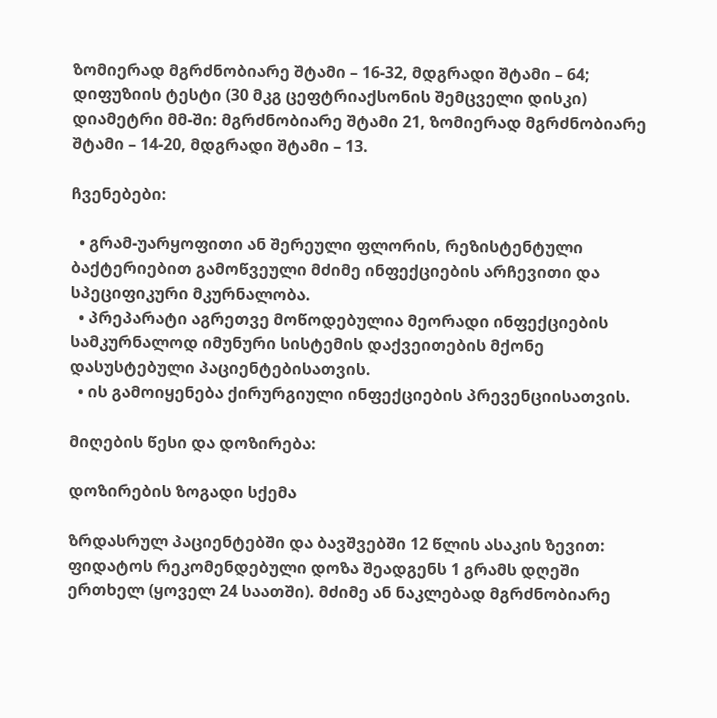ზომიერად მგრძნობიარე შტამი – 16-32, მდგრადი შტამი – 64; დიფუზიის ტესტი (30 მკგ ცეფტრიაქსონის შემცველი დისკი) დიამეტრი მმ-ში: მგრძნობიარე შტამი 21, ზომიერად მგრძნობიარე შტამი – 14-20, მდგრადი შტამი – 13.

ჩვენებები:

  • გრამ-უარყოფითი ან შერეული ფლორის, რეზისტენტული ბაქტერიებით გამოწვეული მძიმე ინფექციების არჩევითი და სპეციფიკური მკურნალობა.
  • პრეპარატი აგრეთვე მოწოდებულია მეორადი ინფექციების სამკურნალოდ იმუნური სისტემის დაქვეითების მქონე დასუსტებული პაციენტებისათვის.
  • ის გამოიყენება ქირურგიული ინფექციების პრევენციისათვის.

მიღების წესი და დოზირება:

დოზირების ზოგადი სქემა

ზრდასრულ პაციენტებში და ბავშვებში 12 წლის ასაკის ზევით: ფიდატოს რეკომენდებული დოზა შეადგენს 1 გრამს დღეში ერთხელ (ყოველ 24 საათში). მძიმე ან ნაკლებად მგრძნობიარე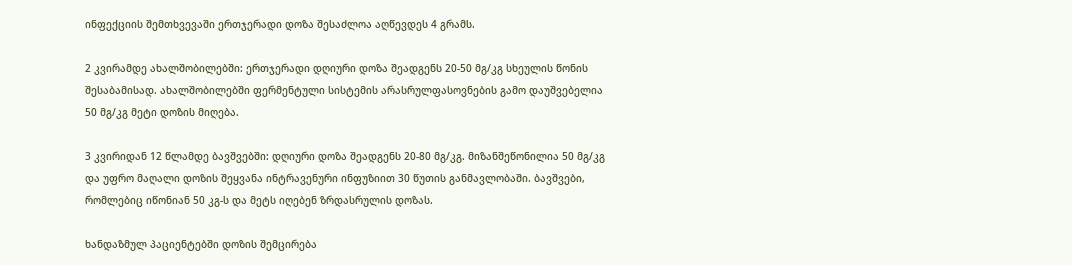ინფექციის შემთხვევაში ერთჯერადი დოზა შესაძლოა აღწევდეს 4 გრამს.

2 კვირამდე ახალშობილებში: ერთჯერადი დღიური დოზა შეადგენს 20-50 მგ/კგ სხეულის წონის შესაბამისად. ახალშობილებში ფერმენტული სისტემის არასრულფასოვნების გამო დაუშვებელია 50 მგ/კგ მეტი დოზის მიღება.

3 კვირიდან 12 წლამდე ბავშვებში: დღიური დოზა შეადგენს 20-80 მგ/კგ. მიზანშეწონილია 50 მგ/კგ და უფრო მაღალი დოზის შეყვანა ინტრავენური ინფუზიით 30 წუთის განმავლობაში. ბავშვები, რომლებიც იწონიან 50 კგ-ს და მეტს იღებენ ზრდასრულის დოზას.

ხანდაზმულ პაციენტებში დოზის შემცირება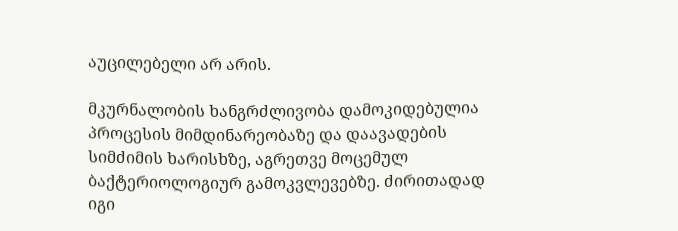აუცილებელი არ არის.

მკურნალობის ხანგრძლივობა დამოკიდებულია პროცესის მიმდინარეობაზე და დაავადების სიმძიმის ხარისხზე, აგრეთვე მოცემულ ბაქტერიოლოგიურ გამოკვლევებზე. ძირითადად იგი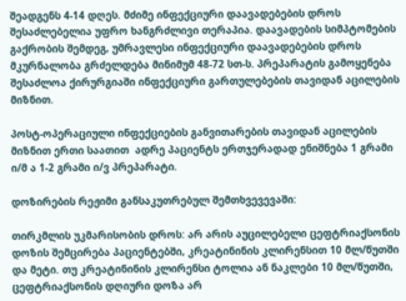შეადგენს 4-14 დღეს. მძიმე ინფექციური დაავადებების დროს შესაძლებელია უფრო ხანგრძლივი თერაპია. დაავადების სიმპტომების გაქრობის შემდეგ, უმრავლესი ინფექციური დაავადებების დროს მკურნალობა გრძელდება მინიმუმ 48-72 სთ-ს. პრეპარატის გამოყენება შესაძლოა ქირურგიაში ინფექციური გართულებების თავიდან აცილების მიზნით.

პოსტ-ოპერაციული ინფექციების განვითარების თავიდან აცილების მიზნით ერთი საათით  ადრე პაციენტს ერთჯერადად ენიშნება 1 გრამი ი/მ ა 1-2 გრამი ი/ვ პრეპარატი.

დოზირების რეჟიმი განსაკუთრებულ შემთხვევევაში:

თირკმლის უკმარისობის დროს: არ არის აუცილებელი ცეფტრიაქსონის დოზის შემცირება პაციენტებში, კრეატინინის კლირენსით 10 მლ/წუთში და მეტი. თუ კრეატინინის კლირენსი ტოლია ან ნაკლები 10 მლ/წუთში, ცეფტრიაქსონის დღიური დოზა არ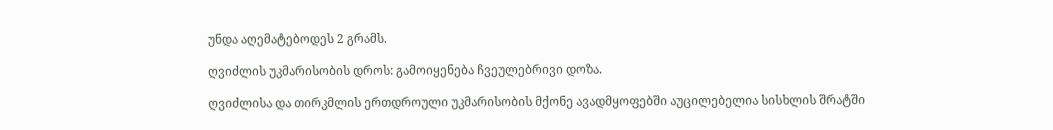უნდა აღემატებოდეს 2 გრამს.

ღვიძლის უკმარისობის დროს: გამოიყენება ჩვეულებრივი დოზა.

ღვიძლისა და თირკმლის ერთდროული უკმარისობის მქონე ავადმყოფებში აუცილებელია სისხლის შრატში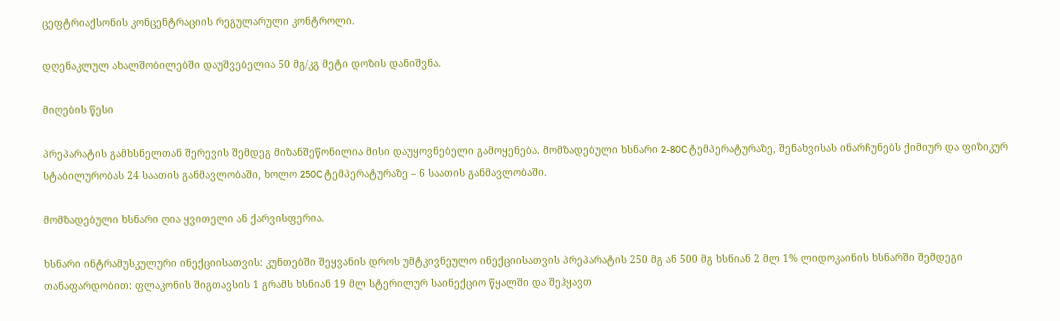ცეფტრიაქსონის კონცენტრაციის რეგულარული კონტროლი.

დღენაკლულ ახალშობილებში დაუშვებელია 50 მგ/კგ მეტი დოზის დანიშვნა.

მიღების წესი

პრეპარატის გამხსნელთან შერევის შემდეგ მიზანშეწონილია მისი დაუყოვნებელი გამოყენება. მომზადებული ხსნარი 2-80C ტემპერატურაზე, შენახვისას ინარჩუნებს ქიმიურ და ფიზიკურ სტაბილურობას 24 საათის განმავლობაში, ხოლო 250C ტემპერატურაზე – 6 საათის განმავლობაში.

მომზადებული ხსნარი ღია ყვითელი ან ქარვისფერია.

ხსნარი ინტრამუსკულური ინექციისათვის: კუნთებში შეყვანის დროს უმტკივნეულო ინექციისათვის პრეპარატის 250 მგ ან 500 მგ ხსნიან 2 მლ 1% ლიდოკაინის ხსნარში შემდეგი თანაფარდობით: ფლაკონის შიგთავსის 1 გრამს ხსნიან 19 მლ სტერილურ საინექციო წყალში და შეჰყავთ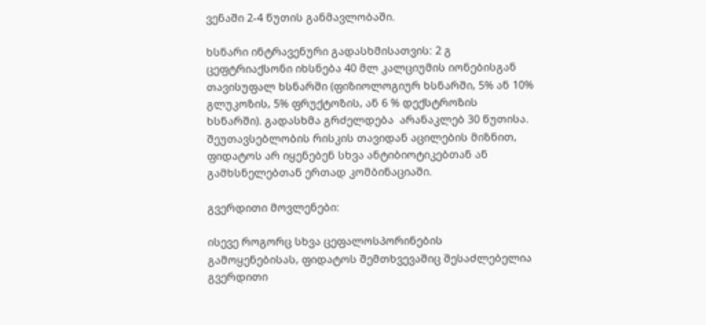ვენაში 2-4 წუთის განმავლობაში.

ხსნარი ინტრავენური გადასხმისათვის: 2 გ ცეფტრიაქსონი იხსნება 40 მლ კალციუმის იონებისგან თავისუფალ ხსნარში (ფიზიოლოგიურ ხსნარში, 5% ან 10% გლუკოზის, 5% ფრუქტოზის, ან 6 % დექსტროზის ხსნარში). გადასხმა გრძელდება  არანაკლებ 30 წუთისა. შეუთავსებლობის რისკის თავიდან აცილების მიზნით, ფიდატოს არ იყენებენ სხვა ანტიბიოტიკებთან ან გამხსნელებთან ერთად კომბინაციაში.

გვერდითი მოვლენები:

ისევე როგორც სხვა ცეფალოსპორინების გამოყენებისას, ფიდატოს შემთხვევაშიც შესაძლებელია გვერდითი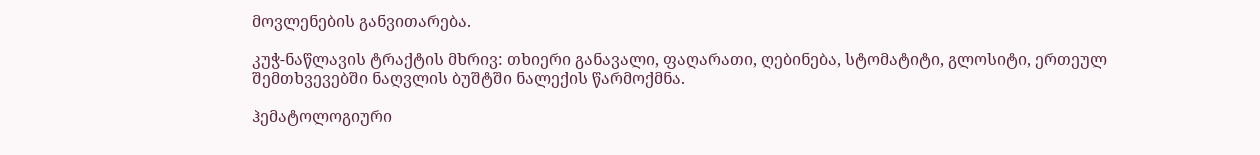მოვლენების განვითარება.

კუჭ-ნაწლავის ტრაქტის მხრივ: თხიერი განავალი, ფაღარათი, ღებინება, სტომატიტი, გლოსიტი, ერთეულ შემთხვევებში ნაღვლის ბუშტში ნალექის წარმოქმნა.

ჰემატოლოგიური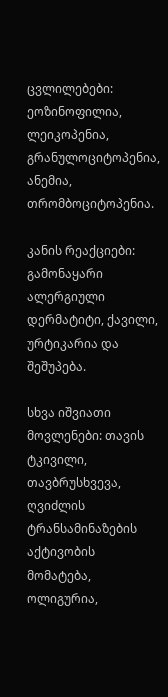ცვლილებები: ეოზინოფილია, ლეიკოპენია, გრანულოციტოპენია, ანემია, თრომბოციტოპენია.

კანის რეაქციები: გამონაყარი ალერგიული დერმატიტი, ქავილი, ურტიკარია და შეშუპება.

სხვა იშვიათი მოვლენები: თავის ტკივილი, თავბრუსხვევა, ღვიძლის ტრანსამინაზების აქტივობის მომატება, ოლიგურია,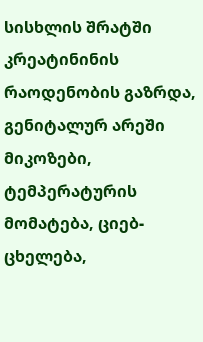სისხლის შრატში კრეატინინის რაოდენობის გაზრდა, გენიტალურ არეში მიკოზები, ტემპერატურის მომატება, ციებ-ცხელება,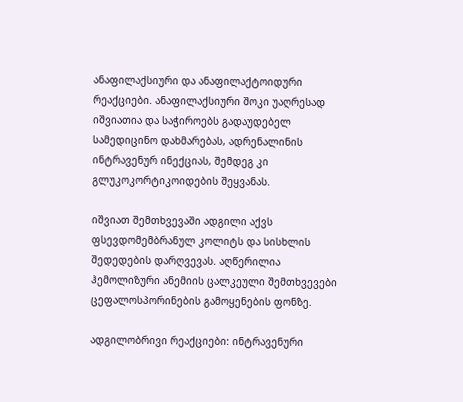ანაფილაქსიური და ანაფილაქტოიდური რეაქციები. ანაფილაქსიური შოკი უაღრესად იშვიათია და საჭიროებს გადაუდებელ სამედიცინო დახმარებას, ადრენალინის ინტრავენურ ინექციას, შემდეგ კი გლუკოკორტიკოიდების შეყვანას.

იშვიათ შემთხვევაში ადგილი აქვს ფსევდომემბრანულ კოლიტს და სისხლის შედედების დარღვევას. აღწერილია ჰემოლიზური ანემიის ცალკეული შემთხვევები ცეფალოსპორინების გამოყენების ფონზე.

ადგილობრივი რეაქციები: ინტრავენური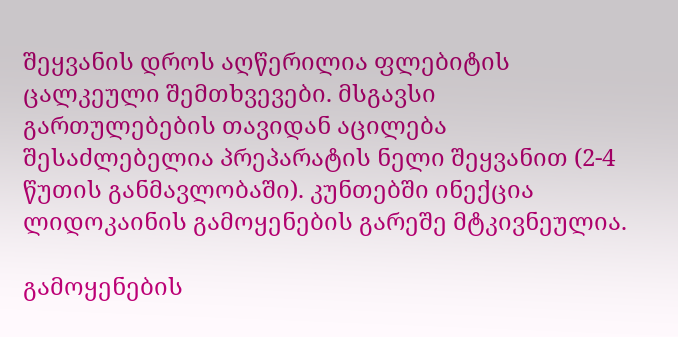შეყვანის დროს აღწერილია ფლებიტის ცალკეული შემთხვევები. მსგავსი გართულებების თავიდან აცილება შესაძლებელია პრეპარატის ნელი შეყვანით (2-4 წუთის განმავლობაში). კუნთებში ინექცია ლიდოკაინის გამოყენების გარეშე მტკივნეულია.

გამოყენების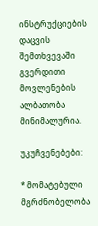ინსტრუქციების დაცვის შემთხვევაში გვერდითი მოვლენების ალბათობა მინიმალურია.

უკუჩვენებები:

* მომატებული მგრძნობელობა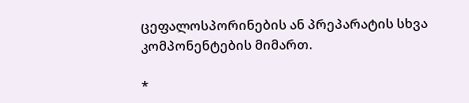ცეფალოსპორინების ან პრეპარატის სხვა კომპონენტების მიმართ.

*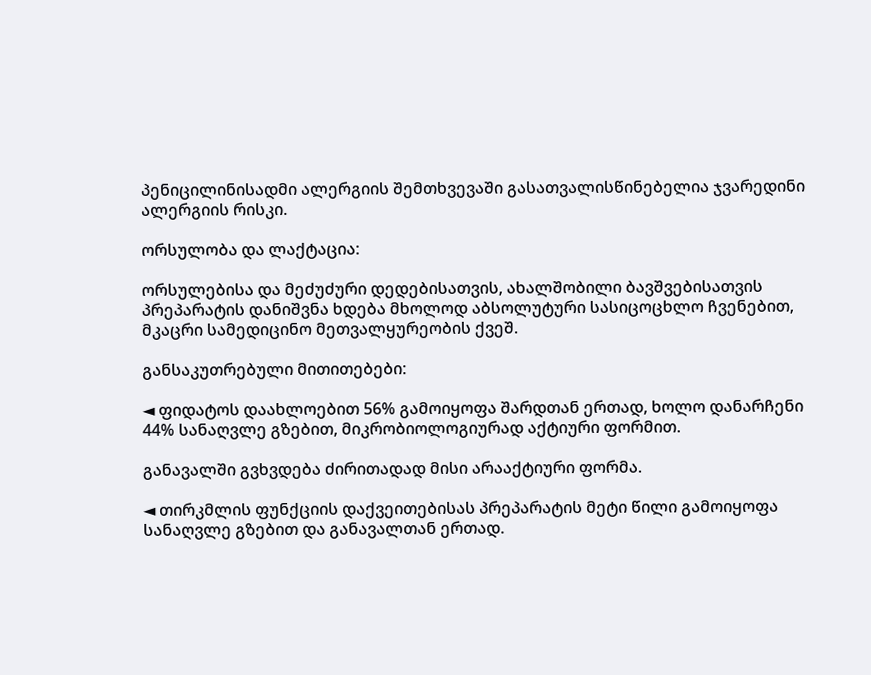პენიცილინისადმი ალერგიის შემთხვევაში გასათვალისწინებელია ჯვარედინი ალერგიის რისკი.

ორსულობა და ლაქტაცია:

ორსულებისა და მეძუძური დედებისათვის, ახალშობილი ბავშვებისათვის პრეპარატის დანიშვნა ხდება მხოლოდ აბსოლუტური სასიცოცხლო ჩვენებით, მკაცრი სამედიცინო მეთვალყურეობის ქვეშ.

განსაკუთრებული მითითებები:

◄ ფიდატოს დაახლოებით 56% გამოიყოფა შარდთან ერთად, ხოლო დანარჩენი 44% სანაღვლე გზებით, მიკრობიოლოგიურად აქტიური ფორმით.

განავალში გვხვდება ძირითადად მისი არააქტიური ფორმა.

◄ თირკმლის ფუნქციის დაქვეითებისას პრეპარატის მეტი წილი გამოიყოფა სანაღვლე გზებით და განავალთან ერთად.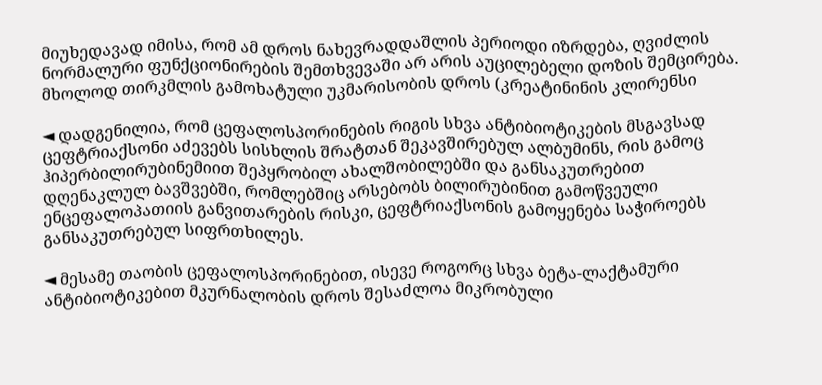მიუხედავად იმისა, რომ ამ დროს ნახევრადდაშლის პერიოდი იზრდება, ღვიძლის ნორმალური ფუნქციონირების შემთხვევაში არ არის აუცილებელი დოზის შემცირება. მხოლოდ თირკმლის გამოხატული უკმარისობის დროს (კრეატინინის კლირენსი

◄ დადგენილია, რომ ცეფალოსპორინების რიგის სხვა ანტიბიოტიკების მსგავსად ცეფტრიაქსონი აძევებს სისხლის შრატთან შეკავშირებულ ალბუმინს, რის გამოც ჰიპერბილირუბინემიით შეპყრობილ ახალშობილებში და განსაკუთრებით დღენაკლულ ბავშვებში, რომლებშიც არსებობს ბილირუბინით გამოწვეული ენცეფალოპათიის განვითარების რისკი, ცეფტრიაქსონის გამოყენება საჭიროებს განსაკუთრებულ სიფრთხილეს.

◄ მესამე თაობის ცეფალოსპორინებით, ისევე როგორც სხვა ბეტა-ლაქტამური ანტიბიოტიკებით მკურნალობის დროს შესაძლოა მიკრობული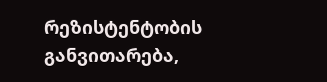რეზისტენტობის განვითარება,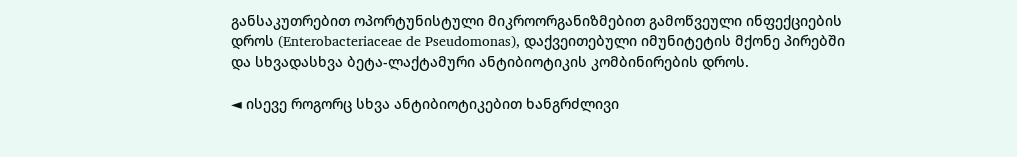განსაკუთრებით ოპორტუნისტული მიკროორგანიზმებით გამოწვეული ინფექციების დროს (Enterobacteriaceae de Pseudomonas), დაქვეითებული იმუნიტეტის მქონე პირებში და სხვადასხვა ბეტა-ლაქტამური ანტიბიოტიკის კომბინირების დროს.

◄ ისევე როგორც სხვა ანტიბიოტიკებით ხანგრძლივი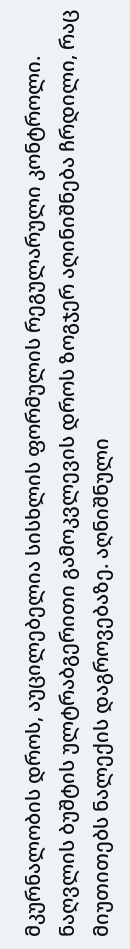მკურნალობის დროს, აუცილებელია სისხლის ფორმულის რეგულარული კონტროლი. ნაღვლის ბუშტის ულტრაბგერითი გამოკვლევის დროს ზოგჯერ აღინიშნება ჩრდილი, რაც მიუთითებს ნალექის დაგროვებაზე. აღნიშნული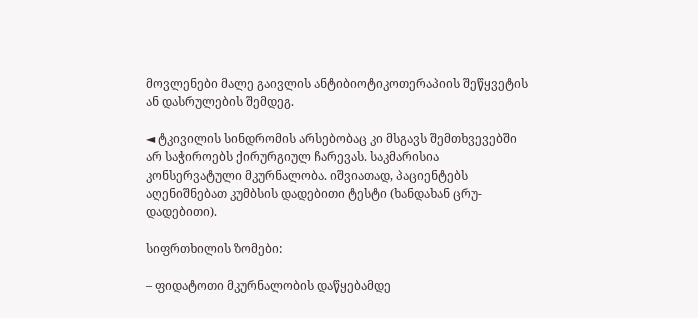მოვლენები მალე გაივლის ანტიბიოტიკოთერაპიის შეწყვეტის ან დასრულების შემდეგ.

◄ ტკივილის სინდრომის არსებობაც კი მსგავს შემთხვევებში არ საჭიროებს ქირურგიულ ჩარევას. საკმარისია კონსერვატული მკურნალობა. იშვიათად, პაციენტებს აღენიშნებათ კუმბსის დადებითი ტესტი (ხანდახან ცრუ-დადებითი).

სიფრთხილის ზომები:

– ფიდატოთი მკურნალობის დაწყებამდე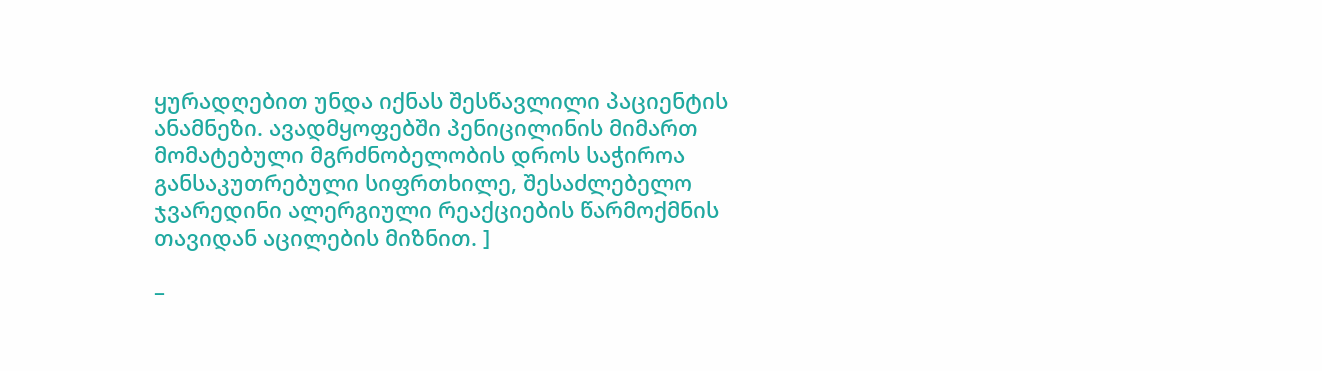ყურადღებით უნდა იქნას შესწავლილი პაციენტის ანამნეზი. ავადმყოფებში პენიცილინის მიმართ მომატებული მგრძნობელობის დროს საჭიროა განსაკუთრებული სიფრთხილე, შესაძლებელო ჯვარედინი ალერგიული რეაქციების წარმოქმნის თავიდან აცილების მიზნით. ]

–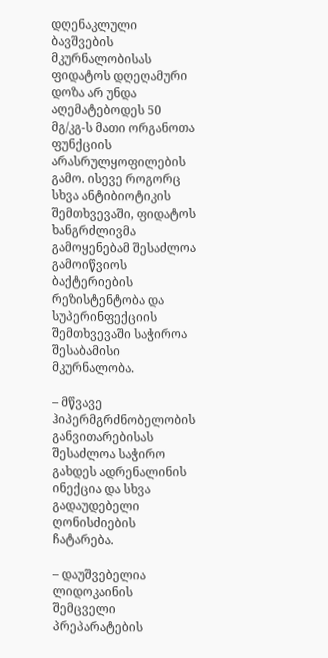დღენაკლული ბავშვების მკურნალობისას ფიდატოს დღეღამური დოზა არ უნდა აღემატებოდეს 50 მგ/კგ-ს მათი ორგანოთა ფუნქციის არასრულყოფილების გამო. ისევე როგორც სხვა ანტიბიოტიკის შემთხვევაში, ფიდატოს ხანგრძლივმა გამოყენებამ შესაძლოა გამოიწვიოს ბაქტერიების რეზისტენტობა და სუპერინფექციის შემთხვევაში საჭიროა შესაბამისი მკურნალობა.

– მწვავე ჰიპერმგრძნობელობის განვითარებისას შესაძლოა საჭირო გახდეს ადრენალინის ინექცია და სხვა გადაუდებელი ღონისძიების ჩატარება.

– დაუშვებელია ლიდოკაინის შემცველი პრეპარატების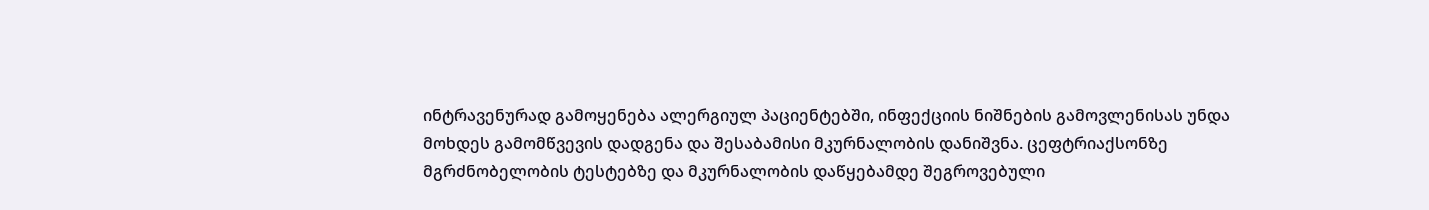ინტრავენურად გამოყენება ალერგიულ პაციენტებში, ინფექციის ნიშნების გამოვლენისას უნდა მოხდეს გამომწვევის დადგენა და შესაბამისი მკურნალობის დანიშვნა. ცეფტრიაქსონზე მგრძნობელობის ტესტებზე და მკურნალობის დაწყებამდე შეგროვებული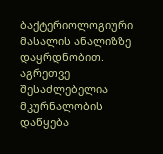ბაქტერიოლოგიური მასალის ანალიზზე დაყრდნობით. აგრეთვე შესაძლებელია მკურნალობის დაწყება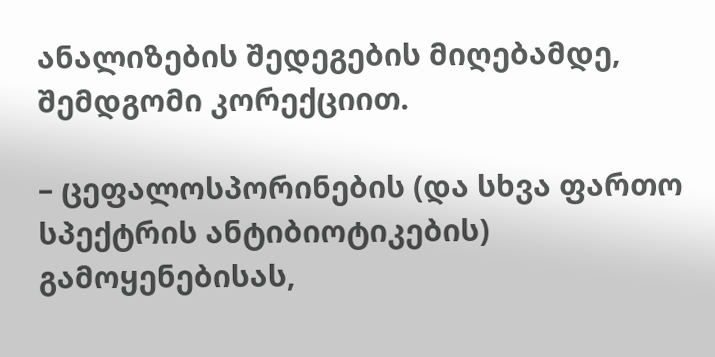ანალიზების შედეგების მიღებამდე, შემდგომი კორექციით.

– ცეფალოსპორინების (და სხვა ფართო სპექტრის ანტიბიოტიკების) გამოყენებისას,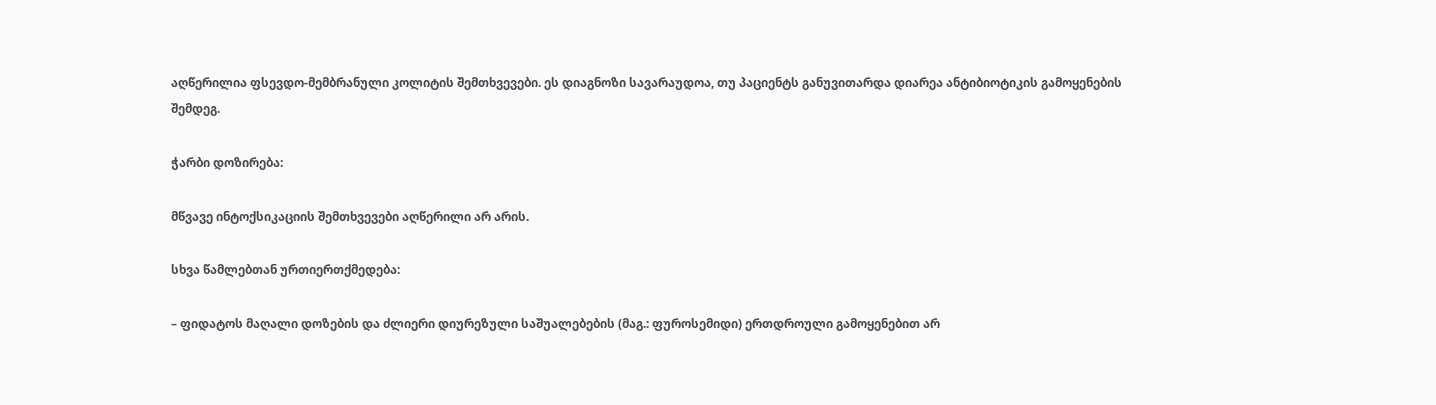აღწერილია ფსევდო-მემბრანული კოლიტის შემთხვევები. ეს დიაგნოზი სავარაუდოა, თუ პაციენტს განუვითარდა დიარეა ანტიბიოტიკის გამოყენების შემდეგ.

ჭარბი დოზირება:

მწვავე ინტოქსიკაციის შემთხვევები აღწერილი არ არის.

სხვა წამლებთან ურთიერთქმედება:

– ფიდატოს მაღალი დოზების და ძლიერი დიურეზული საშუალებების (მაგ.: ფუროსემიდი) ერთდროული გამოყენებით არ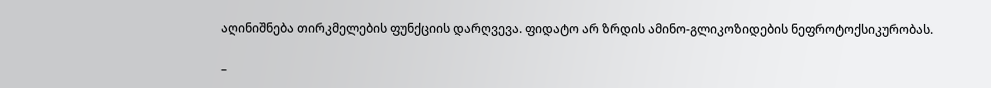აღინიშნება თირკმელების ფუნქციის დარღვევა. ფიდატო არ ზრდის ამინო-გლიკოზიდების ნეფროტოქსიკურობას.

–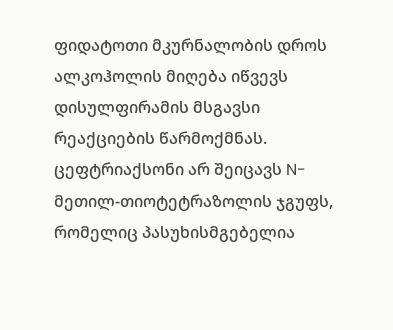ფიდატოთი მკურნალობის დროს ალკოჰოლის მიღება იწვევს დისულფირამის მსგავსი რეაქციების წარმოქმნას. ცეფტრიაქსონი არ შეიცავს N-მეთილ-თიოტეტრაზოლის ჯგუფს, რომელიც პასუხისმგებელია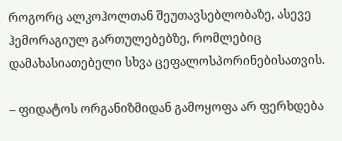როგორც ალკოჰოლთან შეუთავსებლობაზე, ასევე ჰემორაგიულ გართულებებზე, რომლებიც დამახასიათებელი სხვა ცეფალოსპორინებისათვის.

– ფიდატოს ორგანიზმიდან გამოყოფა არ ფერხდება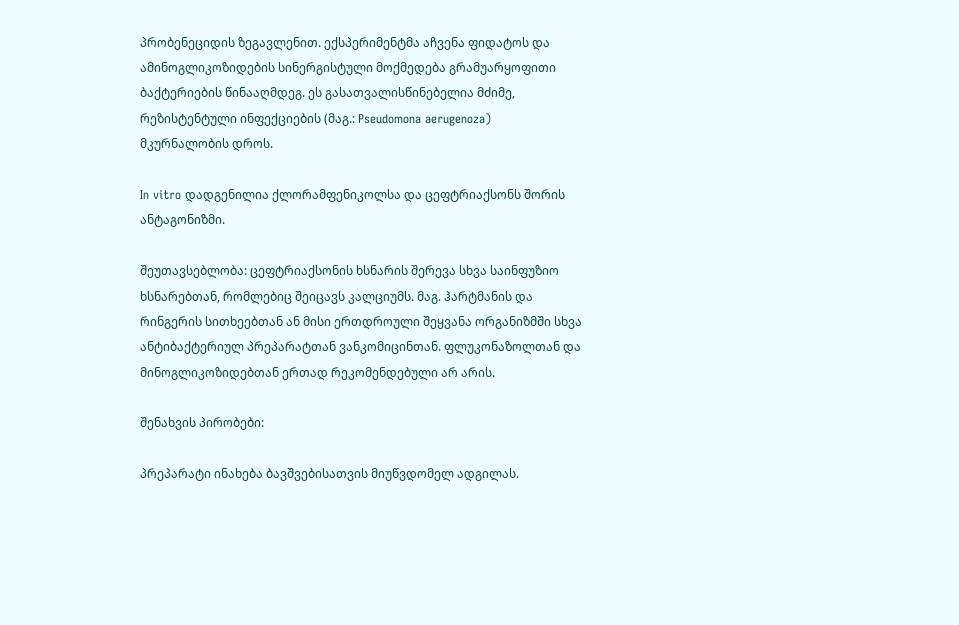პრობენეციდის ზეგავლენით. ექსპერიმენტმა აჩვენა ფიდატოს და ამინოგლიკოზიდების სინერგისტული მოქმედება გრამუარყოფითი ბაქტერიების წინააღმდეგ. ეს გასათვალისწინებელია მძიმე, რეზისტენტული ინფექციების (მაგ.: Pseudomona aerugenoza) მკურნალობის დროს.

In vitro დადგენილია ქლორამფენიკოლსა და ცეფტრიაქსონს შორის ანტაგონიზმი.

შეუთავსებლობა: ცეფტრიაქსონის ხსნარის შერევა სხვა საინფუზიო ხსნარებთან, რომლებიც შეიცავს კალციუმს. მაგ. ჰარტმანის და რინგერის სითხეებთან ან მისი ერთდროული შეყვანა ორგანიზმში სხვა  ანტიბაქტერიულ პრეპარატთან ვანკომიცინთან. ფლუკონაზოლთან და მინოგლიკოზიდებთან ერთად რეკომენდებული არ არის.

შენახვის პირობები:

პრეპარატი ინახება ბავშვებისათვის მიუწვდომელ ადგილას.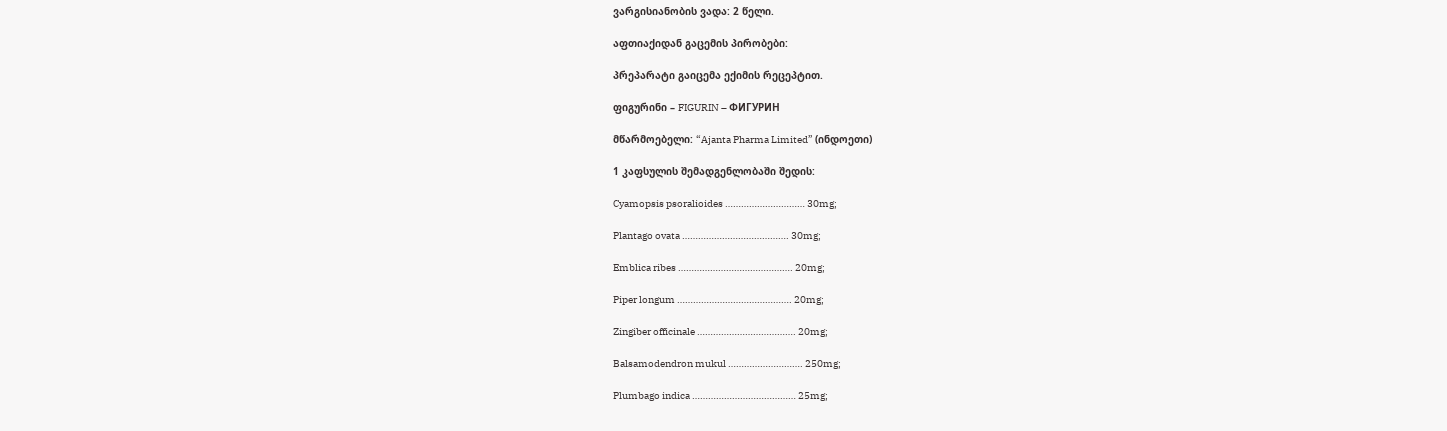ვარგისიანობის ვადა: 2 წელი.

აფთიაქიდან გაცემის პირობები:

პრეპარატი გაიცემა ექიმის რეცეპტით.

ფიგურინი – FIGURIN – ФИГУРИН

მწარმოებელი: “Ajanta Pharma Limited” (ინდოეთი)

1 კაფსულის შემადგენლობაში შედის:

Cyamopsis psoralioides ………………………… 30mg;

Plantago ovata …………………………………. 30mg;

Emblica ribes ……………………………………. 20mg;

Piper longum ……………………………………. 20mg;

Zingiber officinale ………………………………. 20mg;

Balsamodendron mukul ………………………. 250mg;

Plumbago indica ………………………………… 25mg;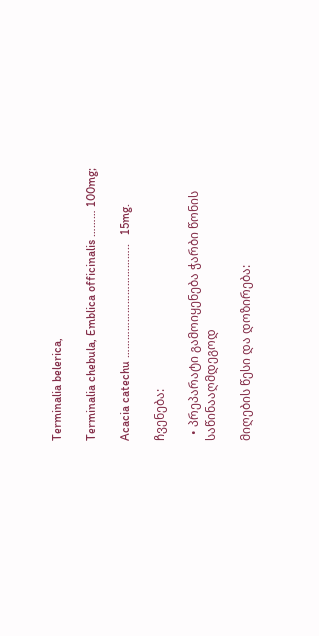Terminalia belerica,

Terminalia chebula, Emblica officinalis ……… 100mg;

Acacia catechu ………………………………..   15mg.

ჩვენება:

  • პრეპარატი გამოიყენება ჭარბი წონის საწინააღმდეგოდ

მიღების წესი და დოზირება: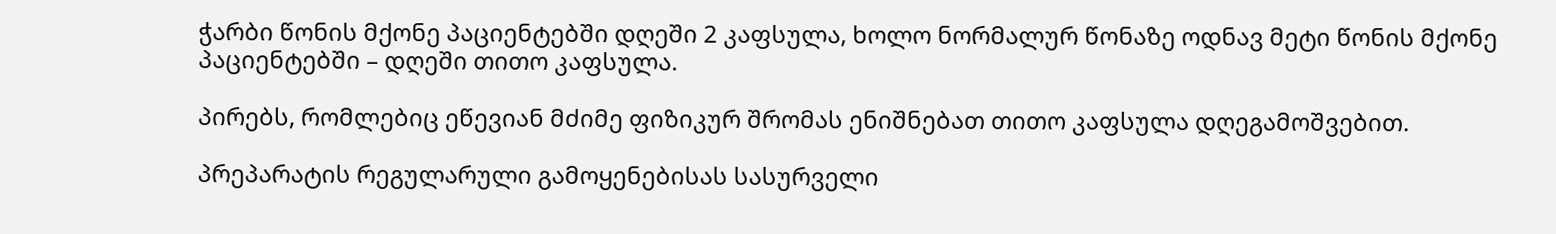ჭარბი წონის მქონე პაციენტებში დღეში 2 კაფსულა, ხოლო ნორმალურ წონაზე ოდნავ მეტი წონის მქონე პაციენტებში – დღეში თითო კაფსულა.

პირებს, რომლებიც ეწევიან მძიმე ფიზიკურ შრომას ენიშნებათ თითო კაფსულა დღეგამოშვებით.

პრეპარატის რეგულარული გამოყენებისას სასურველი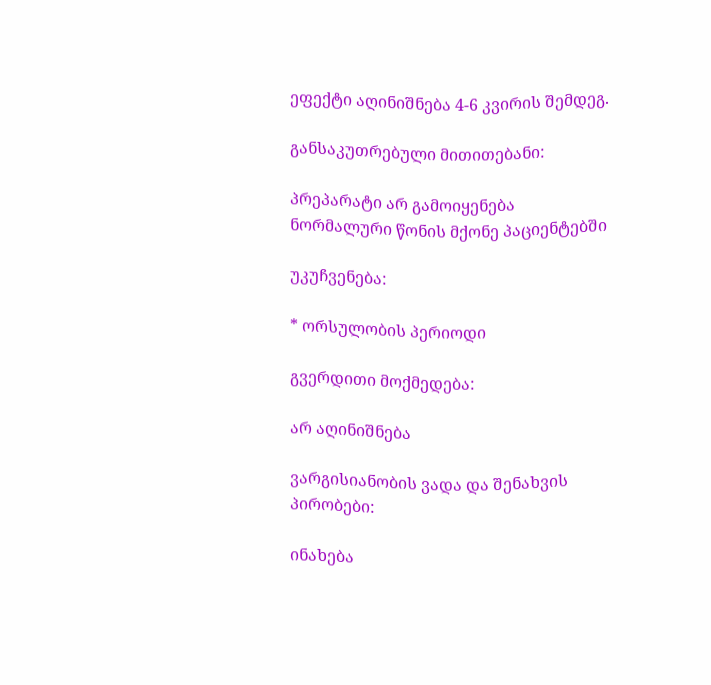ეფექტი აღინიშნება 4-6 კვირის შემდეგ.

განსაკუთრებული მითითებანი:

პრეპარატი არ გამოიყენება ნორმალური წონის მქონე პაციენტებში

უკუჩვენება:

* ორსულობის პერიოდი

გვერდითი მოქმედება:

არ აღინიშნება

ვარგისიანობის ვადა და შენახვის პირობები:

ინახება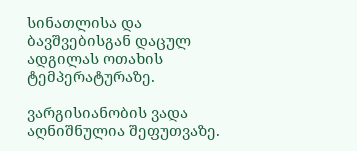სინათლისა და ბავშვებისგან დაცულ ადგილას ოთახის ტემპერატურაზე.

ვარგისიანობის ვადა აღნიშნულია შეფუთვაზე.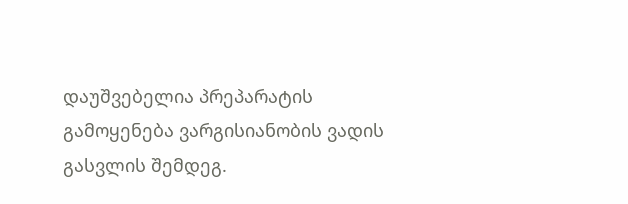დაუშვებელია პრეპარატის გამოყენება ვარგისიანობის ვადის გასვლის შემდეგ.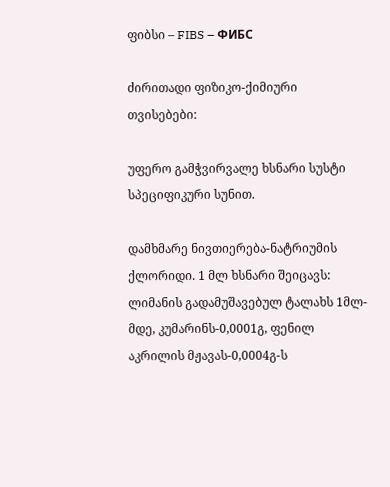ფიბსი – FIBS – ФИБС

ძირითადი ფიზიკო-ქიმიური თვისებები:

უფერო გამჭვირვალე ხსნარი სუსტი სპეციფიკური სუნით.

დამხმარე ნივთიერება-ნატრიუმის ქლორიდი. 1 მლ ხსნარი შეიცავს: ლიმანის გადამუშავებულ ტალახს 1მლ-მდე, კუმარინს-0,0001გ, ფენილ აკრილის მჟავას-0,0004გ-ს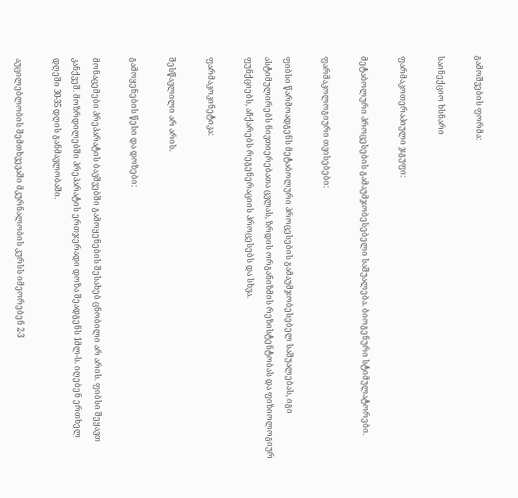გამოშვების ფორმა:

საინექციო ხსნარი

ფარმაკოთერაპიული ჯგუფი:

მეტაბოლური პროცესების გამაუმჯობესებელი საშუალება. ბიოგენური სტიმულატორები.

ფარმაკოლოგიური თვისებები:

ფიბსი წარმოადგენს მეტაბოლური პროცესების გამაუმჯობესებელ საშუალებას, იგი ასტიმულირებს ნივთიერებათა ცვლას, ზრდის ორგანიზმის რეზისტენტობას და ფიზიოლოგიურ ფუნქციებს, აჩქარებს რეგენერაციის პროცესებს და სხვა.

ფარმაკოკინეტიკა:

შესწავლილი არ არის.

გამოყენების წესი და დოზები:

მონაცემები პრეპარატის ბავშვებში გამოყენების შესახებ ცნობილი არ არის. ფიბსი შეყავთ კანქვეშ. მოზრდილებში პრეპარატის ერთჯერადი დოზა შეადგენს 1მლ-ს. იღებენ ერთხელ დღეში 30-35 დღის განმავლობაში.

აუცილებლობის შემთხვევაში მკურნალობის კურსს იმეორებენ 2-3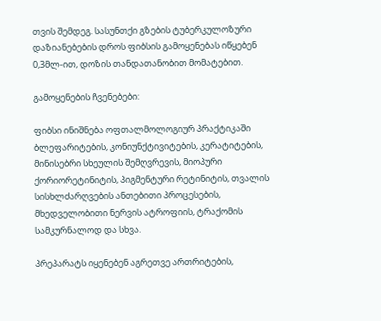თვის შემდეგ. სასუნთქი გზების ტუბერკულოზური დაზიანებების დროს ფიბსის გამოყენებას იწყებენ 0,3მლ-ით, დოზის თანდათანობით მომატებით.

გამოყენების ჩვენებები:

ფიბსი ინიშნება ოფთალმოლოგიურ პრაქტიკაში ბლეფარიტების, კონიუნქტივიტების, კერატიტების, მინისებრი სხეულის შემღვრევის, მიოპური ქორიორეტინიტის, პიგმენტური რეტინიტის, თვალის სისხლძარღვების ანთებითი პროცესების, მხედველობითი ნერვის ატროფიის, ტრაქომის სამკურნალოდ და სხვა.

პრეპარატს იყენებენ აგრეთვე ართრიტების,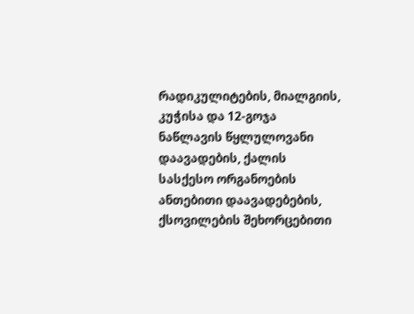რადიკულიტების, მიალგიის, კუჭისა და 12-გოჯა ნაწლავის წყლულოვანი დაავადების, ქალის სასქესო ორგანოების ანთებითი დაავადებების, ქსოვილების შეხორცებითი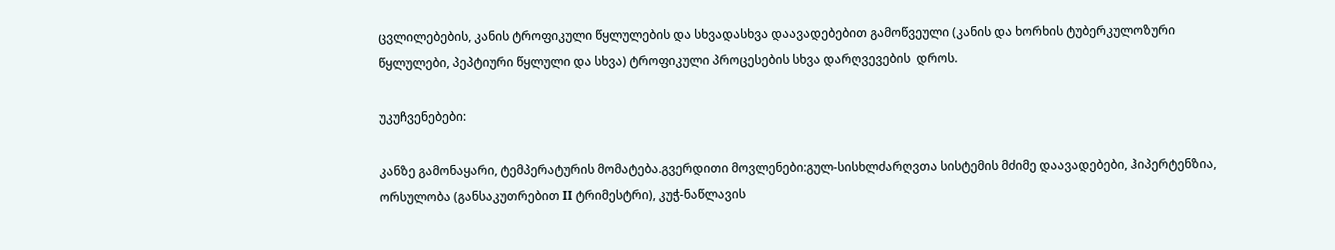ცვლილებების, კანის ტროფიკული წყლულების და სხვადასხვა დაავადებებით გამოწვეული (კანის და ხორხის ტუბერკულოზური წყლულები, პეპტიური წყლული და სხვა) ტროფიკული პროცესების სხვა დარღვევების  დროს.

უკუჩვენებები:

კანზე გამონაყარი, ტემპერატურის მომატება.გვერდითი მოვლენები:გულ-სისხლძარღვთა სისტემის მძიმე დაავადებები, ჰიპერტენზია, ორსულობა (განსაკუთრებით II ტრიმესტრი), კუჭ-ნაწლავის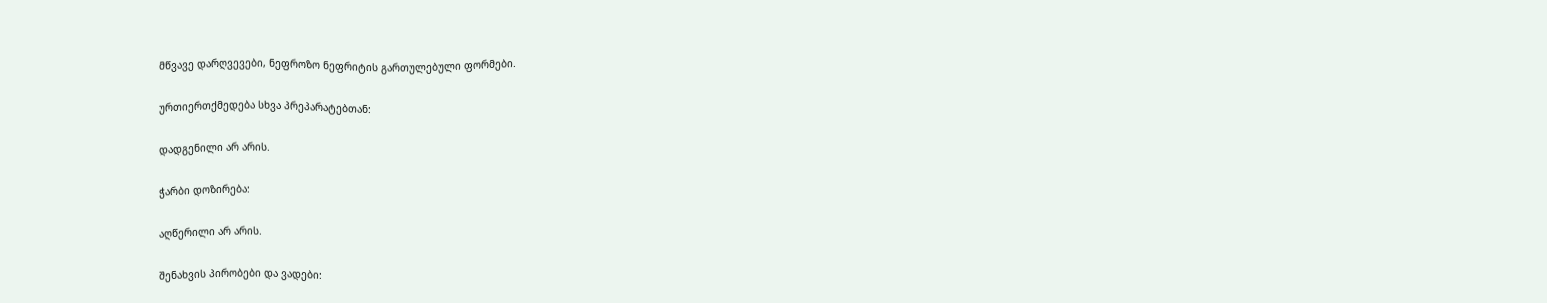მწვავე დარღვევები, ნეფროზო ნეფრიტის გართულებული ფორმები.

ურთიერთქმედება სხვა პრეპარატებთან:

დადგენილი არ არის.

ჭარბი დოზირება:

აღწერილი არ არის.

შენახვის პირობები და ვადები: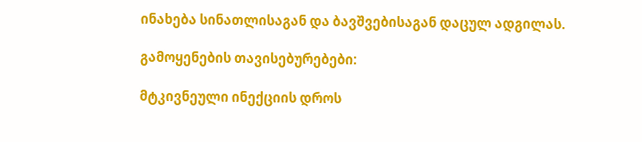ინახება სინათლისაგან და ბავშვებისაგან დაცულ ადგილას.

გამოყენების თავისებურებები:

მტკივნეული ინექციის დროს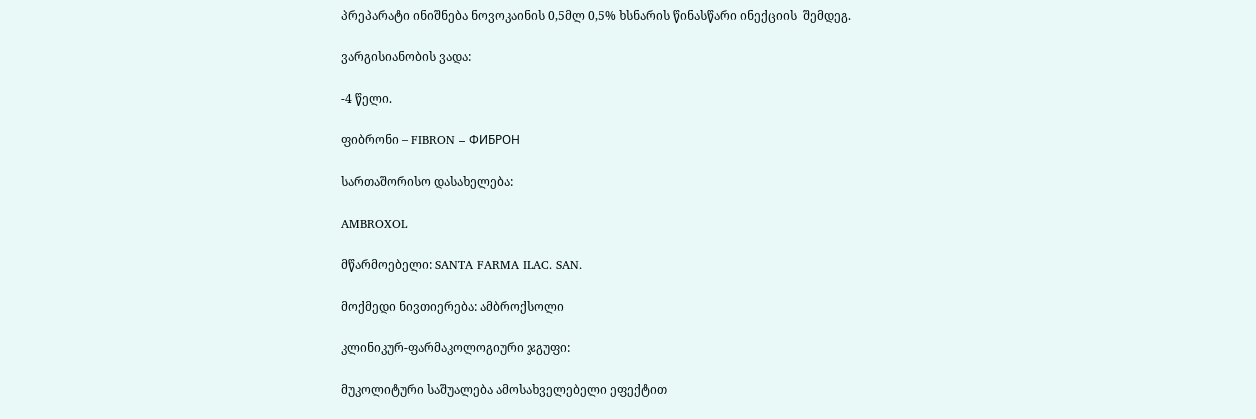პრეპარატი ინიშნება ნოვოკაინის 0,5მლ 0,5% ხსნარის წინასწარი ინექციის  შემდეგ.

ვარგისიანობის ვადა:

-4 წელი.

ფიბრონი – FIBRON – ФИБРОН

სართაშორისო დასახელება:

AMBROXOL

მწარმოებელი: SANTA FARMA ILAC. SAN.

მოქმედი ნივთიერება: ამბროქსოლი

კლინიკურ-ფარმაკოლოგიური ჯგუფი:

მუკოლიტური საშუალება ამოსახველებელი ეფექტით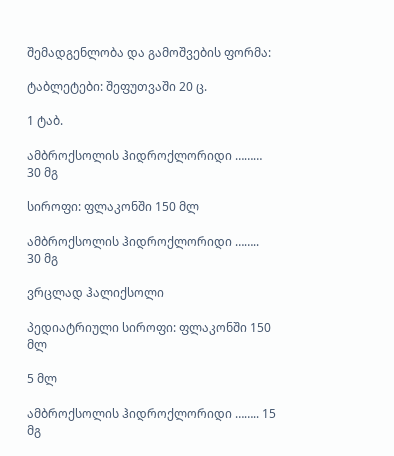შემადგენლობა და გამოშვების ფორმა:

ტაბლეტები: შეფუთვაში 20 ც.

1 ტაბ.

ამბროქსოლის ჰიდროქლორიდი ………   30 მგ

სიროფი: ფლაკონში 150 მლ

ამბროქსოლის ჰიდროქლორიდი ……..    30 მგ

ვრცლად ჰალიქსოლი

პედიატრიული სიროფი: ფლაკონში 150 მლ

5 მლ

ამბროქსოლის ჰიდროქლორიდი …….. 15 მგ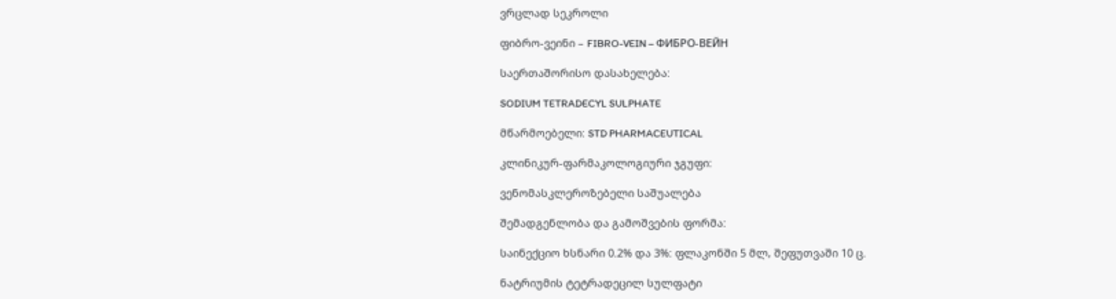ვრცლად სეკროლი

ფიბრო-ვეინი – FIBRO-VEIN – ФИБРО-ВЕЙН

საერთაშორისო დასახელება:

SODIUM TETRADECYL SULPHATE

მწარმოებელი: STD PHARMACEUTICAL

კლინიკურ-ფარმაკოლოგიური ჯგუფი:

ვენომასკლეროზებელი საშუალება

შემადგენლობა და გამოშვების ფორმა:

საინექციო ხსნარი 0.2% და 3%: ფლაკონში 5 მლ, შეფუთვაში 10 ც.

ნატრიუმის ტეტრადეცილ სულფატი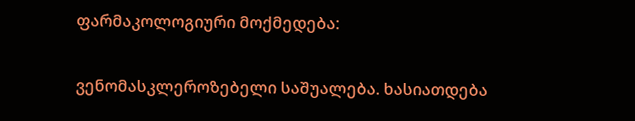ფარმაკოლოგიური მოქმედება:

ვენომასკლეროზებელი საშუალება. ხასიათდება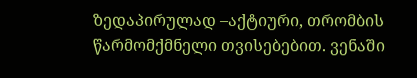ზედაპირულად –აქტიური, თრომბის წარმომქმნელი თვისებებით. ვენაში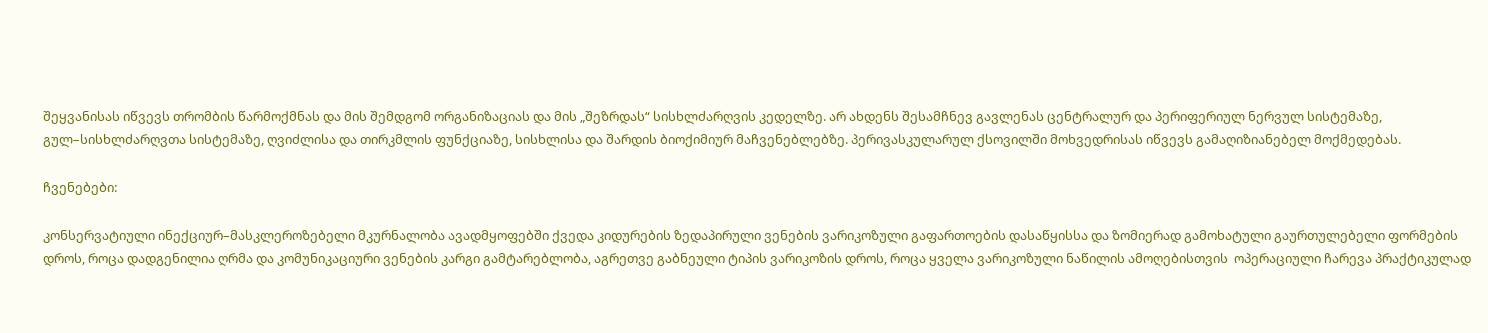შეყვანისას იწვევს თრომბის წარმოქმნას და მის შემდგომ ორგანიზაციას და მის „შეზრდას“ სისხლძარღვის კედელზე. არ ახდენს შესამჩნევ გავლენას ცენტრალურ და პერიფერიულ ნერვულ სისტემაზე, გულ–სისხლძარღვთა სისტემაზე, ღვიძლისა და თირკმლის ფუნქციაზე, სისხლისა და შარდის ბიოქიმიურ მაჩვენებლებზე. პერივასკულარულ ქსოვილში მოხვედრისას იწვევს გამაღიზიანებელ მოქმედებას.

ჩვენებები:

კონსერვატიული ინექციურ–მასკლეროზებელი მკურნალობა ავადმყოფებში ქვედა კიდურების ზედაპირული ვენების ვარიკოზული გაფართოების დასაწყისსა და ზომიერად გამოხატული გაურთულებელი ფორმების დროს, როცა დადგენილია ღრმა და კომუნიკაციური ვენების კარგი გამტარებლობა, აგრეთვე გაბნეული ტიპის ვარიკოზის დროს, როცა ყველა ვარიკოზული ნაწილის ამოღებისთვის  ოპერაციული ჩარევა პრაქტიკულად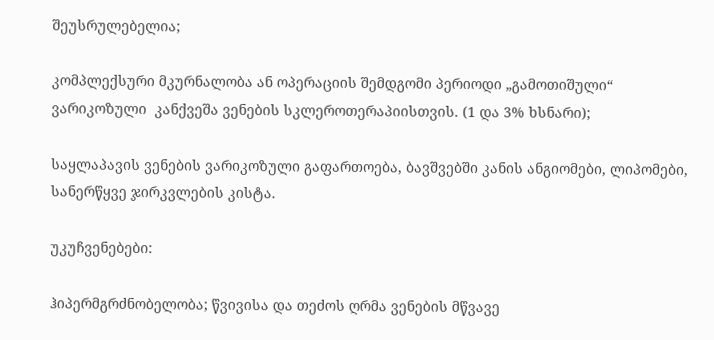შეუსრულებელია;

კომპლექსური მკურნალობა ან ოპერაციის შემდგომი პერიოდი „გამოთიშული“ ვარიკოზული  კანქვეშა ვენების სკლეროთერაპიისთვის. (1 და 3% ხსნარი);

საყლაპავის ვენების ვარიკოზული გაფართოება, ბავშვებში კანის ანგიომები, ლიპომები, სანერწყვე ჯირკვლების კისტა.

უკუჩვენებები:

ჰიპერმგრძნობელობა; წვივისა და თეძოს ღრმა ვენების მწვავე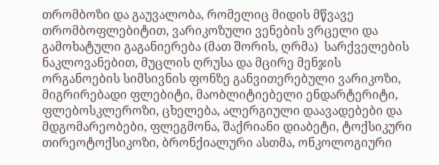თრომბოზი და გაუვალობა, რომელიც მიდის მწვავე თრომბოფლებიტით, ვარიკოზული ვენების ვრცელი და გამოხატული გაგანიერება (მათ შორის, ღრმა)  სარქველების ნაკლოვანებით, მუცლის ღრუსა და მცირე მენჯის ორგანოების სიმსივნის ფონზე განვითერებული ვარიკოზი, მიგრირებადი ფლებიტი, მაობლიტიებელი ენდარტერიტი, ფლებოსკლეროზი, ცხელება, ალერგიული დაავადებები და მდგომარეობები, ფლეგმონა, შაქრიანი დიაბეტი, ტოქსიკური თირეოტოქსიკოზი, ბრონქიალური ასთმა, ონკოლოგიური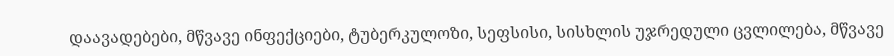დაავადებები, მწვავე ინფექციები, ტუბერკულოზი, სეფსისი, სისხლის უჯრედული ცვლილება, მწვავე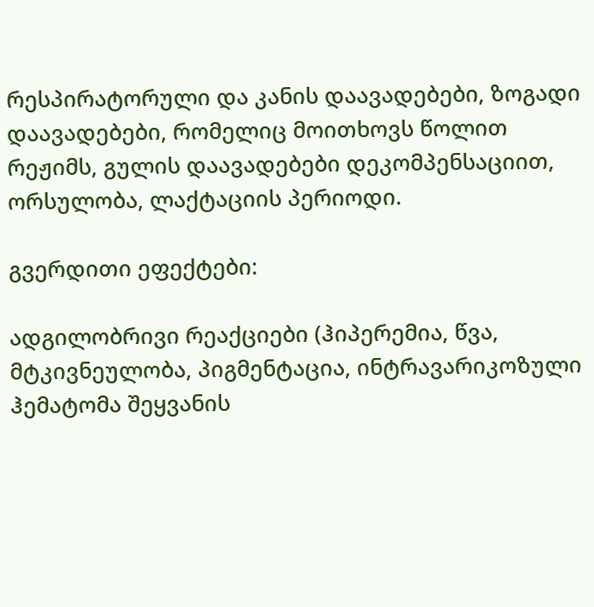რესპირატორული და კანის დაავადებები, ზოგადი დაავადებები, რომელიც მოითხოვს წოლით რეჟიმს, გულის დაავადებები დეკომპენსაციით, ორსულობა, ლაქტაციის პერიოდი.

გვერდითი ეფექტები:

ადგილობრივი რეაქციები (ჰიპერემია, წვა, მტკივნეულობა, პიგმენტაცია, ინტრავარიკოზული ჰემატომა შეყვანის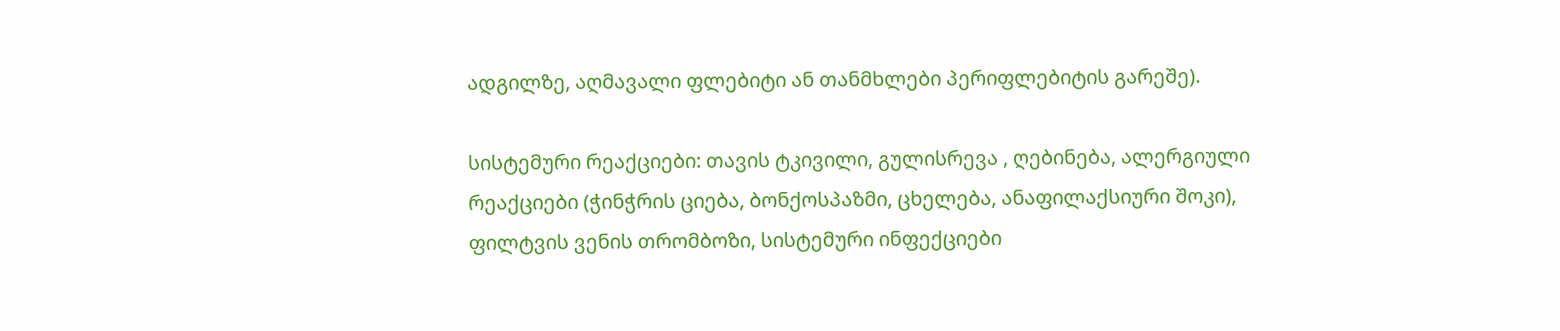ადგილზე, აღმავალი ფლებიტი ან თანმხლები პერიფლებიტის გარეშე).

სისტემური რეაქციები: თავის ტკივილი, გულისრევა , ღებინება, ალერგიული რეაქციები (ჭინჭრის ციება, ბონქოსპაზმი, ცხელება, ანაფილაქსიური შოკი), ფილტვის ვენის თრომბოზი, სისტემური ინფექციები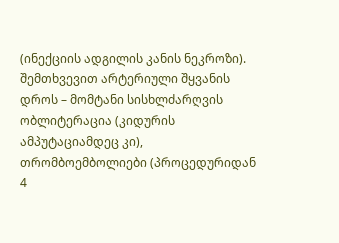(ინექციის ადგილის კანის ნეკროზი). შემთხვევით არტერიული შყვანის დროს – მომტანი სისხლძარღვის ობლიტერაცია (კიდურის ამპუტაციამდეც კი), თრომბოემბოლიები (პროცედურიდან 4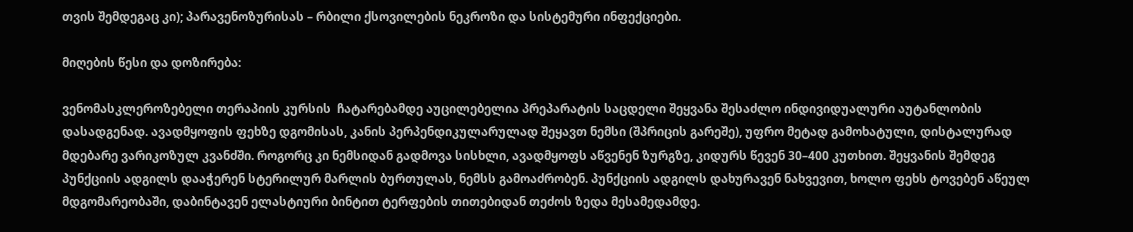თვის შემდეგაც კი); პარავენოზურისას – რბილი ქსოვილების ნეკროზი და სისტემური ინფექციები.

მიღების წესი და დოზირება:

ვენომასკლეროზებელი თერაპიის კურსის  ჩატარებამდე აუცილებელია პრეპარატის საცდელი შეყვანა შესაძლო ინდივიდუალური აუტანლობის დასადგენად. ავადმყოფის ფეხზე დგომისას, კანის პერპენდიკულარულად შეყავთ ნემსი (შპრიცის გარეშე), უფრო მეტად გამოხატული, დისტალურად მდებარე ვარიკოზულ კვანძში. როგორც კი ნემსიდან გადმოვა სისხლი, ავადმყოფს აწვენენ ზურგზე, კიდურს წევენ 30–400 კუთხით. შეყვანის შემდეგ პუნქციის ადგილს დააჭერენ სტერილურ მარლის ბურთულას, ნემსს გამოაძრობენ. პუნქციის ადგილს დახურავენ ნახვევით, ხოლო ფეხს ტოვებენ აწეულ მდგომარეობაში, დაბინტავენ ელასტიური ბინტით ტერფების თითებიდან თეძოს ზედა მესამედამდე.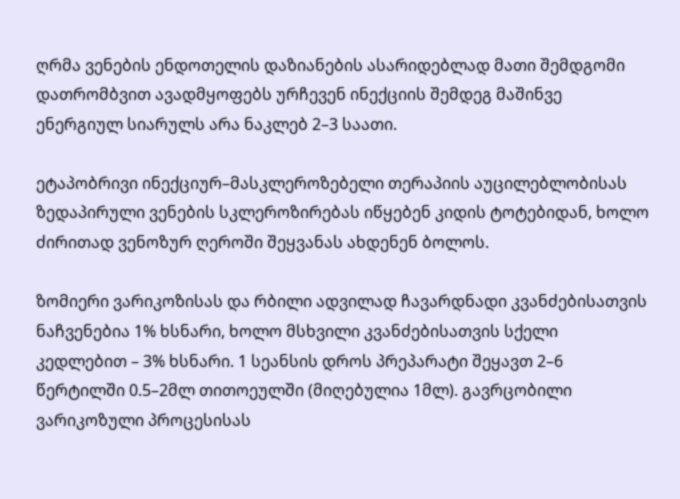ღრმა ვენების ენდოთელის დაზიანების ასარიდებლად მათი შემდგომი დათრომბვით ავადმყოფებს ურჩევენ ინექციის შემდეგ მაშინვე ენერგიულ სიარულს არა ნაკლებ 2–3 საათი.

ეტაპობრივი ინექციურ–მასკლეროზებელი თერაპიის აუცილებლობისას ზედაპირული ვენების სკლეროზირებას იწყებენ კიდის ტოტებიდან, ხოლო ძირითად ვენოზურ ღეროში შეყვანას ახდენენ ბოლოს.

ზომიერი ვარიკოზისას და რბილი ადვილად ჩავარდნადი კვანძებისათვის ნაჩვენებია 1% ხსნარი, ხოლო მსხვილი კვანძებისათვის სქელი კედლებით – 3% ხსნარი. 1 სეანსის დროს პრეპარატი შეყავთ 2–6 წერტილში 0.5–2მლ თითოეულში (მიღებულია 1მლ). გავრცობილი ვარიკოზული პროცესისას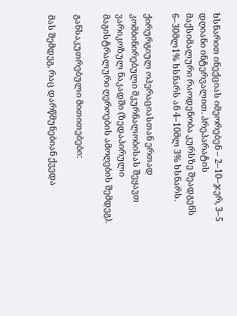ხსნარით ინექციას იმეორებენ – 2–10–ჯერ, 3–5 დღიანი ინტერვალით. პრეპარატის მაქსიმალური რაოდენობა კურსზე შეადგენს 6–30მლ1% ხსნარს ან 4–10მლ 3% ხსნარს.

ქირურგიულ ოპერაციასთან ერთად კომბინირებული მკურნალობისას შეყავთ ვარიკოზულ ნაკადში (ზედაპირული მაგისტრალური ღეროების ამოღების შემდეგ).

განსაკუთრებული მითითებები:

მას შემდეგ, რაც დარწმუნებიან ქვედა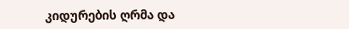კიდურების ღრმა და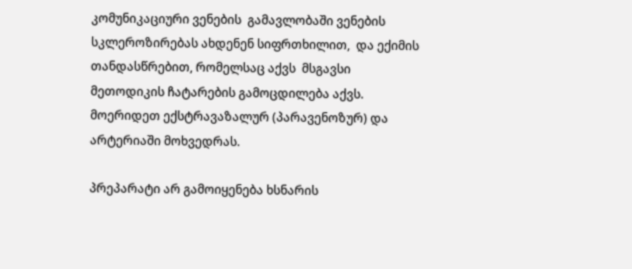კომუნიკაციური ვენების  გამავლობაში ვენების სკლეროზირებას ახდენენ სიფრთხილით,  და ექიმის თანდასწრებით, რომელსაც აქვს  მსგავსი მეთოდიკის ჩატარების გამოცდილება აქვს. მოერიდეთ ექსტრავაზალურ (პარავენოზურ) და არტერიაში მოხვედრას.

პრეპარატი არ გამოიყენება ხსნარის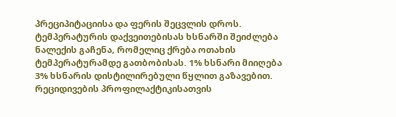პრეციპიტაციისა და ფერის შეცვლის დროს. ტემპერატურის დაქვეითებისას ხსნარში შეიძლება ნალექის გაჩენა, რომელიც ქრება ოთახის ტემპერატურამდე გათბობისას. 1% ხსნარი მიიღება 3% ხსნარის დისტილირებული წყლით გაზავებით. რეციდივების პროფილაქტიკისათვის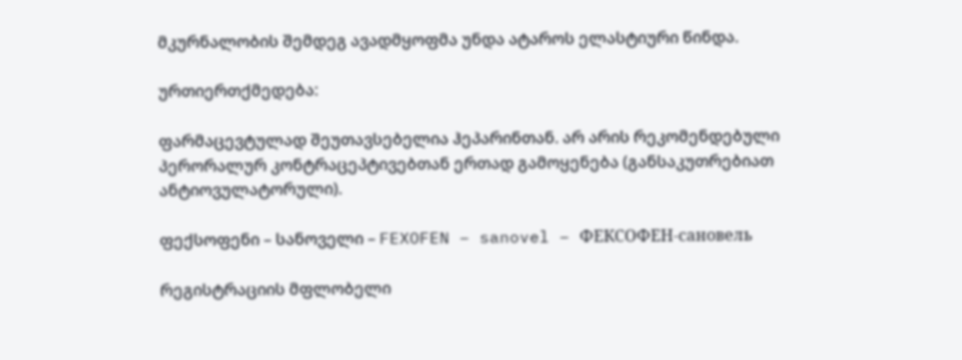მკურნალობის შემდეგ ავადმყოფმა უნდა ატაროს ელასტიური წინდა.

ურთიერთქმედება:

ფარმაცევტულად შეუთავსებელია ჰეპარინთან. არ არის რეკომენდებული პერორალურ კონტრაცეპტივებთან ერთად გამოყენება (განსაკუთრებიათ ანტიოვულატორული).

ფექსოფენი – სანოველი – FEXOFEN – sanovel – ФЕКСОФЕН-сановель

რეგისტრაციის მფლობელი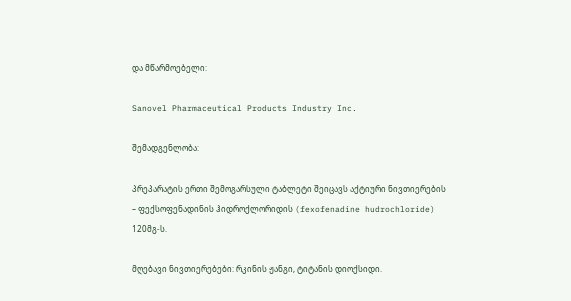და მწარმოებელი:

Sanovel Pharmaceutical Products Industry Inc.

შემადგენლობა:

პრეპარატის ერთი შემოგარსული ტაბლეტი შეიცავს აქტიური ნივთიერების – ფექსოფენადინის ჰიდროქლორიდის (fexofenadine hudrochloride)  120მგ-ს.

მღებავი ნივთიერებები: რკინის ჟანგი, ტიტანის დიოქსიდი.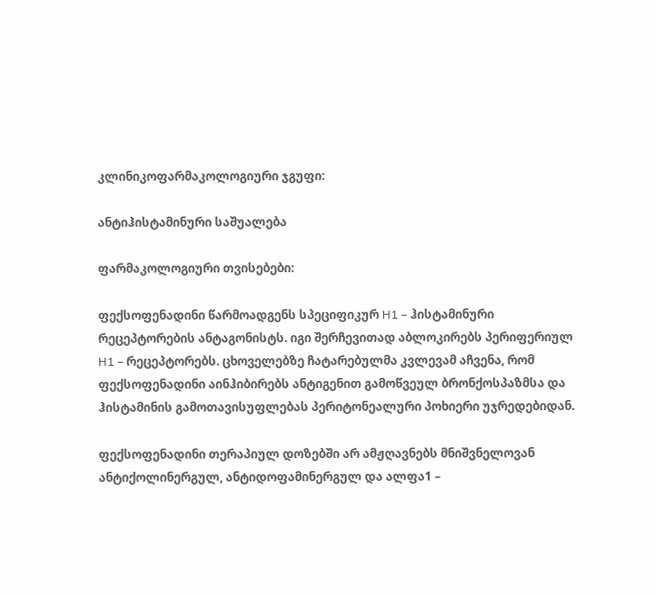კლინიკოფარმაკოლოგიური ჯგუფი:

ანტიჰისტამინური საშუალება

ფარმაკოლოგიური თვისებები:

ფექსოფენადინი წარმოადგენს სპეციფიკურ H1 – ჰისტამინური რეცეპტორების ანტაგონისტს. იგი შერჩევითად აბლოკირებს პერიფერიულ H1 – რეცეპტორებს. ცხოველებზე ჩატარებულმა კვლევამ აჩვენა, რომ ფექსოფენადინი აინჰიბირებს ანტიგენით გამოწვეულ ბრონქოსპაზმსა და ჰისტამინის გამოთავისუფლებას პერიტონეალური პოხიერი უჯრედებიდან.

ფექსოფენადინი თერაპიულ დოზებში არ ამჟღავნებს მნიშვნელოვან ანტიქოლინერგულ, ანტიდოფამინერგულ და ალფა1 –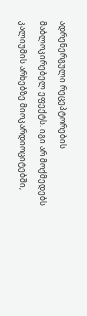ადრენერგული რეცეპტორების მაბლოკირებელ ეფექტს. იგი არ მოქმედებს კალიუმის არხებზე მიოკარდიოციტებში,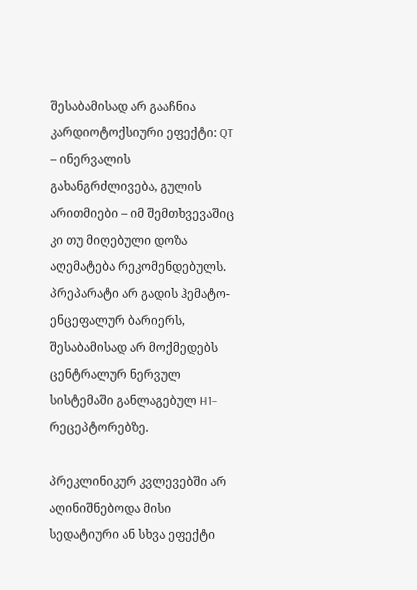შესაბამისად არ გააჩნია კარდიოტოქსიური ეფექტი: QT – ინერვალის გახანგრძლივება, გულის არითმიები – იმ შემთხვევაშიც კი თუ მიღებული დოზა აღემატება რეკომენდებულს. პრეპარატი არ გადის ჰემატო-ენცეფალურ ბარიერს, შესაბამისად არ მოქმედებს ცენტრალურ ნერვულ სისტემაში განლაგებულ H1– რეცეპტორებზე.

პრეკლინიკურ კვლევებში არ აღინიშნებოდა მისი სედატიური ან სხვა ეფექტი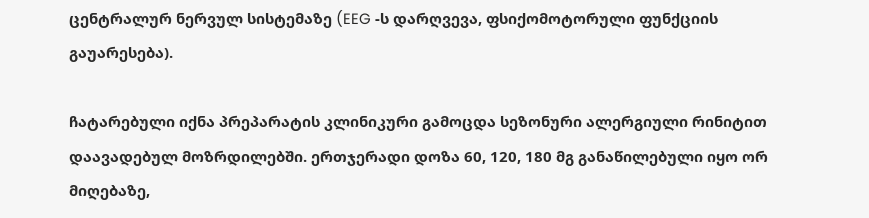ცენტრალურ ნერვულ სისტემაზე (EEG -ს დარღვევა, ფსიქომოტორული ფუნქციის გაუარესება).

ჩატარებული იქნა პრეპარატის კლინიკური გამოცდა სეზონური ალერგიული რინიტით დაავადებულ მოზრდილებში. ერთჯერადი დოზა 60, 120, 180 მგ განაწილებული იყო ორ მიღებაზე,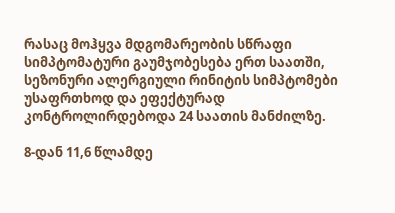რასაც მოჰყვა მდგომარეობის სწრაფი სიმპტომატური გაუმჯობესება ერთ საათში, სეზონური ალერგიული რინიტის სიმპტომები უსაფრთხოდ და ეფექტურად კონტროლირდებოდა 24 საათის მანძილზე.

8-დან 11,6 წლამდე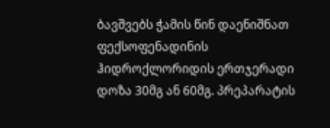ბავშვებს ჭამის წინ დაენიშნათ ფექსოფენადინის ჰიდროქლორიდის ერთჯერადი დოზა 30მგ ან 60მგ. პრეპარატის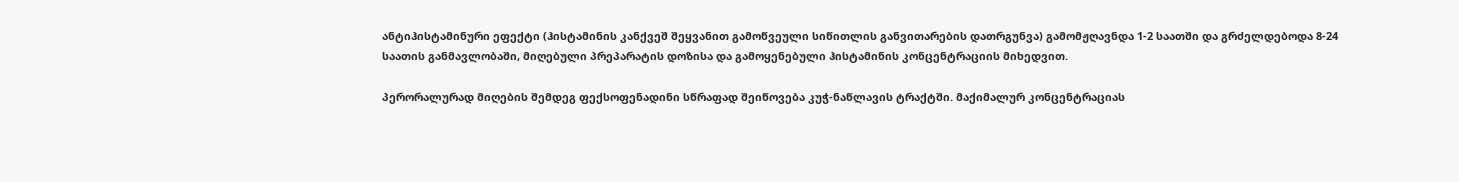ანტიჰისტამინური ეფექტი (ჰისტამინის კანქვეშ შეყვანით გამოწვეული სიწითლის განვითარების დათრგუნვა) გამომჟღავნდა 1-2 საათში და გრძელდებოდა 8-24 საათის განმავლობაში, მიღებული პრეპარატის დოზისა და გამოყენებული ჰისტამინის კონცენტრაციის მიხედვით.

პერორალურად მიღების შემდეგ ფექსოფენადინი სწრაფად შეიწოვება კუჭ-ნაწლავის ტრაქტში. მაქიმალურ კონცენტრაციას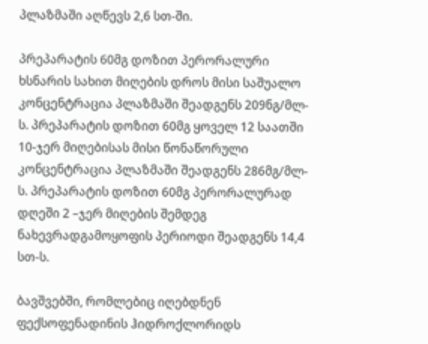პლაზმაში აღწევს 2,6 სთ-ში.

პრეპარატის 60მგ დოზით პერორალური ხსნარის სახით მიღების დროს მისი საშუალო კონცენტრაცია პლაზმაში შეადგენს 209ნგ/მლ-ს. პრეპარატის დოზით 60მგ ყოველ 12 საათში 10-ჯერ მიღებისას მისი წონაწორული კონცენტრაცია პლაზმაში შეადგენს 286მგ/მლ-ს. პრეპარატის დოზით 60მგ პერორალურად დღეში 2 –ჯერ მიღების შემდეგ ნახევრადგამოყოფის პერიოდი შეადგენს 14,4 სთ-ს.

ბავშვებში, რომლებიც იღებდნენ ფექსოფენადინის ჰიდროქლორიდს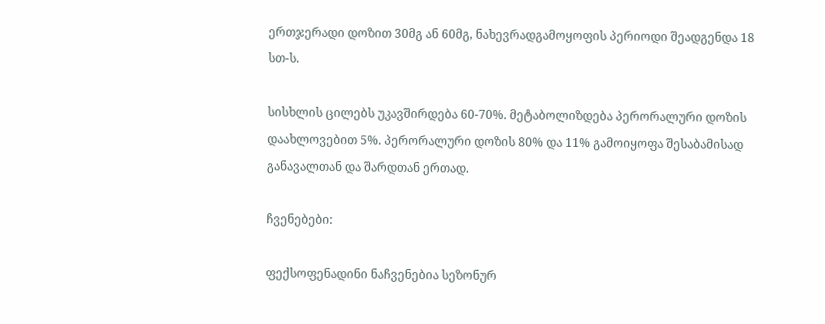ერთჯერადი დოზით 30მგ ან 60მგ, ნახევრადგამოყოფის პერიოდი შეადგენდა 18 სთ-ს.

სისხლის ცილებს უკავშირდება 60-70%. მეტაბოლიზდება პერორალური დოზის დაახლოვებით 5%. პერორალური დოზის 80% და 11% გამოიყოფა შესაბამისად განავალთან და შარდთან ერთად.

ჩვენებები:

ფექსოფენადინი ნაჩვენებია სეზონურ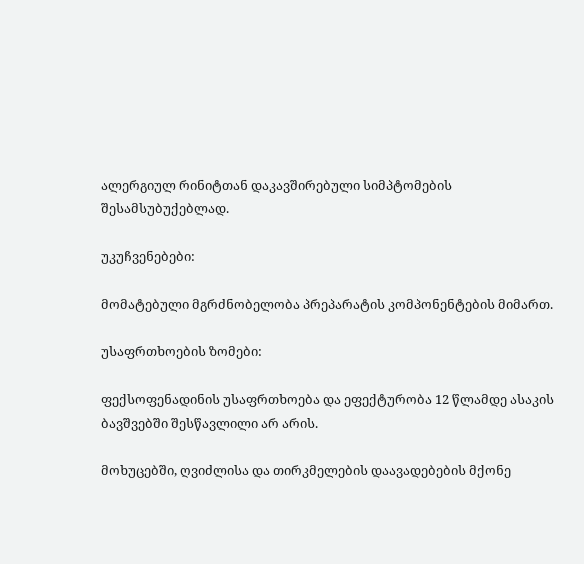ალერგიულ რინიტთან დაკავშირებული სიმპტომების შესამსუბუქებლად.

უკუჩვენებები:

მომატებული მგრძნობელობა პრეპარატის კომპონენტების მიმართ.

უსაფრთხოების ზომები:

ფექსოფენადინის უსაფრთხოება და ეფექტურობა 12 წლამდე ასაკის ბავშვებში შესწავლილი არ არის.

მოხუცებში, ღვიძლისა და თირკმელების დაავადებების მქონე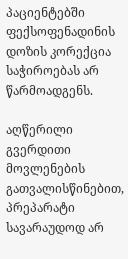პაციენტებში ფექსოფენადინის დოზის კორექცია საჭიროებას არ წარმოადგენს.

აღწერილი გვერდითი მოვლენების გათვალისწინებით, პრეპარატი სავარაუდოდ არ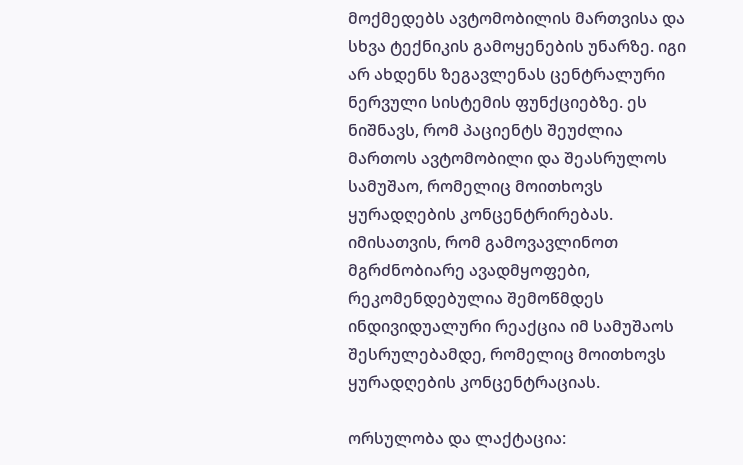მოქმედებს ავტომობილის მართვისა და სხვა ტექნიკის გამოყენების უნარზე. იგი არ ახდენს ზეგავლენას ცენტრალური ნერვული სისტემის ფუნქციებზე. ეს ნიშნავს, რომ პაციენტს შეუძლია მართოს ავტომობილი და შეასრულოს სამუშაო, რომელიც მოითხოვს ყურადღების კონცენტრირებას. იმისათვის, რომ გამოვავლინოთ მგრძნობიარე ავადმყოფები, რეკომენდებულია შემოწმდეს ინდივიდუალური რეაქცია იმ სამუშაოს შესრულებამდე, რომელიც მოითხოვს ყურადღების კონცენტრაციას.

ორსულობა და ლაქტაცია: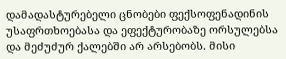დამადასტურებელი ცნობები ფექსოფენადინის უსაფრთხოებასა და ეფექტურობაზე ორსულებსა და მეძუძურ ქალებში არ არსებობს. მისი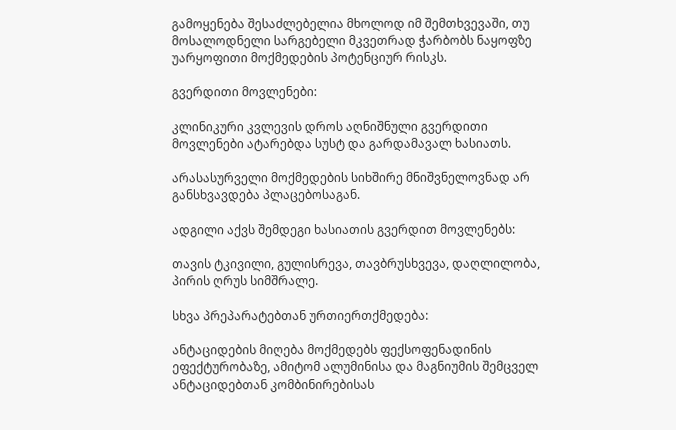გამოყენება შესაძლებელია მხოლოდ იმ შემთხვევაში, თუ მოსალოდნელი სარგებელი მკვეთრად ჭარბობს ნაყოფზე უარყოფითი მოქმედების პოტენციურ რისკს.

გვერდითი მოვლენები:

კლინიკური კვლევის დროს აღნიშნული გვერდითი მოვლენები ატარებდა სუსტ და გარდამავალ ხასიათს.

არასასურველი მოქმედების სიხშირე მნიშვნელოვნად არ განსხვავდება პლაცებოსაგან.

ადგილი აქვს შემდეგი ხასიათის გვერდით მოვლენებს:

თავის ტკივილი, გულისრევა, თავბრუსხვევა, დაღლილობა, პირის ღრუს სიმშრალე.

სხვა პრეპარატებთან ურთიერთქმედება:

ანტაციდების მიღება მოქმედებს ფექსოფენადინის ეფექტურობაზე, ამიტომ ალუმინისა და მაგნიუმის შემცველ ანტაციდებთან კომბინირებისას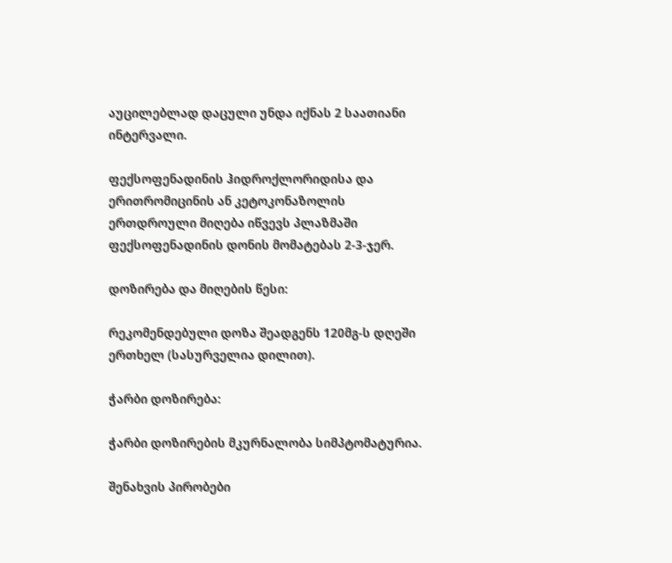აუცილებლად დაცული უნდა იქნას 2 საათიანი ინტერვალი.

ფექსოფენადინის ჰიდროქლორიდისა და ერითრომიცინის ან კეტოკონაზოლის ერთდროული მიღება იწვევს პლაზმაში ფექსოფენადინის დონის მომატებას 2-3-ჯერ.

დოზირება და მიღების წესი:

რეკომენდებული დოზა შეადგენს 120მგ-ს დღეში ერთხელ (სასურველია დილით).

ჭარბი დოზირება:

ჭარბი დოზირების მკურნალობა სიმპტომატურია.

შენახვის პირობები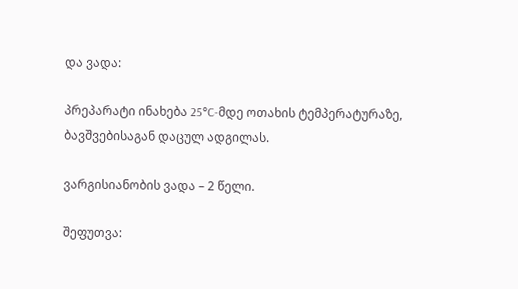და ვადა:

პრეპარატი ინახება 25°C-მდე ოთახის ტემპერატურაზე, ბავშვებისაგან დაცულ ადგილას.

ვარგისიანობის ვადა – 2 წელი.

შეფუთვა: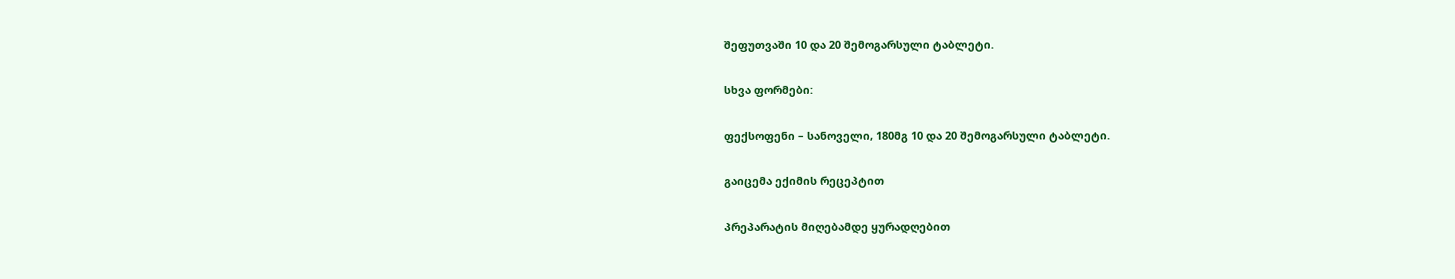შეფუთვაში 10 და 20 შემოგარსული ტაბლეტი.

სხვა ფორმები:

ფექსოფენი – სანოველი, 180მგ 10 და 20 შემოგარსული ტაბლეტი.

გაიცემა ექიმის რეცეპტით

პრეპარატის მიღებამდე ყურადღებით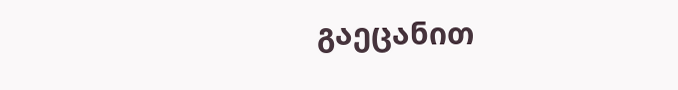გაეცანით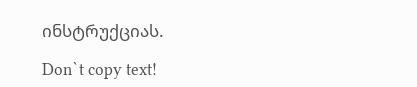ინსტრუქციას.

Don`t copy text!